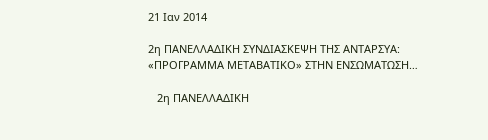21 Ιαν 2014

2η ΠΑΝΕΛΛΑΔΙΚΗ ΣΥΝΔΙΑΣΚΕΨΗ ΤΗΣ ΑΝΤΑΡΣΥΑ: «ΠΡΟΓΡΑΜΜΑ ΜΕΤΑΒΑΤΙΚΟ» ΣΤΗΝ ΕΝΣΩΜΑΤΩΣΗ…

   2η ΠΑΝΕΛΛΑΔΙΚΗ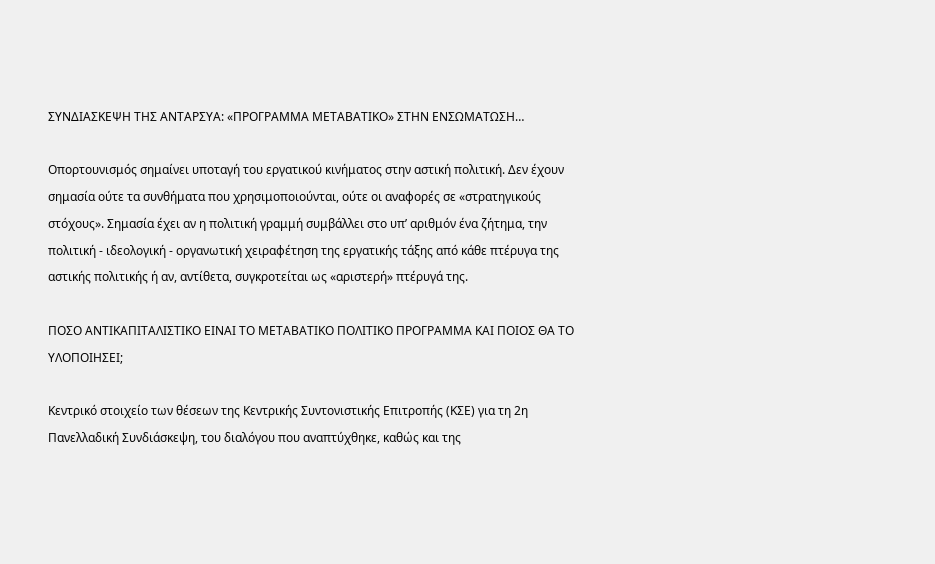ΣΥΝΔΙΑΣΚΕΨΗ ΤΗΣ ΑΝΤΑΡΣΥΑ: «ΠΡΟΓΡΑΜΜΑ ΜΕΤΑΒΑΤΙΚΟ» ΣΤΗΝ ΕΝΣΩΜΑΤΩΣΗ…

Οπορτουνισμός σημαίνει υποταγή του εργατικού κινήματος στην αστική πολιτική. Δεν έχουν σημασία ούτε τα συνθήματα που χρησιμοποιούνται, ούτε οι αναφορές σε «στρατηγικούς στόχους». Σημασία έχει αν η πολιτική γραμμή συμβάλλει στο υπ’ αριθμόν ένα ζήτημα, την πολιτική - ιδεολογική - οργανωτική χειραφέτηση της εργατικής τάξης από κάθε πτέρυγα της αστικής πολιτικής ή αν, αντίθετα, συγκροτείται ως «αριστερή» πτέρυγά της.

ΠΟΣΟ ΑΝΤΙΚΑΠΙΤΑΛΙΣΤΙΚΟ ΕΙΝΑΙ ΤΟ ΜΕΤΑΒΑΤΙΚΟ ΠΟΛΙΤΙΚΟ ΠΡΟΓΡΑΜΜΑ ΚΑΙ ΠΟΙΟΣ ΘΑ ΤΟ ΥΛΟΠΟΙΗΣΕΙ;

Κεντρικό στοιχείο των θέσεων της Κεντρικής Συντονιστικής Επιτροπής (ΚΣΕ) για τη 2η Πανελλαδική Συνδιάσκεψη, του διαλόγου που αναπτύχθηκε, καθώς και της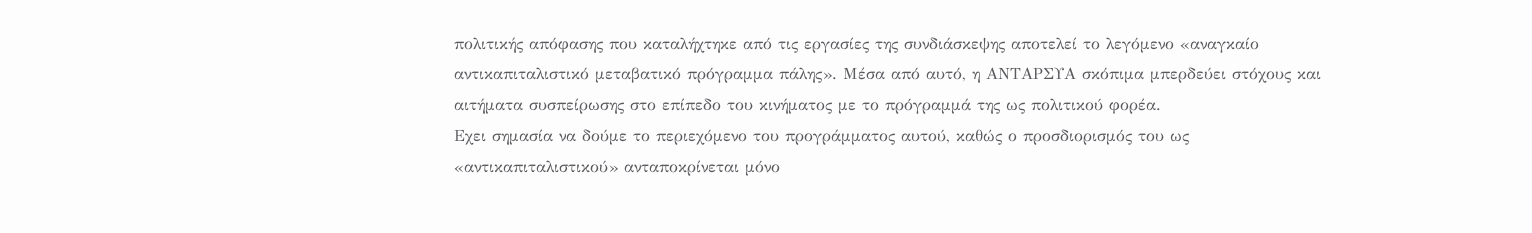πολιτικής απόφασης που καταλήχτηκε από τις εργασίες της συνδιάσκεψης αποτελεί το λεγόμενο «αναγκαίο αντικαπιταλιστικό μεταβατικό πρόγραμμα πάλης». Μέσα από αυτό, η ΑΝΤΑΡΣΥΑ σκόπιμα μπερδεύει στόχους και αιτήματα συσπείρωσης στο επίπεδο του κινήματος με το πρόγραμμά της ως πολιτικού φορέα.
Εχει σημασία να δούμε το περιεχόμενο του προγράμματος αυτού, καθώς ο προσδιορισμός του ως «αντικαπιταλιστικού» ανταποκρίνεται μόνο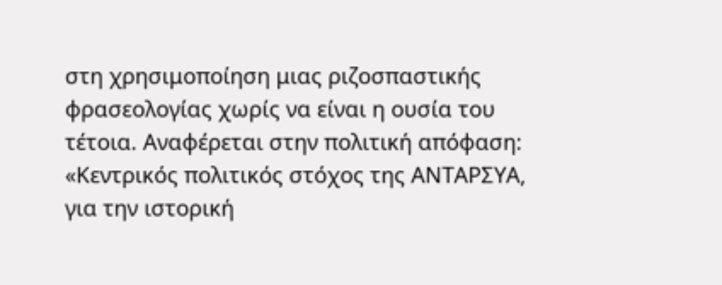στη χρησιμοποίηση μιας ριζοσπαστικής φρασεολογίας χωρίς να είναι η ουσία του τέτοια. Αναφέρεται στην πολιτική απόφαση:
«Κεντρικός πολιτικός στόχος της ΑΝΤΑΡΣΥΑ, για την ιστορική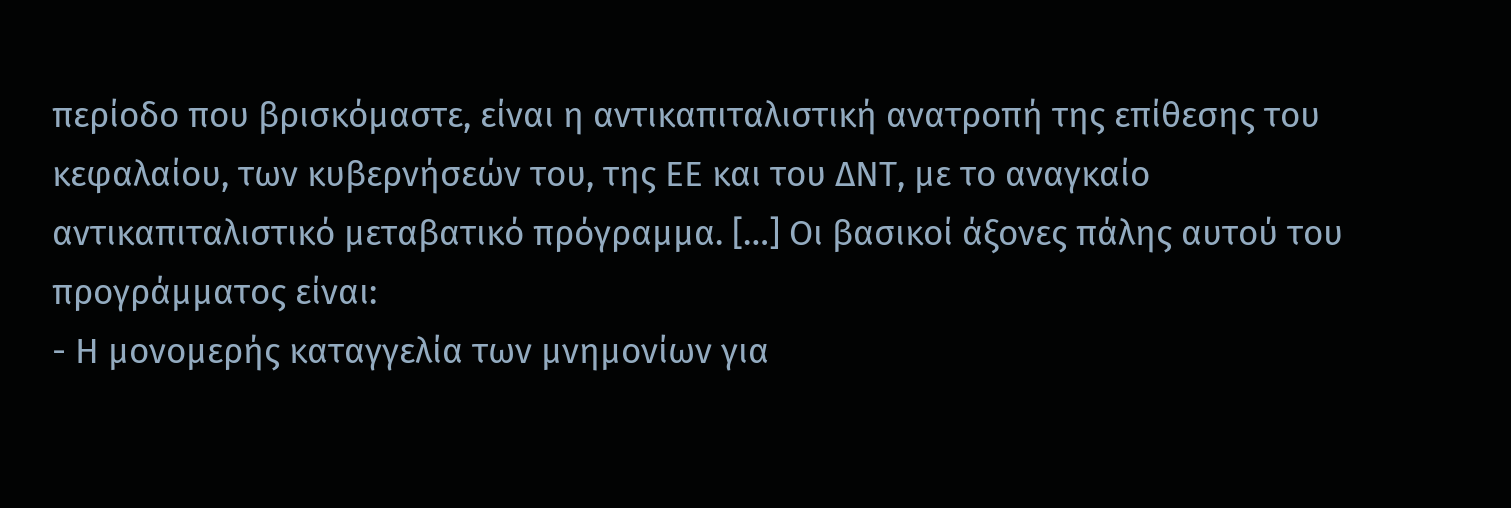περίοδο που βρισκόμαστε, είναι η αντικαπιταλιστική ανατροπή της επίθεσης του κεφαλαίου, των κυβερνήσεών του, της ΕΕ και του ΔΝΤ, με το αναγκαίο αντικαπιταλιστικό μεταβατικό πρόγραμμα. […] Οι βασικοί άξονες πάλης αυτού του προγράμματος είναι:
- Η μονομερής καταγγελία των μνημονίων για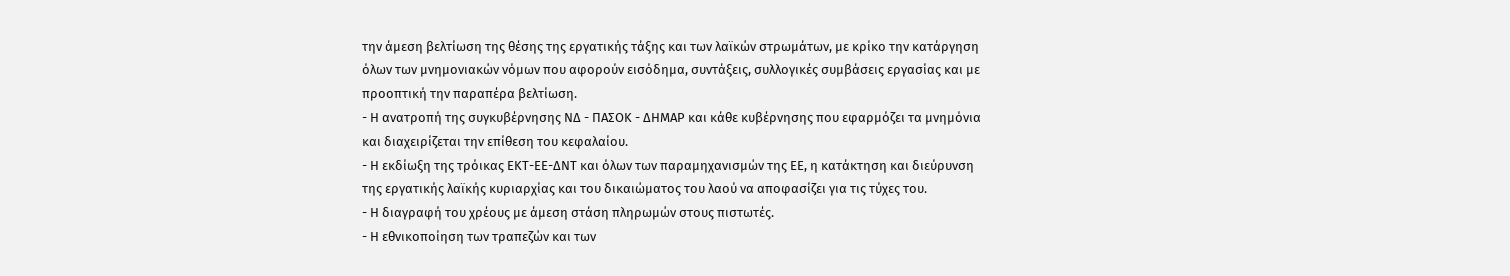την άμεση βελτίωση της θέσης της εργατικής τάξης και των λαϊκών στρωμάτων, με κρίκο την κατάργηση όλων των μνημονιακών νόμων που αφορούν εισόδημα, συντάξεις, συλλογικές συμβάσεις εργασίας και με προοπτική την παραπέρα βελτίωση.
- Η ανατροπή της συγκυβέρνησης ΝΔ - ΠΑΣΟΚ - ΔΗΜΑΡ και κάθε κυβέρνησης που εφαρμόζει τα μνημόνια και διαχειρίζεται την επίθεση του κεφαλαίου.
- Η εκδίωξη της τρόικας ΕΚΤ-ΕΕ-ΔΝΤ και όλων των παραμηχανισμών της ΕΕ, η κατάκτηση και διεύρυνση της εργατικής λαϊκής κυριαρχίας και του δικαιώματος του λαού να αποφασίζει για τις τύχες του.
- Η διαγραφή του χρέους με άμεση στάση πληρωμών στους πιστωτές.
- Η εθνικοποίηση των τραπεζών και των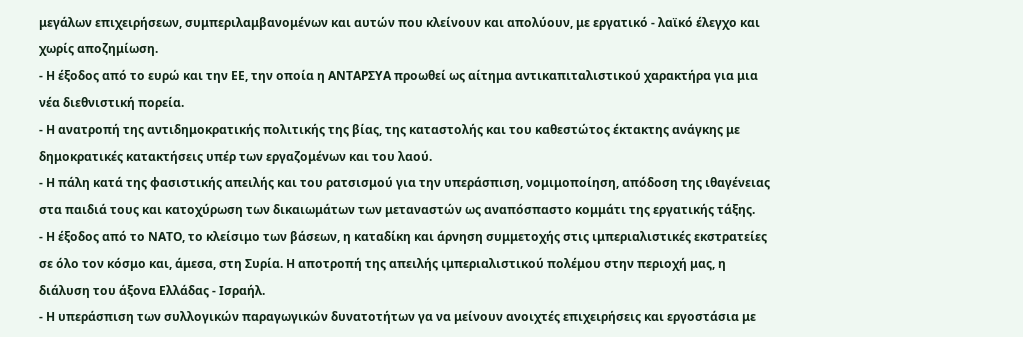μεγάλων επιχειρήσεων, συμπεριλαμβανομένων και αυτών που κλείνουν και απολύουν, με εργατικό - λαϊκό έλεγχο και χωρίς αποζημίωση.
- Η έξοδος από το ευρώ και την ΕΕ, την οποία η ΑΝΤΑΡΣΥΑ προωθεί ως αίτημα αντικαπιταλιστικού χαρακτήρα για μια νέα διεθνιστική πορεία.
- Η ανατροπή της αντιδημοκρατικής πολιτικής της βίας, της καταστολής και του καθεστώτος έκτακτης ανάγκης με δημοκρατικές κατακτήσεις υπέρ των εργαζομένων και του λαού.
- Η πάλη κατά της φασιστικής απειλής και του ρατσισμού για την υπεράσπιση, νομιμοποίηση, απόδοση της ιθαγένειας στα παιδιά τους και κατοχύρωση των δικαιωμάτων των μεταναστών ως αναπόσπαστο κομμάτι της εργατικής τάξης.
- Η έξοδος από το ΝΑΤΟ, το κλείσιμο των βάσεων, η καταδίκη και άρνηση συμμετοχής στις ιμπεριαλιστικές εκστρατείες σε όλο τον κόσμο και, άμεσα, στη Συρία. Η αποτροπή της απειλής ιμπεριαλιστικού πολέμου στην περιοχή μας, η διάλυση του άξονα Ελλάδας - Ισραήλ.
- Η υπεράσπιση των συλλογικών παραγωγικών δυνατοτήτων γα να μείνουν ανοιχτές επιχειρήσεις και εργοστάσια με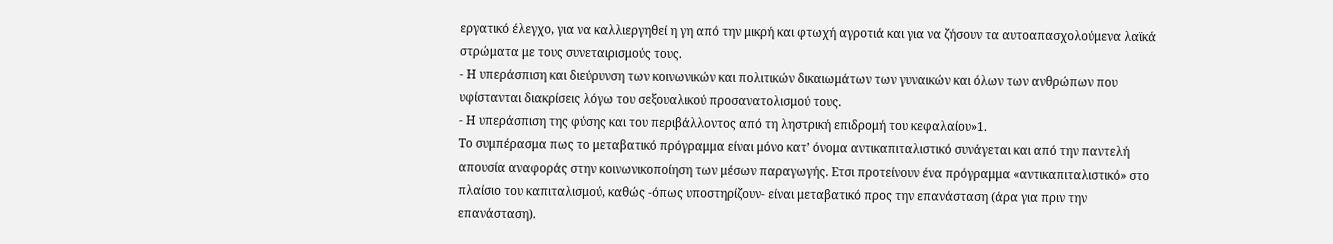εργατικό έλεγχο, για να καλλιεργηθεί η γη από την μικρή και φτωχή αγροτιά και για να ζήσουν τα αυτοαπασχολούμενα λαϊκά στρώματα με τους συνεταιρισμούς τους.
- Η υπεράσπιση και διεύρυνση των κοινωνικών και πολιτικών δικαιωμάτων των γυναικών και όλων των ανθρώπων που υφίστανται διακρίσεις λόγω του σεξουαλικού προσανατολισμού τους.
- Η υπεράσπιση της φύσης και του περιβάλλοντος από τη ληστρική επιδρομή του κεφαλαίου»1.
Το συμπέρασμα πως το μεταβατικό πρόγραμμα είναι μόνο κατ’ όνομα αντικαπιταλιστικό συνάγεται και από την παντελή απουσία αναφοράς στην κοινωνικοποίηση των μέσων παραγωγής. Ετσι προτείνουν ένα πρόγραμμα «αντικαπιταλιστικό» στο πλαίσιο του καπιταλισμού, καθώς -όπως υποστηρίζουν- είναι μεταβατικό προς την επανάσταση (άρα για πριν την επανάσταση).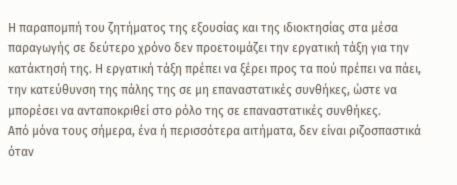Η παραπομπή του ζητήματος της εξουσίας και της ιδιοκτησίας στα μέσα παραγωγής σε δεύτερο χρόνο δεν προετοιμάζει την εργατική τάξη για την κατάκτησή της. Η εργατική τάξη πρέπει να ξέρει προς τα πού πρέπει να πάει, την κατεύθυνση της πάλης της σε μη επαναστατικές συνθήκες, ώστε να μπορέσει να ανταποκριθεί στο ρόλο της σε επαναστατικές συνθήκες.
Από μόνα τους σήμερα, ένα ή περισσότερα αιτήματα, δεν είναι ριζοσπαστικά όταν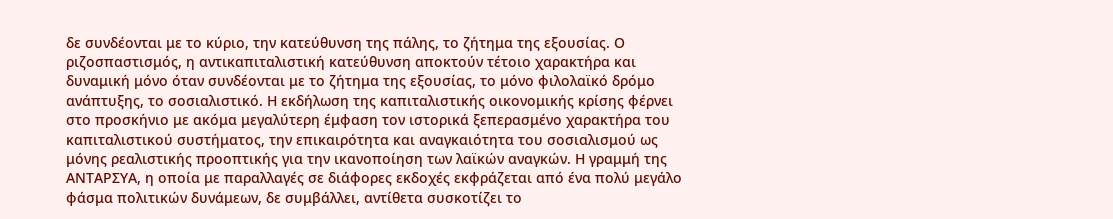δε συνδέονται με το κύριο, την κατεύθυνση της πάλης, το ζήτημα της εξουσίας. Ο ριζοσπαστισμός, η αντικαπιταλιστική κατεύθυνση αποκτούν τέτοιο χαρακτήρα και δυναμική μόνο όταν συνδέονται με το ζήτημα της εξουσίας, το μόνο φιλολαϊκό δρόμο ανάπτυξης, το σοσιαλιστικό. Η εκδήλωση της καπιταλιστικής οικονομικής κρίσης φέρνει στο προσκήνιο με ακόμα μεγαλύτερη έμφαση τον ιστορικά ξεπερασμένο χαρακτήρα του καπιταλιστικού συστήματος, την επικαιρότητα και αναγκαιότητα του σοσιαλισμού ως μόνης ρεαλιστικής προοπτικής για την ικανοποίηση των λαϊκών αναγκών. Η γραμμή της ΑΝΤΑΡΣΥΑ, η οποία με παραλλαγές σε διάφορες εκδοχές εκφράζεται από ένα πολύ μεγάλο φάσμα πολιτικών δυνάμεων, δε συμβάλλει, αντίθετα συσκοτίζει το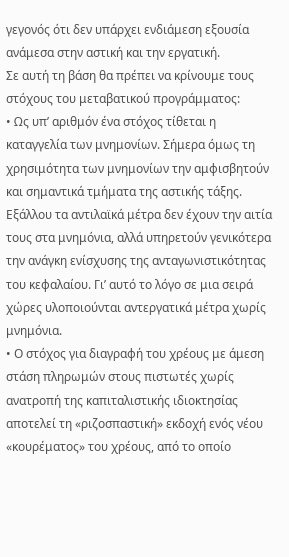γεγονός ότι δεν υπάρχει ενδιάμεση εξουσία ανάμεσα στην αστική και την εργατική.
Σε αυτή τη βάση θα πρέπει να κρίνουμε τους στόχους του μεταβατικού προγράμματος:
• Ως υπ’ αριθμόν ένα στόχος τίθεται η καταγγελία των μνημονίων. Σήμερα όμως τη χρησιμότητα των μνημονίων την αμφισβητούν και σημαντικά τμήματα της αστικής τάξης. Εξάλλου τα αντιλαϊκά μέτρα δεν έχουν την αιτία τους στα μνημόνια, αλλά υπηρετούν γενικότερα την ανάγκη ενίσχυσης της ανταγωνιστικότητας του κεφαλαίου. Γι’ αυτό το λόγο σε μια σειρά χώρες υλοποιούνται αντεργατικά μέτρα χωρίς μνημόνια.
• Ο στόχος για διαγραφή του χρέους με άμεση στάση πληρωμών στους πιστωτές χωρίς ανατροπή της καπιταλιστικής ιδιοκτησίας αποτελεί τη «ριζοσπαστική» εκδοχή ενός νέου «κουρέματος» του χρέους, από το οποίο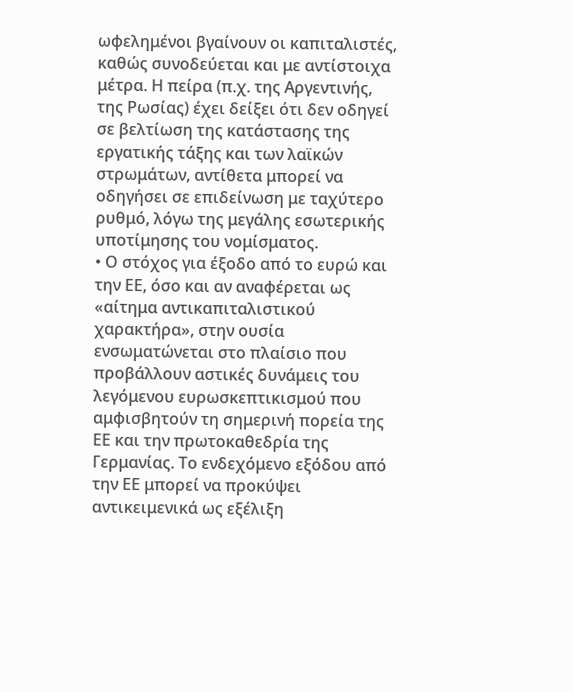ωφελημένοι βγαίνουν οι καπιταλιστές, καθώς συνοδεύεται και με αντίστοιχα μέτρα. Η πείρα (π.χ. της Αργεντινής, της Ρωσίας) έχει δείξει ότι δεν οδηγεί σε βελτίωση της κατάστασης της εργατικής τάξης και των λαϊκών στρωμάτων, αντίθετα μπορεί να οδηγήσει σε επιδείνωση με ταχύτερο ρυθμό, λόγω της μεγάλης εσωτερικής υποτίμησης του νομίσματος.
• Ο στόχος για έξοδο από το ευρώ και την ΕΕ, όσο και αν αναφέρεται ως «αίτημα αντικαπιταλιστικού χαρακτήρα», στην ουσία ενσωματώνεται στο πλαίσιο που προβάλλουν αστικές δυνάμεις του λεγόμενου ευρωσκεπτικισμού που αμφισβητούν τη σημερινή πορεία της ΕΕ και την πρωτοκαθεδρία της Γερμανίας. Το ενδεχόμενο εξόδου από την ΕΕ μπορεί να προκύψει αντικειμενικά ως εξέλιξη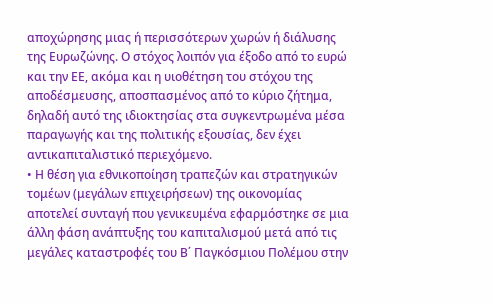αποχώρησης μιας ή περισσότερων χωρών ή διάλυσης της Ευρωζώνης. Ο στόχος λοιπόν για έξοδο από το ευρώ και την ΕΕ, ακόμα και η υιοθέτηση του στόχου της αποδέσμευσης, αποσπασμένος από το κύριο ζήτημα, δηλαδή αυτό της ιδιοκτησίας στα συγκεντρωμένα μέσα παραγωγής και της πολιτικής εξουσίας, δεν έχει αντικαπιταλιστικό περιεχόμενο.
• Η θέση για εθνικοποίηση τραπεζών και στρατηγικών τομέων (μεγάλων επιχειρήσεων) της οικονομίας αποτελεί συνταγή που γενικευμένα εφαρμόστηκε σε μια άλλη φάση ανάπτυξης του καπιταλισμού μετά από τις μεγάλες καταστροφές του Β΄ Παγκόσμιου Πολέμου στην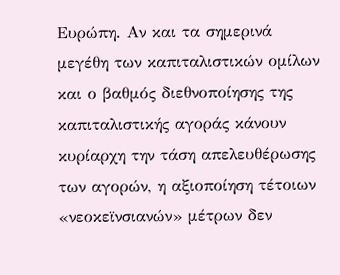Ευρώπη. Αν και τα σημερινά μεγέθη των καπιταλιστικών ομίλων και ο βαθμός διεθνοποίησης της καπιταλιστικής αγοράς κάνουν κυρίαρχη την τάση απελευθέρωσης των αγορών, η αξιοποίηση τέτοιων «νεοκεϊνσιανών» μέτρων δεν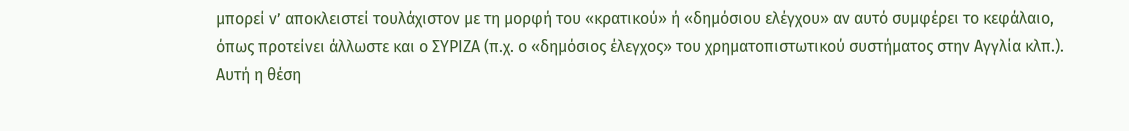μπορεί ν’ αποκλειστεί τουλάχιστον με τη μορφή του «κρατικού» ή «δημόσιου ελέγχου» αν αυτό συμφέρει το κεφάλαιο, όπως προτείνει άλλωστε και ο ΣΥΡΙΖΑ (π.χ. ο «δημόσιος έλεγχος» του χρηματοπιστωτικού συστήματος στην Αγγλία κλπ.). Αυτή η θέση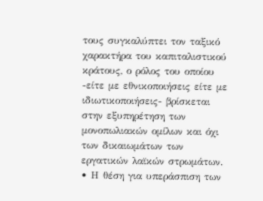τους συγκαλύπτει τον ταξικό χαρακτήρα του καπιταλιστικού κράτους, ο ρόλος του οποίου -είτε με εθνικοποιήσεις είτε με ιδιωτικοποιήσεις- βρίσκεται στην εξυπηρέτηση των μονοπωλιακών ομίλων και όχι των δικαιωμάτων των εργατικών λαϊκών στρωμάτων.
• Η θέση για υπεράσπιση των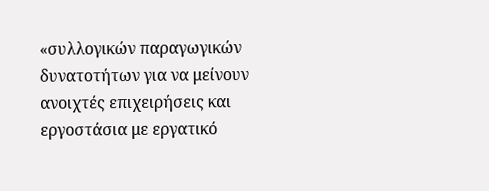«συλλογικών παραγωγικών δυνατοτήτων για να μείνουν ανοιχτές επιχειρήσεις και εργοστάσια με εργατικό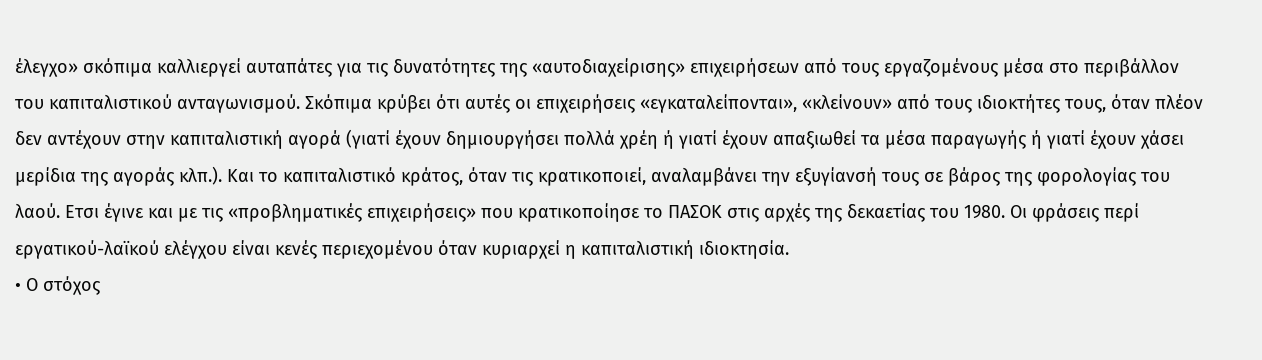έλεγχο» σκόπιμα καλλιεργεί αυταπάτες για τις δυνατότητες της «αυτοδιαχείρισης» επιχειρήσεων από τους εργαζομένους μέσα στο περιβάλλον του καπιταλιστικού ανταγωνισμού. Σκόπιμα κρύβει ότι αυτές οι επιχειρήσεις «εγκαταλείπονται», «κλείνουν» από τους ιδιοκτήτες τους, όταν πλέον δεν αντέχουν στην καπιταλιστική αγορά (γιατί έχουν δημιουργήσει πολλά χρέη ή γιατί έχουν απαξιωθεί τα μέσα παραγωγής ή γιατί έχουν χάσει μερίδια της αγοράς κλπ.). Και το καπιταλιστικό κράτος, όταν τις κρατικοποιεί, αναλαμβάνει την εξυγίανσή τους σε βάρος της φορολογίας του λαού. Ετσι έγινε και με τις «προβληματικές επιχειρήσεις» που κρατικοποίησε το ΠΑΣΟΚ στις αρχές της δεκαετίας του 1980. Οι φράσεις περί εργατικού-λαϊκού ελέγχου είναι κενές περιεχομένου όταν κυριαρχεί η καπιταλιστική ιδιοκτησία.
• Ο στόχος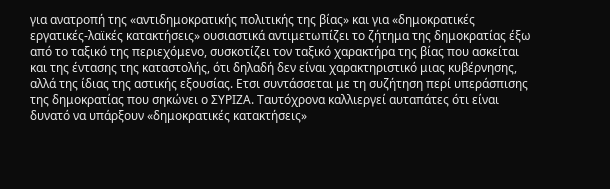για ανατροπή της «αντιδημοκρατικής πολιτικής της βίας» και για «δημοκρατικές εργατικές-λαϊκές κατακτήσεις» ουσιαστικά αντιμετωπίζει το ζήτημα της δημοκρατίας έξω από το ταξικό της περιεχόμενο, συσκοτίζει τον ταξικό χαρακτήρα της βίας που ασκείται και της έντασης της καταστολής, ότι δηλαδή δεν είναι χαρακτηριστικό μιας κυβέρνησης, αλλά της ίδιας της αστικής εξουσίας. Ετσι συντάσσεται με τη συζήτηση περί υπεράσπισης της δημοκρατίας που σηκώνει ο ΣΥΡΙΖΑ. Ταυτόχρονα καλλιεργεί αυταπάτες ότι είναι δυνατό να υπάρξουν «δημοκρατικές κατακτήσεις»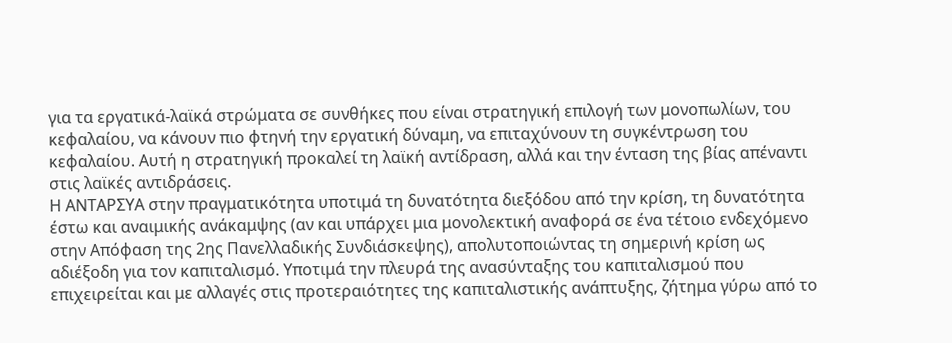για τα εργατικά-λαϊκά στρώματα σε συνθήκες που είναι στρατηγική επιλογή των μονοπωλίων, του κεφαλαίου, να κάνουν πιο φτηνή την εργατική δύναμη, να επιταχύνουν τη συγκέντρωση του κεφαλαίου. Αυτή η στρατηγική προκαλεί τη λαϊκή αντίδραση, αλλά και την ένταση της βίας απέναντι στις λαϊκές αντιδράσεις.
Η ΑΝΤΑΡΣΥΑ στην πραγματικότητα υποτιμά τη δυνατότητα διεξόδου από την κρίση, τη δυνατότητα έστω και αναιμικής ανάκαμψης (αν και υπάρχει μια μονολεκτική αναφορά σε ένα τέτοιο ενδεχόμενο στην Απόφαση της 2ης Πανελλαδικής Συνδιάσκεψης), απολυτοποιώντας τη σημερινή κρίση ως αδιέξοδη για τον καπιταλισμό. Υποτιμά την πλευρά της ανασύνταξης του καπιταλισμού που επιχειρείται και με αλλαγές στις προτεραιότητες της καπιταλιστικής ανάπτυξης, ζήτημα γύρω από το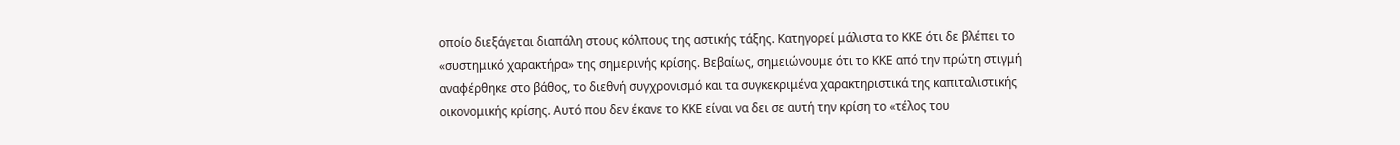οποίο διεξάγεται διαπάλη στους κόλπους της αστικής τάξης. Κατηγορεί μάλιστα το ΚΚΕ ότι δε βλέπει το «συστημικό χαρακτήρα» της σημερινής κρίσης. Βεβαίως, σημειώνουμε ότι το ΚΚΕ από την πρώτη στιγμή αναφέρθηκε στο βάθος, το διεθνή συγχρονισμό και τα συγκεκριμένα χαρακτηριστικά της καπιταλιστικής οικονομικής κρίσης. Αυτό που δεν έκανε το ΚΚΕ είναι να δει σε αυτή την κρίση το «τέλος του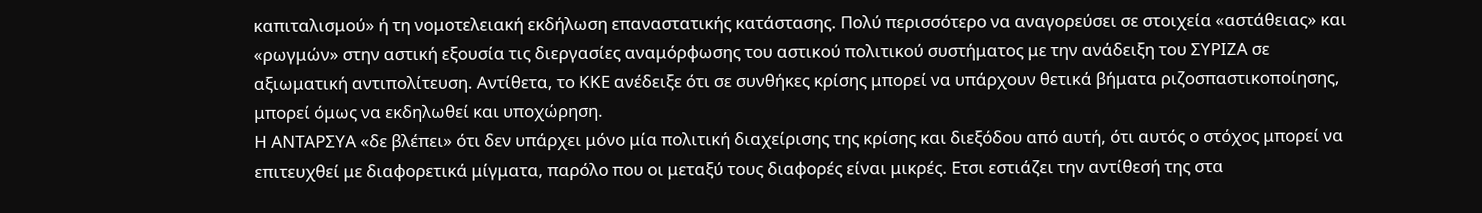καπιταλισμού» ή τη νομοτελειακή εκδήλωση επαναστατικής κατάστασης. Πολύ περισσότερο να αναγορεύσει σε στοιχεία «αστάθειας» και «ρωγμών» στην αστική εξουσία τις διεργασίες αναμόρφωσης του αστικού πολιτικού συστήματος με την ανάδειξη του ΣΥΡΙΖΑ σε αξιωματική αντιπολίτευση. Αντίθετα, το ΚΚΕ ανέδειξε ότι σε συνθήκες κρίσης μπορεί να υπάρχουν θετικά βήματα ριζοσπαστικοποίησης, μπορεί όμως να εκδηλωθεί και υποχώρηση.
Η ΑΝΤΑΡΣΥΑ «δε βλέπει» ότι δεν υπάρχει μόνο μία πολιτική διαχείρισης της κρίσης και διεξόδου από αυτή, ότι αυτός ο στόχος μπορεί να επιτευχθεί με διαφορετικά μίγματα, παρόλο που οι μεταξύ τους διαφορές είναι μικρές. Ετσι εστιάζει την αντίθεσή της στα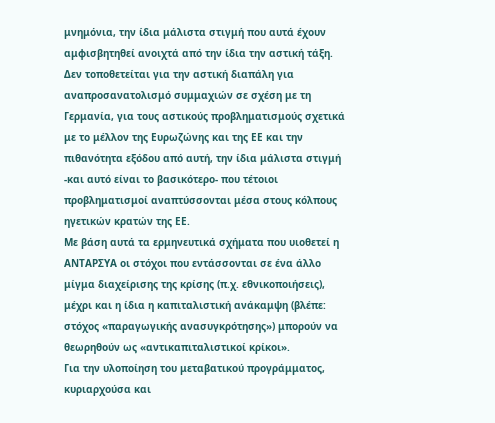μνημόνια, την ίδια μάλιστα στιγμή που αυτά έχουν αμφισβητηθεί ανοιχτά από την ίδια την αστική τάξη. Δεν τοποθετείται για την αστική διαπάλη για αναπροσανατολισμό συμμαχιών σε σχέση με τη Γερμανία, για τους αστικούς προβληματισμούς σχετικά με το μέλλον της Ευρωζώνης και της ΕΕ και την πιθανότητα εξόδου από αυτή, την ίδια μάλιστα στιγμή -και αυτό είναι το βασικότερο- που τέτοιοι προβληματισμοί αναπτύσσονται μέσα στους κόλπους ηγετικών κρατών της ΕΕ.
Με βάση αυτά τα ερμηνευτικά σχήματα που υιοθετεί η ΑΝΤΑΡΣΥΑ οι στόχοι που εντάσσονται σε ένα άλλο μίγμα διαχείρισης της κρίσης (π.χ. εθνικοποιήσεις), μέχρι και η ίδια η καπιταλιστική ανάκαμψη (βλέπε: στόχος «παραγωγικής ανασυγκρότησης») μπορούν να θεωρηθούν ως «αντικαπιταλιστικοί κρίκοι».
Για την υλοποίηση του μεταβατικού προγράμματος, κυριαρχούσα και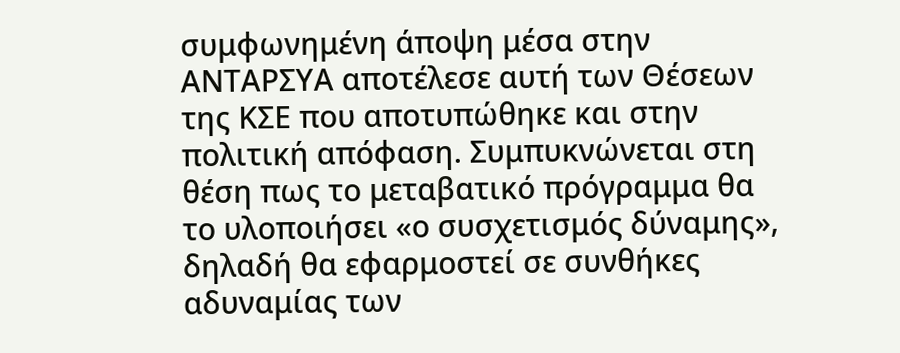συμφωνημένη άποψη μέσα στην ΑΝΤΑΡΣΥΑ αποτέλεσε αυτή των Θέσεων της ΚΣΕ που αποτυπώθηκε και στην πολιτική απόφαση. Συμπυκνώνεται στη θέση πως το μεταβατικό πρόγραμμα θα το υλοποιήσει «ο συσχετισμός δύναμης», δηλαδή θα εφαρμοστεί σε συνθήκες αδυναμίας των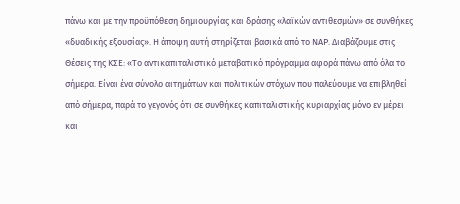πάνω και με την προϋπόθεση δημιουργίας και δράσης «λαϊκών αντιθεσμών» σε συνθήκες «δυαδικής εξουσίας». Η άποψη αυτή στηρίζεται βασικά από το ΝΑΡ. Διαβάζουμε στις Θέσεις της ΚΣΕ: «Το αντικαπιταλιστικό μεταβατικό πρόγραμμα αφορά πάνω από όλα το σήμερα. Είναι ένα σύνολο αιτημάτων και πολιτικών στόχων που παλεύουμε να επιβληθεί από σήμερα, παρά το γεγονός ότι σε συνθήκες καπιταλιστικής κυριαρχίας μόνο εν μέρει και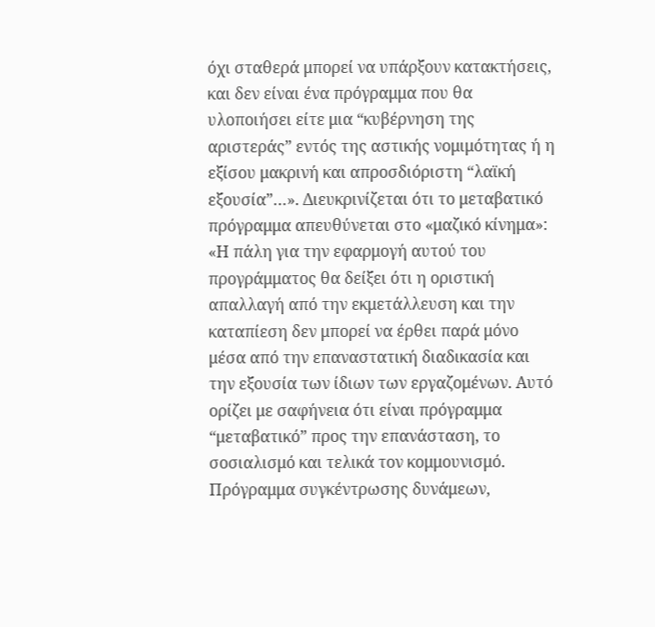όχι σταθερά μπορεί να υπάρξουν κατακτήσεις, και δεν είναι ένα πρόγραμμα που θα υλοποιήσει είτε μια “κυβέρνηση της αριστεράς” εντός της αστικής νομιμότητας ή η εξίσου μακρινή και απροσδιόριστη “λαϊκή εξουσία”…». Διευκρινίζεται ότι το μεταβατικό πρόγραμμα απευθύνεται στο «μαζικό κίνημα»: «Η πάλη για την εφαρμογή αυτού του προγράμματος θα δείξει ότι η οριστική απαλλαγή από την εκμετάλλευση και την καταπίεση δεν μπορεί να έρθει παρά μόνο μέσα από την επαναστατική διαδικασία και την εξουσία των ίδιων των εργαζομένων. Αυτό ορίζει με σαφήνεια ότι είναι πρόγραμμα “μεταβατικό” προς την επανάσταση, το σοσιαλισμό και τελικά τον κομμουνισμό. Πρόγραμμα συγκέντρωσης δυνάμεων,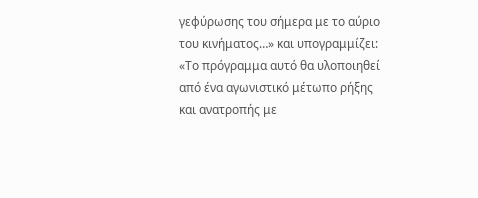γεφύρωσης του σήμερα με το αύριο του κινήματος…» και υπογραμμίζει: «Το πρόγραμμα αυτό θα υλοποιηθεί από ένα αγωνιστικό μέτωπο ρήξης και ανατροπής με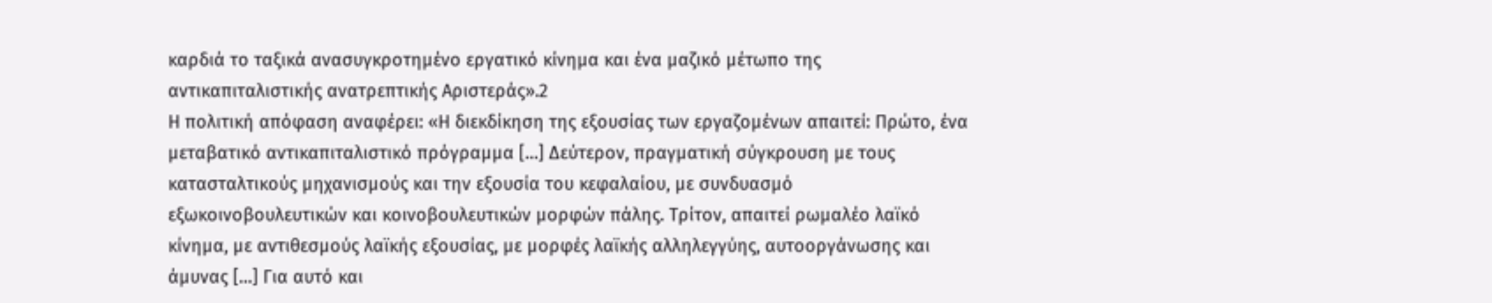καρδιά το ταξικά ανασυγκροτημένο εργατικό κίνημα και ένα μαζικό μέτωπο της αντικαπιταλιστικής ανατρεπτικής Αριστεράς».2
Η πολιτική απόφαση αναφέρει: «Η διεκδίκηση της εξουσίας των εργαζομένων απαιτεί: Πρώτο, ένα μεταβατικό αντικαπιταλιστικό πρόγραμμα […] Δεύτερον, πραγματική σύγκρουση με τους κατασταλτικούς μηχανισμούς και την εξουσία του κεφαλαίου, με συνδυασμό εξωκοινοβουλευτικών και κοινοβουλευτικών μορφών πάλης. Τρίτον, απαιτεί ρωμαλέο λαϊκό κίνημα, με αντιθεσμούς λαϊκής εξουσίας, με μορφές λαϊκής αλληλεγγύης, αυτοοργάνωσης και άμυνας […] Για αυτό και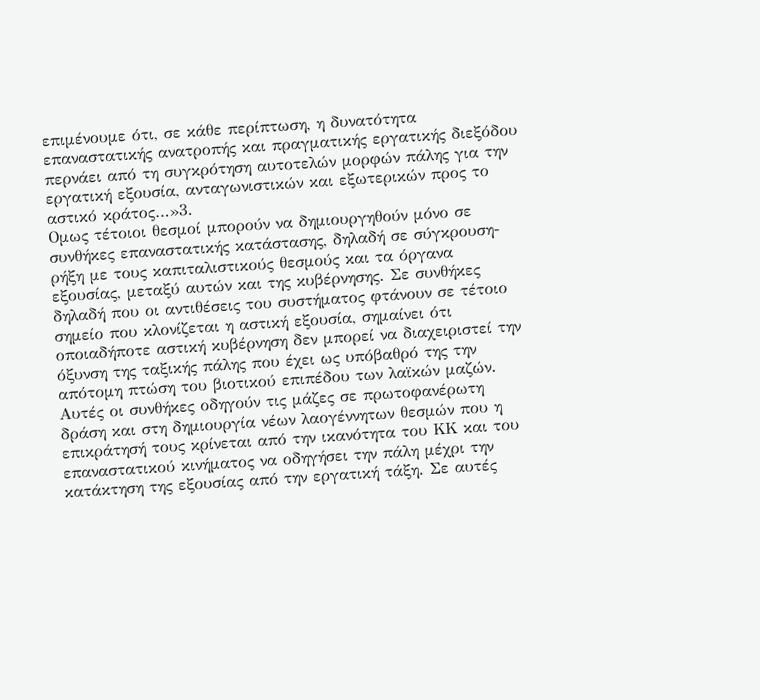επιμένουμε ότι, σε κάθε περίπτωση, η δυνατότητα επαναστατικής ανατροπής και πραγματικής εργατικής διεξόδου περνάει από τη συγκρότηση αυτοτελών μορφών πάλης για την εργατική εξουσία, ανταγωνιστικών και εξωτερικών προς το αστικό κράτος…»3.
Ομως τέτοιοι θεσμοί μπορούν να δημιουργηθούν μόνο σε συνθήκες επαναστατικής κατάστασης, δηλαδή σε σύγκρουση-ρήξη με τους καπιταλιστικούς θεσμούς και τα όργανα εξουσίας, μεταξύ αυτών και της κυβέρνησης. Σε συνθήκες δηλαδή που οι αντιθέσεις του συστήματος φτάνουν σε τέτοιο σημείο που κλονίζεται η αστική εξουσία, σημαίνει ότι οποιαδήποτε αστική κυβέρνηση δεν μπορεί να διαχειριστεί την όξυνση της ταξικής πάλης που έχει ως υπόβαθρό της την απότομη πτώση του βιοτικού επιπέδου των λαϊκών μαζών. Αυτές οι συνθήκες οδηγούν τις μάζες σε πρωτοφανέρωτη δράση και στη δημιουργία νέων λαογέννητων θεσμών που η επικράτησή τους κρίνεται από την ικανότητα του ΚΚ και του επαναστατικού κινήματος να οδηγήσει την πάλη μέχρι την κατάκτηση της εξουσίας από την εργατική τάξη. Σε αυτές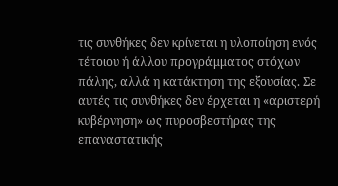τις συνθήκες δεν κρίνεται η υλοποίηση ενός τέτοιου ή άλλου προγράμματος στόχων πάλης, αλλά η κατάκτηση της εξουσίας. Σε αυτές τις συνθήκες δεν έρχεται η «αριστερή κυβέρνηση» ως πυροσβεστήρας της επαναστατικής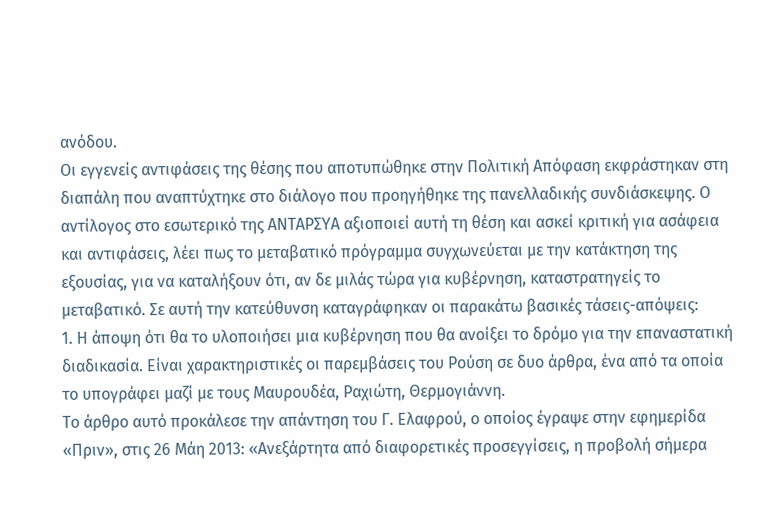ανόδου.
Οι εγγενείς αντιφάσεις της θέσης που αποτυπώθηκε στην Πολιτική Απόφαση εκφράστηκαν στη διαπάλη που αναπτύχτηκε στο διάλογο που προηγήθηκε της πανελλαδικής συνδιάσκεψης. Ο αντίλογος στο εσωτερικό της ΑΝΤΑΡΣΥΑ αξιοποιεί αυτή τη θέση και ασκεί κριτική για ασάφεια και αντιφάσεις, λέει πως το μεταβατικό πρόγραμμα συγχωνεύεται με την κατάκτηση της εξουσίας, για να καταλήξουν ότι, αν δε μιλάς τώρα για κυβέρνηση, καταστρατηγείς το μεταβατικό. Σε αυτή την κατεύθυνση καταγράφηκαν οι παρακάτω βασικές τάσεις-απόψεις:
1. Η άποψη ότι θα το υλοποιήσει μια κυβέρνηση που θα ανοίξει το δρόμο για την επαναστατική διαδικασία. Είναι χαρακτηριστικές οι παρεμβάσεις του Ρούση σε δυο άρθρα, ένα από τα οποία το υπογράφει μαζί με τους Μαυρουδέα, Ραχιώτη, Θερμογιάννη.
Το άρθρο αυτό προκάλεσε την απάντηση του Γ. Ελαφρού, ο οποίος έγραψε στην εφημερίδα «Πριν», στις 26 Μάη 2013: «Ανεξάρτητα από διαφορετικές προσεγγίσεις, η προβολή σήμερα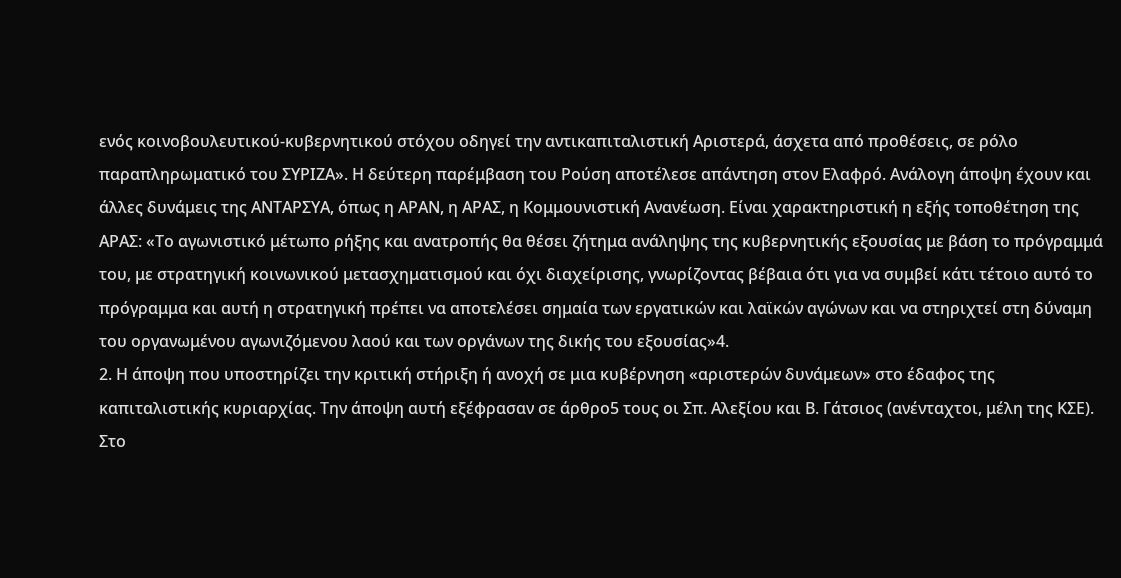ενός κοινοβουλευτικού-κυβερνητικού στόχου οδηγεί την αντικαπιταλιστική Αριστερά, άσχετα από προθέσεις, σε ρόλο παραπληρωματικό του ΣΥΡΙΖΑ». Η δεύτερη παρέμβαση του Ρούση αποτέλεσε απάντηση στον Ελαφρό. Ανάλογη άποψη έχουν και άλλες δυνάμεις της ΑΝΤΑΡΣΥΑ, όπως η ΑΡΑΝ, η ΑΡΑΣ, η Κομμουνιστική Ανανέωση. Είναι χαρακτηριστική η εξής τοποθέτηση της ΑΡΑΣ: «Το αγωνιστικό μέτωπο ρήξης και ανατροπής θα θέσει ζήτημα ανάληψης της κυβερνητικής εξουσίας με βάση το πρόγραμμά του, με στρατηγική κοινωνικού μετασχηματισμού και όχι διαχείρισης, γνωρίζοντας βέβαια ότι για να συμβεί κάτι τέτοιο αυτό το πρόγραμμα και αυτή η στρατηγική πρέπει να αποτελέσει σημαία των εργατικών και λαϊκών αγώνων και να στηριχτεί στη δύναμη του οργανωμένου αγωνιζόμενου λαού και των οργάνων της δικής του εξουσίας»4.
2. Η άποψη που υποστηρίζει την κριτική στήριξη ή ανοχή σε μια κυβέρνηση «αριστερών δυνάμεων» στο έδαφος της καπιταλιστικής κυριαρχίας. Την άποψη αυτή εξέφρασαν σε άρθρο5 τους οι Σπ. Αλεξίου και Β. Γάτσιος (ανένταχτοι, μέλη της ΚΣΕ). Στο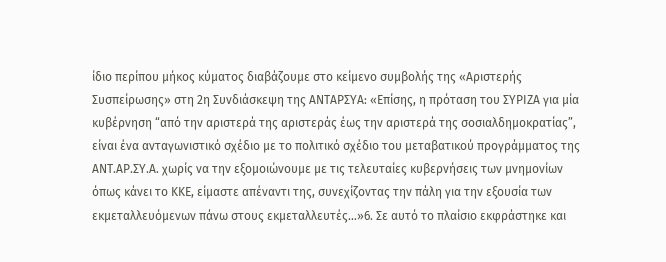ίδιο περίπου μήκος κύματος διαβάζουμε στο κείμενο συμβολής της «Αριστερής Συσπείρωσης» στη 2η Συνδιάσκεψη της ΑΝΤΑΡΣΥΑ: «Επίσης, η πρόταση του ΣΥΡΙΖΑ για μία κυβέρνηση “από την αριστερά της αριστεράς έως την αριστερά της σοσιαλδημοκρατίας”, είναι ένα ανταγωνιστικό σχέδιο με το πολιτικό σχέδιο του μεταβατικού προγράμματος της ΑΝΤ.ΑΡ.ΣΥ.Α. χωρίς να την εξομοιώνουμε με τις τελευταίες κυβερνήσεις των μνημονίων όπως κάνει το ΚΚΕ, είμαστε απέναντι της, συνεχίζοντας την πάλη για την εξουσία των εκμεταλλευόμενων πάνω στους εκμεταλλευτές…»6. Σε αυτό το πλαίσιο εκφράστηκε και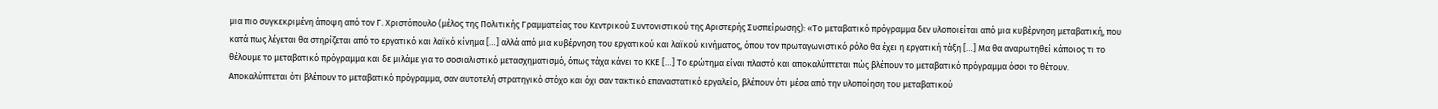μια πιο συγκεκριμένη άποψη από τον Γ. Χριστόπουλο (μέλος της Πολιτικής Γραμματείας του Κεντρικού Συντονιστικού της Αριστερής Συσπείρωσης): «Το μεταβατικό πρόγραμμα δεν υλοποιείται από μια κυβέρνηση μεταβατική, που κατά πως λέγεται θα στηρίζεται από το εργατικό και λαϊκό κίνημα […] αλλά από μια κυβέρνηση του εργατικού και λαϊκού κινήματος, όπου τον πρωταγωνιστικό ρόλο θα έχει η εργατική τάξη […] Μα θα αναρωτηθεί κάποιος τι το θέλουμε το μεταβατικό πρόγραμμα και δε μιλάμε για το σοσιαλιστικό μετασχηματισμό, όπως τάχα κάνει το ΚΚΕ […] Το ερώτημα είναι πλαστό και αποκαλύπτεται πώς βλέπουν το μεταβατικό πρόγραμμα όσοι το θέτουν. Αποκαλύπτεται ότι βλέπουν το μεταβατικό πρόγραμμα, σαν αυτοτελή στρατηγικό στόχο και όχι σαν τακτικό επαναστατικό εργαλείο, βλέπουν ότι μέσα από την υλοποίηση του μεταβατικού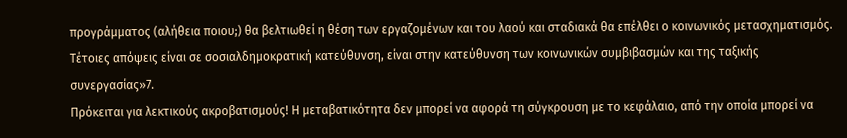προγράμματος (αλήθεια ποιου;) θα βελτιωθεί η θέση των εργαζομένων και του λαού και σταδιακά θα επέλθει ο κοινωνικός μετασχηματισμός. Τέτοιες απόψεις είναι σε σοσιαλδημοκρατική κατεύθυνση, είναι στην κατεύθυνση των κοινωνικών συμβιβασμών και της ταξικής συνεργασίας»7.
Πρόκειται για λεκτικούς ακροβατισμούς! Η μεταβατικότητα δεν μπορεί να αφορά τη σύγκρουση με το κεφάλαιο, από την οποία μπορεί να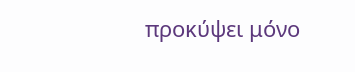προκύψει μόνο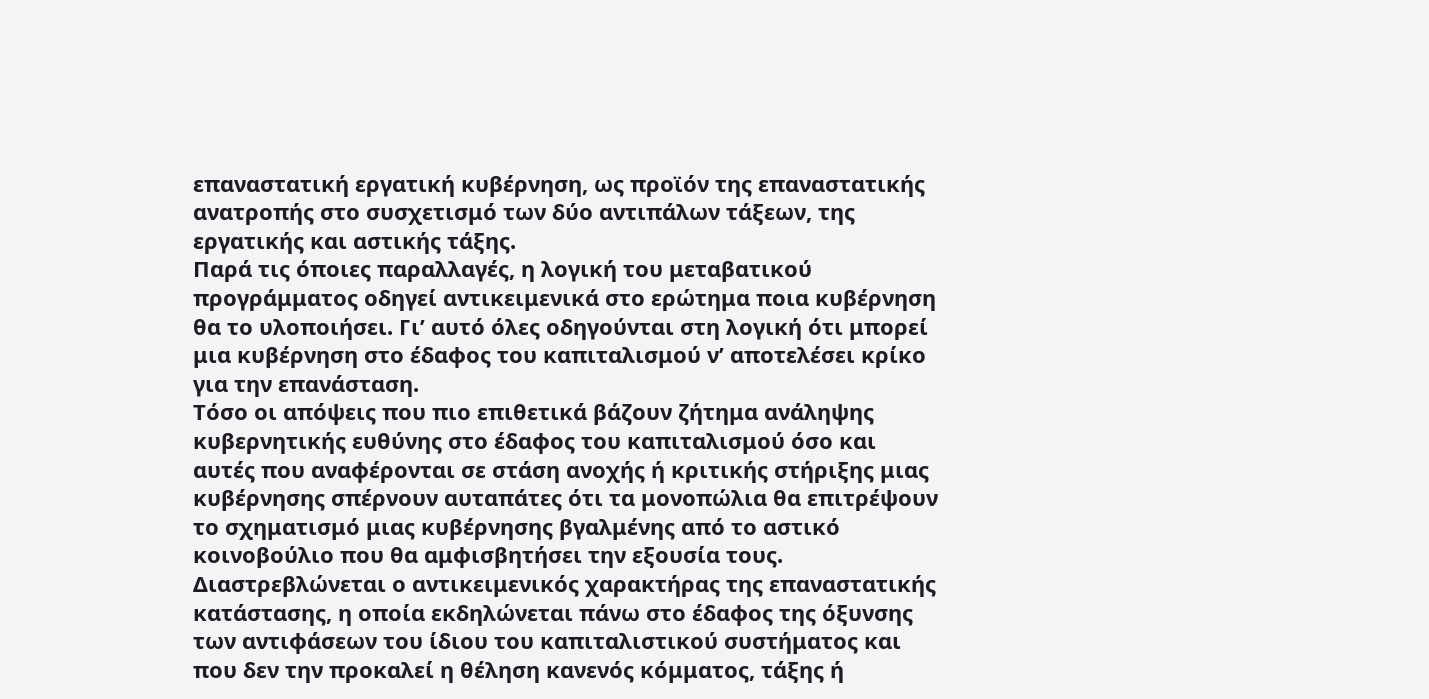επαναστατική εργατική κυβέρνηση, ως προϊόν της επαναστατικής ανατροπής στο συσχετισμό των δύο αντιπάλων τάξεων, της εργατικής και αστικής τάξης.
Παρά τις όποιες παραλλαγές, η λογική του μεταβατικού προγράμματος οδηγεί αντικειμενικά στο ερώτημα ποια κυβέρνηση θα το υλοποιήσει. Γι’ αυτό όλες οδηγούνται στη λογική ότι μπορεί μια κυβέρνηση στο έδαφος του καπιταλισμού ν’ αποτελέσει κρίκο για την επανάσταση.
Τόσο οι απόψεις που πιο επιθετικά βάζουν ζήτημα ανάληψης κυβερνητικής ευθύνης στο έδαφος του καπιταλισμού όσο και αυτές που αναφέρονται σε στάση ανοχής ή κριτικής στήριξης μιας κυβέρνησης σπέρνουν αυταπάτες ότι τα μονοπώλια θα επιτρέψουν το σχηματισμό μιας κυβέρνησης βγαλμένης από το αστικό κοινοβούλιο που θα αμφισβητήσει την εξουσία τους. Διαστρεβλώνεται ο αντικειμενικός χαρακτήρας της επαναστατικής κατάστασης, η οποία εκδηλώνεται πάνω στο έδαφος της όξυνσης των αντιφάσεων του ίδιου του καπιταλιστικού συστήματος και που δεν την προκαλεί η θέληση κανενός κόμματος, τάξης ή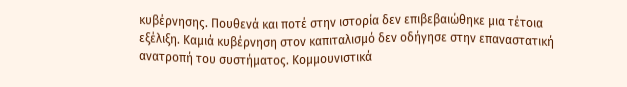κυβέρνησης. Πουθενά και ποτέ στην ιστορία δεν επιβεβαιώθηκε μια τέτοια εξέλιξη. Καμιά κυβέρνηση στον καπιταλισμό δεν οδήγησε στην επαναστατική ανατροπή του συστήματος. Κομμουνιστικά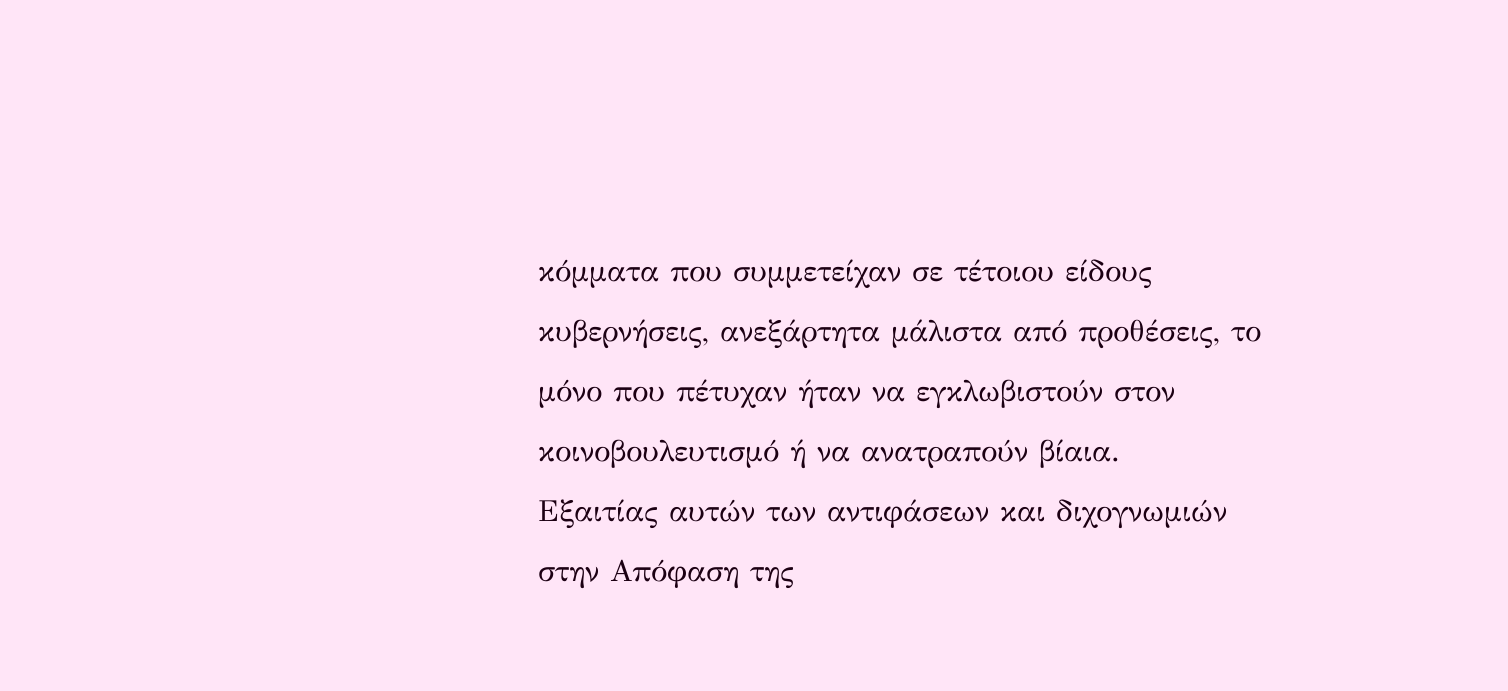κόμματα που συμμετείχαν σε τέτοιου είδους κυβερνήσεις, ανεξάρτητα μάλιστα από προθέσεις, το μόνο που πέτυχαν ήταν να εγκλωβιστούν στον κοινοβουλευτισμό ή να ανατραπούν βίαια.
Εξαιτίας αυτών των αντιφάσεων και διχογνωμιών στην Απόφαση της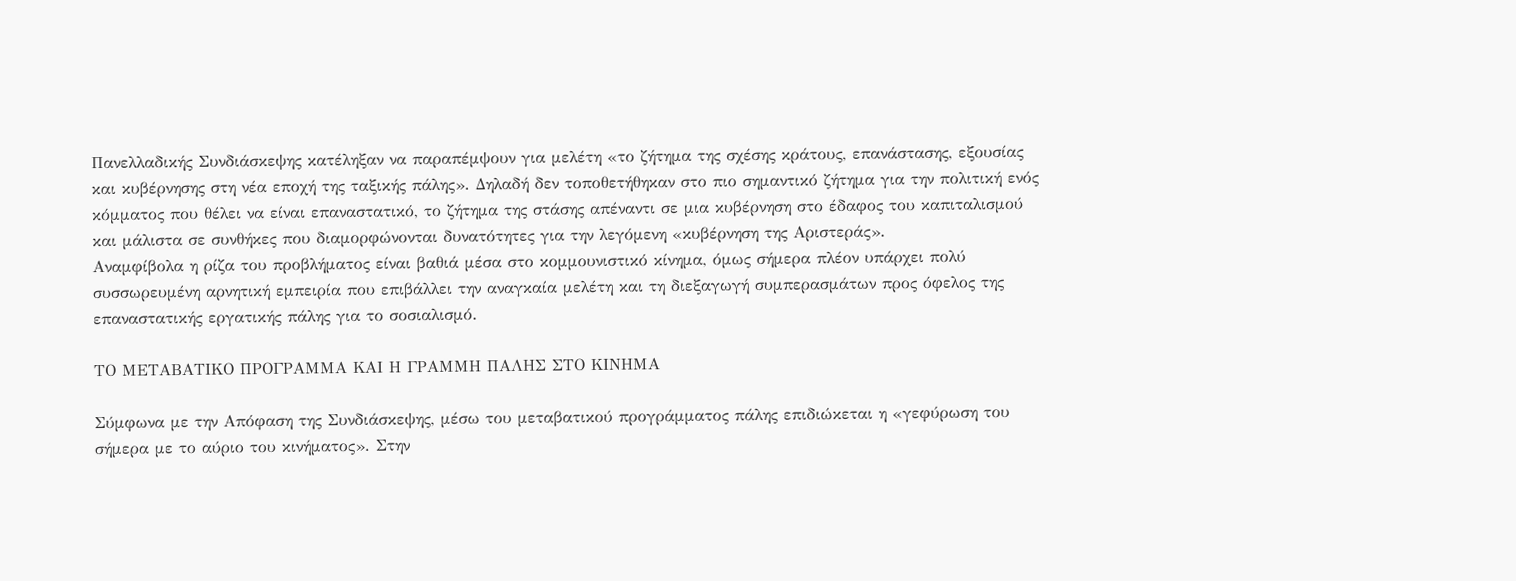Πανελλαδικής Συνδιάσκεψης κατέληξαν να παραπέμψουν για μελέτη «το ζήτημα της σχέσης κράτους, επανάστασης, εξουσίας και κυβέρνησης στη νέα εποχή της ταξικής πάλης». Δηλαδή δεν τοποθετήθηκαν στο πιο σημαντικό ζήτημα για την πολιτική ενός κόμματος που θέλει να είναι επαναστατικό, το ζήτημα της στάσης απέναντι σε μια κυβέρνηση στο έδαφος του καπιταλισμού και μάλιστα σε συνθήκες που διαμορφώνονται δυνατότητες για την λεγόμενη «κυβέρνηση της Αριστεράς».
Αναμφίβολα η ρίζα του προβλήματος είναι βαθιά μέσα στο κομμουνιστικό κίνημα, όμως σήμερα πλέον υπάρχει πολύ συσσωρευμένη αρνητική εμπειρία που επιβάλλει την αναγκαία μελέτη και τη διεξαγωγή συμπερασμάτων προς όφελος της επαναστατικής εργατικής πάλης για το σοσιαλισμό.

ΤΟ ΜΕΤΑΒΑΤΙΚΟ ΠΡΟΓΡΑΜΜΑ ΚΑΙ Η ΓΡΑΜΜΗ ΠΑΛΗΣ ΣΤΟ ΚΙΝΗΜΑ

Σύμφωνα με την Απόφαση της Συνδιάσκεψης, μέσω του μεταβατικού προγράμματος πάλης επιδιώκεται η «γεφύρωση του σήμερα με το αύριο του κινήματος». Στην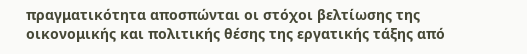πραγματικότητα αποσπώνται οι στόχοι βελτίωσης της οικονομικής και πολιτικής θέσης της εργατικής τάξης από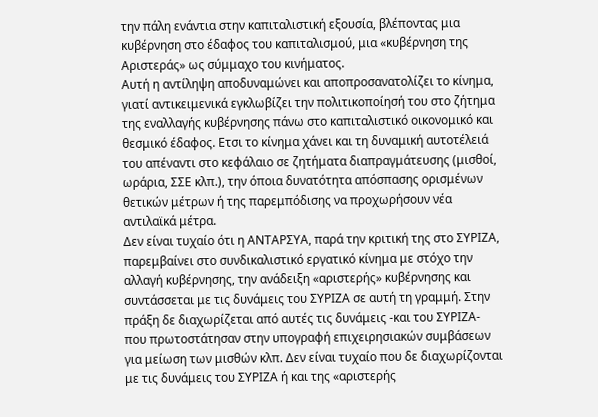την πάλη ενάντια στην καπιταλιστική εξουσία, βλέποντας μια κυβέρνηση στο έδαφος του καπιταλισμού, μια «κυβέρνηση της Αριστεράς» ως σύμμαχο του κινήματος.
Αυτή η αντίληψη αποδυναμώνει και αποπροσανατολίζει το κίνημα, γιατί αντικειμενικά εγκλωβίζει την πολιτικοποίησή του στο ζήτημα της εναλλαγής κυβέρνησης πάνω στο καπιταλιστικό οικονομικό και θεσμικό έδαφος. Ετσι το κίνημα χάνει και τη δυναμική αυτοτέλειά του απέναντι στο κεφάλαιο σε ζητήματα διαπραγμάτευσης (μισθοί, ωράρια, ΣΣΕ κλπ.), την όποια δυνατότητα απόσπασης ορισμένων θετικών μέτρων ή της παρεμπόδισης να προχωρήσουν νέα αντιλαϊκά μέτρα.
Δεν είναι τυχαίο ότι η ΑΝΤΑΡΣΥΑ, παρά την κριτική της στο ΣΥΡΙΖΑ, παρεμβαίνει στο συνδικαλιστικό εργατικό κίνημα με στόχο την αλλαγή κυβέρνησης, την ανάδειξη «αριστερής» κυβέρνησης και συντάσσεται με τις δυνάμεις του ΣΥΡΙΖΑ σε αυτή τη γραμμή. Στην πράξη δε διαχωρίζεται από αυτές τις δυνάμεις -και του ΣΥΡΙΖΑ- που πρωτοστάτησαν στην υπογραφή επιχειρησιακών συμβάσεων για μείωση των μισθών κλπ. Δεν είναι τυχαίο που δε διαχωρίζονται με τις δυνάμεις του ΣΥΡΙΖΑ ή και της «αριστερής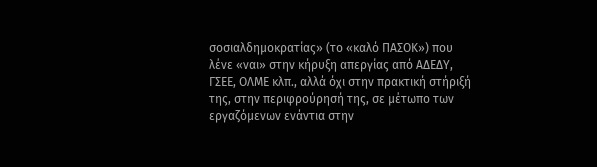σοσιαλδημοκρατίας» (το «καλό ΠΑΣΟΚ») που λένε «ναι» στην κήρυξη απεργίας από ΑΔΕΔΥ, ΓΣΕΕ, ΟΛΜΕ κλπ., αλλά όχι στην πρακτική στήριξή της, στην περιφρούρησή της, σε μέτωπο των εργαζόμενων ενάντια στην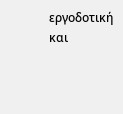εργοδοτική και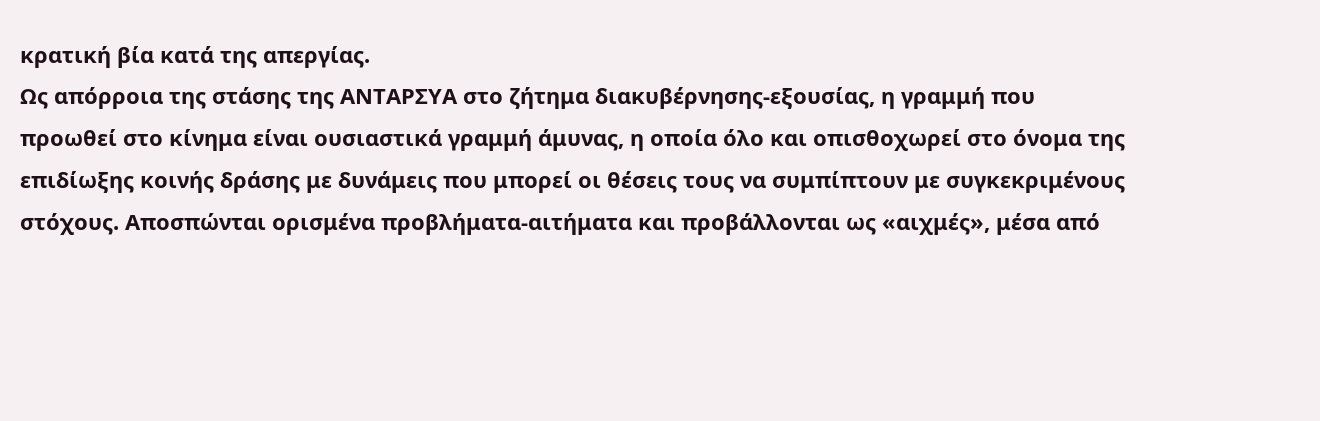κρατική βία κατά της απεργίας.
Ως απόρροια της στάσης της ΑΝΤΑΡΣΥΑ στο ζήτημα διακυβέρνησης-εξουσίας, η γραμμή που προωθεί στο κίνημα είναι ουσιαστικά γραμμή άμυνας, η οποία όλο και οπισθοχωρεί στο όνομα της επιδίωξης κοινής δράσης με δυνάμεις που μπορεί οι θέσεις τους να συμπίπτουν με συγκεκριμένους στόχους. Αποσπώνται ορισμένα προβλήματα-αιτήματα και προβάλλονται ως «αιχμές», μέσα από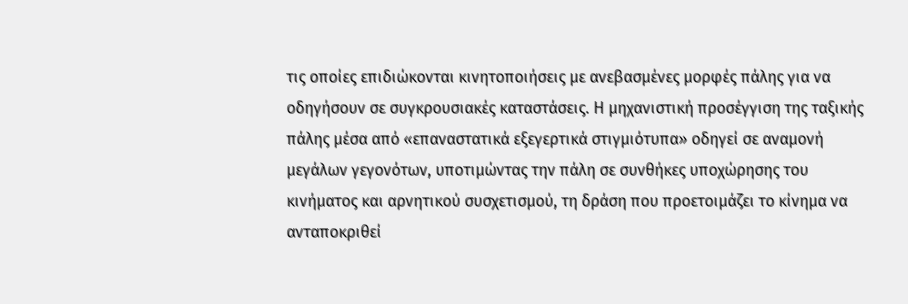τις οποίες επιδιώκονται κινητοποιήσεις με ανεβασμένες μορφές πάλης για να οδηγήσουν σε συγκρουσιακές καταστάσεις. Η μηχανιστική προσέγγιση της ταξικής πάλης μέσα από «επαναστατικά εξεγερτικά στιγμιότυπα» οδηγεί σε αναμονή μεγάλων γεγονότων, υποτιμώντας την πάλη σε συνθήκες υποχώρησης του κινήματος και αρνητικού συσχετισμού, τη δράση που προετοιμάζει το κίνημα να ανταποκριθεί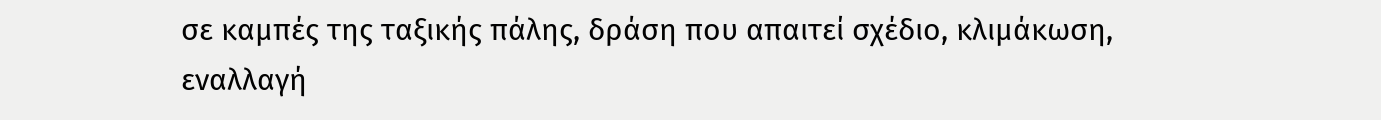σε καμπές της ταξικής πάλης, δράση που απαιτεί σχέδιο, κλιμάκωση, εναλλαγή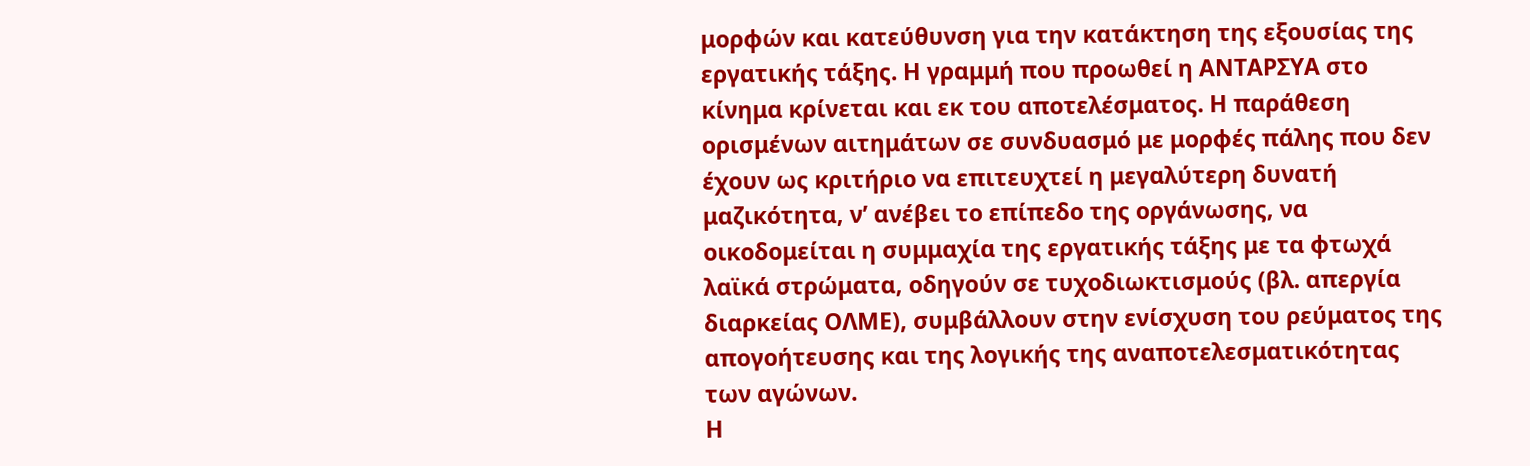μορφών και κατεύθυνση για την κατάκτηση της εξουσίας της εργατικής τάξης. Η γραμμή που προωθεί η ΑΝΤΑΡΣΥΑ στο κίνημα κρίνεται και εκ του αποτελέσματος. Η παράθεση ορισμένων αιτημάτων σε συνδυασμό με μορφές πάλης που δεν έχουν ως κριτήριο να επιτευχτεί η μεγαλύτερη δυνατή μαζικότητα, ν’ ανέβει το επίπεδο της οργάνωσης, να οικοδομείται η συμμαχία της εργατικής τάξης με τα φτωχά λαϊκά στρώματα, οδηγούν σε τυχοδιωκτισμούς (βλ. απεργία διαρκείας ΟΛΜΕ), συμβάλλουν στην ενίσχυση του ρεύματος της απογοήτευσης και της λογικής της αναποτελεσματικότητας των αγώνων.
Η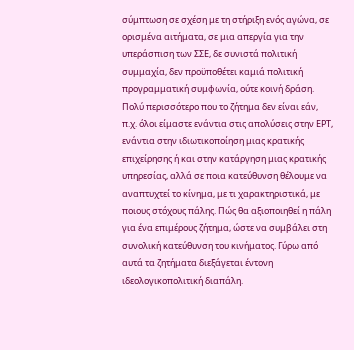σύμπτωση σε σχέση με τη στήριξη ενός αγώνα, σε ορισμένα αιτήματα, σε μια απεργία για την υπεράσπιση των ΣΣΕ, δε συνιστά πολιτική συμμαχία, δεν προϋποθέτει καμιά πολιτική προγραμματική συμφωνία, ούτε κοινή δράση. Πολύ περισσότερο που το ζήτημα δεν είναι εάν, π.χ. όλοι είμαστε ενάντια στις απολύσεις στην ΕΡΤ, ενάντια στην ιδιωτικοποίηση μιας κρατικής επιχείρησης ή και στην κατάργηση μιας κρατικής υπηρεσίας, αλλά σε ποια κατεύθυνση θέλουμε να αναπτυχτεί το κίνημα, με τι χαρακτηριστικά, με ποιους στόχους πάλης. Πώς θα αξιοποιηθεί η πάλη για ένα επιμέρους ζήτημα, ώστε να συμβάλει στη συνολική κατεύθυνση του κινήματος. Γύρω από αυτά τα ζητήματα διεξάγεται έντονη ιδεολογικοπολιτική διαπάλη.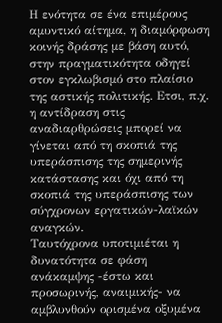Η ενότητα σε ένα επιμέρους αμυντικό αίτημα, η διαμόρφωση κοινής δράσης με βάση αυτό, στην πραγματικότητα οδηγεί στον εγκλωβισμό στο πλαίσιο της αστικής πολιτικής. Ετσι, π.χ. η αντίδραση στις αναδιαρθρώσεις μπορεί να γίνεται από τη σκοπιά της υπεράσπισης της σημερινής κατάστασης και όχι από τη σκοπιά της υπεράσπισης των σύγχρονων εργατικών-λαϊκών αναγκών.
Ταυτόχρονα υποτιμιέται η δυνατότητα σε φάση ανάκαμψης -έστω και προσωρινής, αναιμικής- να αμβλυνθούν ορισμένα οξυμένα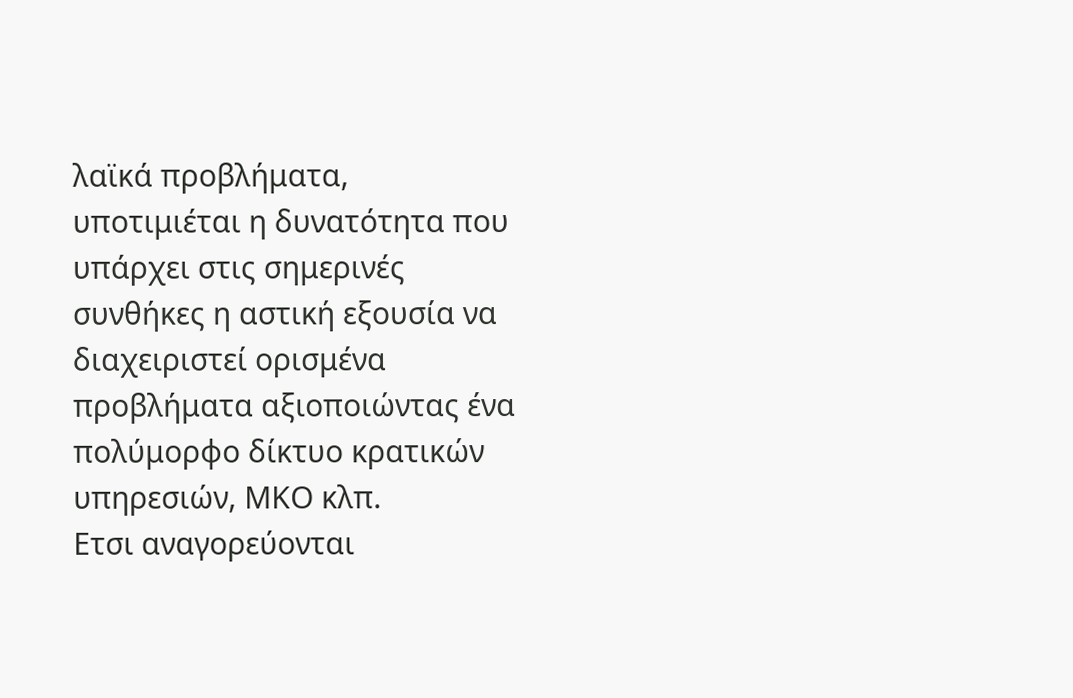λαϊκά προβλήματα, υποτιμιέται η δυνατότητα που υπάρχει στις σημερινές συνθήκες η αστική εξουσία να διαχειριστεί ορισμένα προβλήματα αξιοποιώντας ένα πολύμορφο δίκτυο κρατικών υπηρεσιών, ΜΚΟ κλπ.
Ετσι αναγορεύονται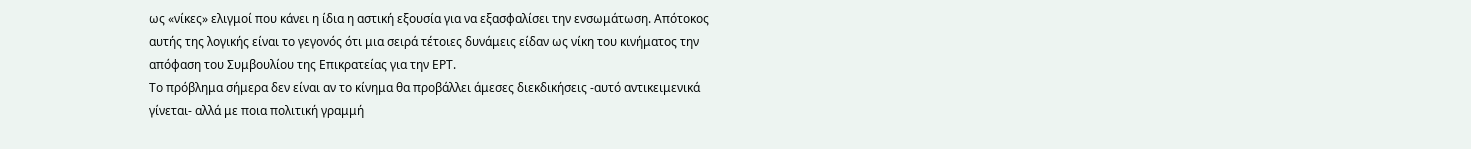ως «νίκες» ελιγμοί που κάνει η ίδια η αστική εξουσία για να εξασφαλίσει την ενσωμάτωση. Απότοκος αυτής της λογικής είναι το γεγονός ότι μια σειρά τέτοιες δυνάμεις είδαν ως νίκη του κινήματος την απόφαση του Συμβουλίου της Επικρατείας για την ΕΡΤ.
Το πρόβλημα σήμερα δεν είναι αν το κίνημα θα προβάλλει άμεσες διεκδικήσεις -αυτό αντικειμενικά γίνεται- αλλά με ποια πολιτική γραμμή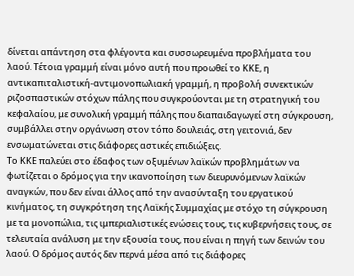δίνεται απάντηση στα φλέγοντα και συσσωρευμένα προβλήματα του λαού. Τέτοια γραμμή είναι μόνο αυτή που προωθεί το ΚΚΕ, η αντικαπιταλιστική-αντιμονοπωλιακή γραμμή, η προβολή συνεκτικών ριζοσπαστικών στόχων πάλης που συγκρούονται με τη στρατηγική του κεφαλαίου, με συνολική γραμμή πάλης που διαπαιδαγωγεί στη σύγκρουση, συμβάλλει στην οργάνωση στον τόπο δουλειάς, στη γειτονιά, δεν ενσωματώνεται στις διάφορες αστικές επιδιώξεις.
Το ΚΚΕ παλεύει στο έδαφος των οξυμένων λαϊκών προβλημάτων να φωτίζεται ο δρόμος για την ικανοποίηση των διευρυνόμενων λαϊκών αναγκών, που δεν είναι άλλος από την ανασύνταξη του εργατικού κινήματος, τη συγκρότηση της Λαϊκής Συμμαχίας με στόχο τη σύγκρουση με τα μονοπώλια, τις ιμπεριαλιστικές ενώσεις τους, τις κυβερνήσεις τους, σε τελευταία ανάλυση με την εξουσία τους, που είναι η πηγή των δεινών του λαού. Ο δρόμος αυτός δεν περνά μέσα από τις διάφορες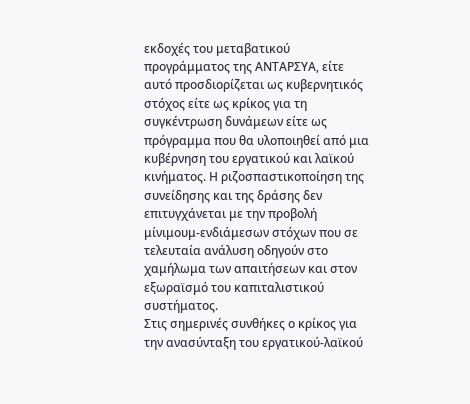εκδοχές του μεταβατικού προγράμματος της ΑΝΤΑΡΣΥΑ, είτε αυτό προσδιορίζεται ως κυβερνητικός στόχος είτε ως κρίκος για τη συγκέντρωση δυνάμεων είτε ως πρόγραμμα που θα υλοποιηθεί από μια κυβέρνηση του εργατικού και λαϊκού κινήματος. Η ριζοσπαστικοποίηση της συνείδησης και της δράσης δεν επιτυγχάνεται με την προβολή μίνιμουμ-ενδιάμεσων στόχων που σε τελευταία ανάλυση οδηγούν στο χαμήλωμα των απαιτήσεων και στον εξωραϊσμό του καπιταλιστικού συστήματος.
Στις σημερινές συνθήκες ο κρίκος για την ανασύνταξη του εργατικού-λαϊκού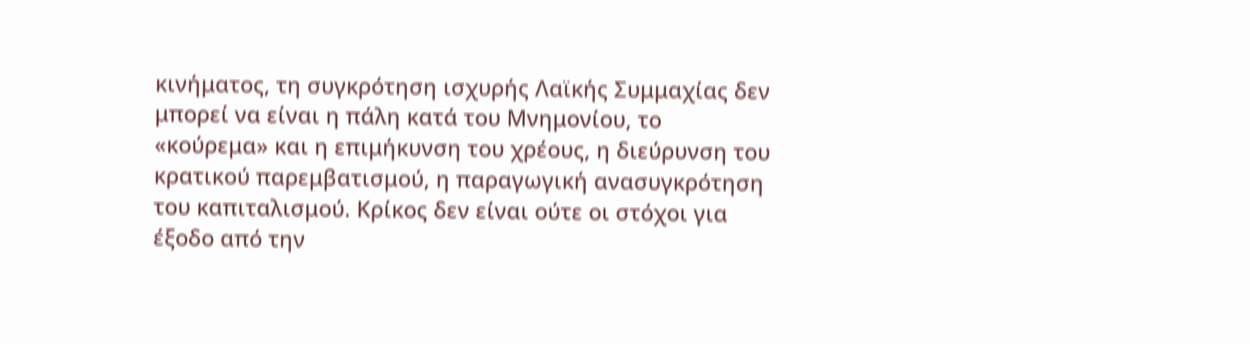κινήματος, τη συγκρότηση ισχυρής Λαϊκής Συμμαχίας δεν μπορεί να είναι η πάλη κατά του Μνημονίου, το «κούρεμα» και η επιμήκυνση του χρέους, η διεύρυνση του κρατικού παρεμβατισμού, η παραγωγική ανασυγκρότηση του καπιταλισμού. Κρίκος δεν είναι ούτε οι στόχοι για έξοδο από την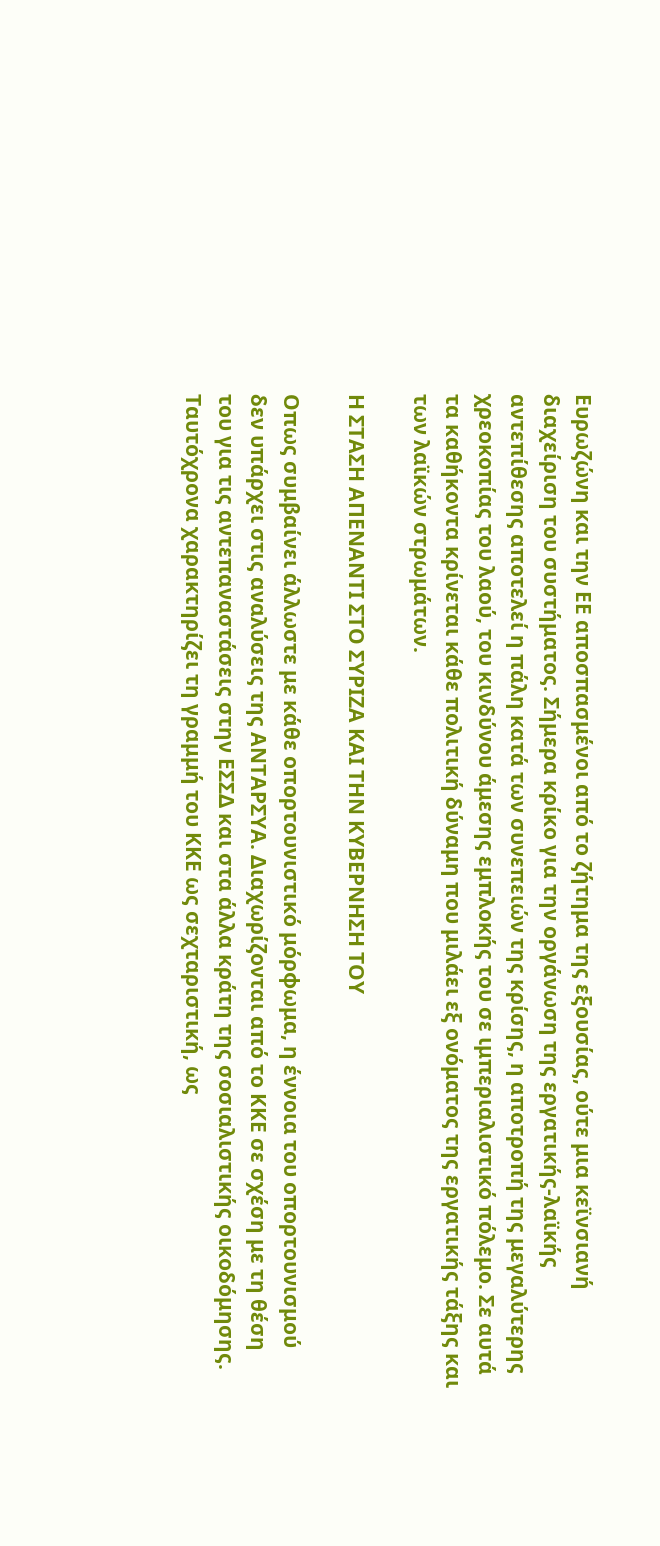Ευρωζώνη και την ΕΕ αποσπασμένοι από το ζήτημα της εξουσίας, ούτε μια κεϊνσιανή διαχείριση του συστήματος. Σήμερα κρίκο για την οργάνωση της εργατικής-λαϊκής αντεπίθεσης αποτελεί η πάλη κατά των συνεπειών της κρίσης, η αποτροπή της μεγαλύτερης χρεοκοπίας του λαού, του κινδύνου άμεσης εμπλοκής του σε ιμπεριαλιστικό πόλεμο. Σε αυτά τα καθήκοντα κρίνεται κάθε πολιτική δύναμη που μιλάει εξ ονόματος της εργατικής τάξης και των λαϊκών στρωμάτων.

Η ΣΤΑΣΗ ΑΠΕΝΑΝΤΙ ΣΤΟ ΣΥΡΙΖΑ ΚΑΙ ΤΗΝ ΚΥΒΕΡΝΗΣΗ ΤΟΥ

Οπως συμβαίνει άλλωστε με κάθε οπορτουνιστικό μόρφωμα, η έννοια του οπορτουνισμού δεν υπάρχει στις αναλύσεις της ΑΝΤΑΡΣΥΑ. Διαχωρίζονται από το ΚΚΕ σε σχέση με τη θέση του για τις αντεπαναστάσεις στην ΕΣΣΔ και στα άλλα κράτη της σοσιαλιστικής οικοδόμησης. Ταυτόχρονα χαρακτηρίζει τη γραμμή του ΚΚΕ ως σεχταριστική, ως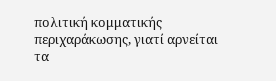πολιτική κομματικής περιχαράκωσης, γιατί αρνείται τα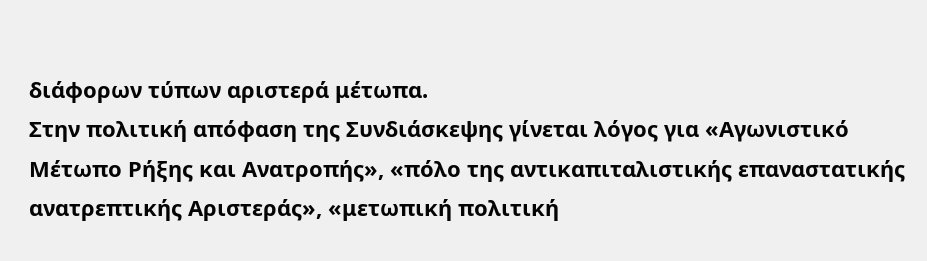διάφορων τύπων αριστερά μέτωπα.
Στην πολιτική απόφαση της Συνδιάσκεψης γίνεται λόγος για «Αγωνιστικό Μέτωπο Ρήξης και Ανατροπής», «πόλο της αντικαπιταλιστικής επαναστατικής ανατρεπτικής Αριστεράς», «μετωπική πολιτική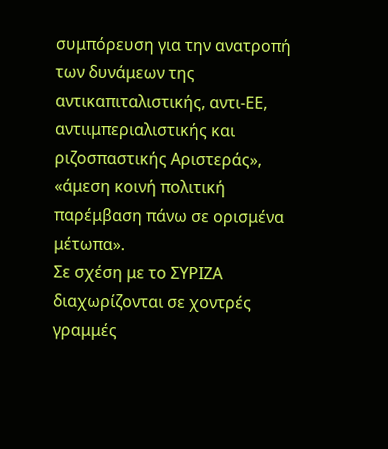συμπόρευση για την ανατροπή των δυνάμεων της αντικαπιταλιστικής, αντι-ΕΕ, αντιιμπεριαλιστικής και ριζοσπαστικής Αριστεράς», «άμεση κοινή πολιτική παρέμβαση πάνω σε ορισμένα μέτωπα».
Σε σχέση με το ΣΥΡΙΖΑ διαχωρίζονται σε χοντρές γραμμές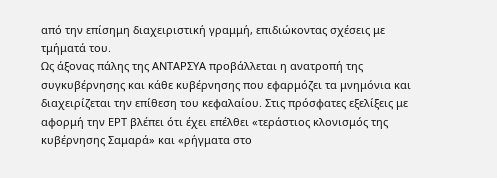από την επίσημη διαχειριστική γραμμή, επιδιώκοντας σχέσεις με τμήματά του.
Ως άξονας πάλης της ΑΝΤΑΡΣΥΑ προβάλλεται η ανατροπή της συγκυβέρνησης και κάθε κυβέρνησης που εφαρμόζει τα μνημόνια και διαχειρίζεται την επίθεση του κεφαλαίου. Στις πρόσφατες εξελίξεις με αφορμή την ΕΡΤ βλέπει ότι έχει επέλθει «τεράστιος κλονισμός της κυβέρνησης Σαμαρά» και «ρήγματα στο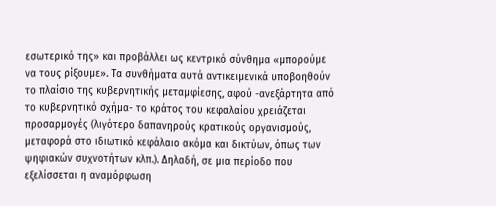εσωτερικό της» και προβάλλει ως κεντρικό σύνθημα «μπορούμε να τους ρίξουμε». Τα συνθήματα αυτά αντικειμενικά υποβοηθούν το πλαίσιο της κυβερνητικής μεταμφίεσης, αφού -ανεξάρτητα από το κυβερνητικό σχήμα- το κράτος του κεφαλαίου χρειάζεται προσαρμογές (λιγότερο δαπανηρούς κρατικούς οργανισμούς, μεταφορά στο ιδιωτικό κεφάλαιο ακόμα και δικτύων, όπως των ψηφιακών συχνοτήτων κλπ.). Δηλαδή, σε μια περίοδο που εξελίσσεται η αναμόρφωση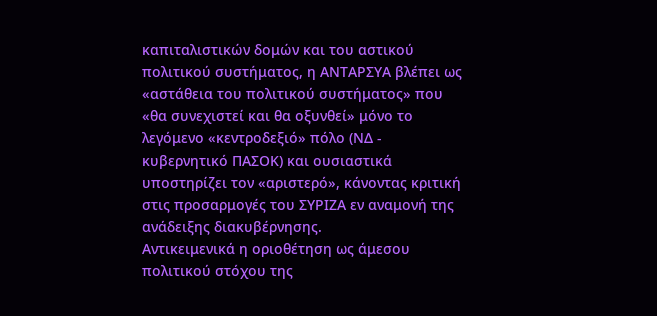καπιταλιστικών δομών και του αστικού πολιτικού συστήματος, η ΑΝΤΑΡΣΥΑ βλέπει ως «αστάθεια του πολιτικού συστήματος» που «θα συνεχιστεί και θα οξυνθεί» μόνο το λεγόμενο «κεντροδεξιό» πόλο (ΝΔ - κυβερνητικό ΠΑΣΟΚ) και ουσιαστικά υποστηρίζει τον «αριστερό», κάνοντας κριτική στις προσαρμογές του ΣΥΡΙΖΑ εν αναμονή της ανάδειξης διακυβέρνησης.
Αντικειμενικά η οριοθέτηση ως άμεσου πολιτικού στόχου της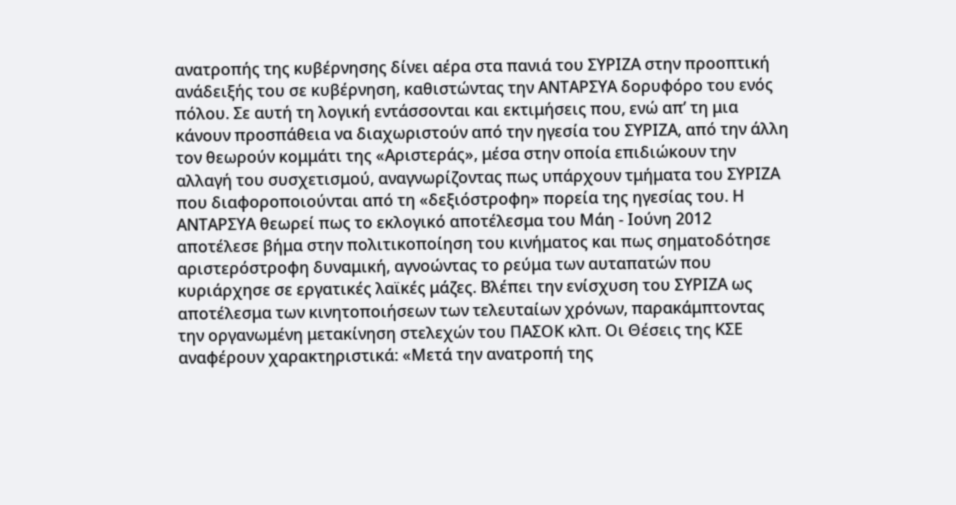ανατροπής της κυβέρνησης δίνει αέρα στα πανιά του ΣΥΡΙΖΑ στην προοπτική ανάδειξής του σε κυβέρνηση, καθιστώντας την ΑΝΤΑΡΣΥΑ δορυφόρο του ενός πόλου. Σε αυτή τη λογική εντάσσονται και εκτιμήσεις που, ενώ απ’ τη μια κάνουν προσπάθεια να διαχωριστούν από την ηγεσία του ΣΥΡΙΖΑ, από την άλλη τον θεωρούν κομμάτι της «Αριστεράς», μέσα στην οποία επιδιώκουν την αλλαγή του συσχετισμού, αναγνωρίζοντας πως υπάρχουν τμήματα του ΣΥΡΙΖΑ που διαφοροποιούνται από τη «δεξιόστροφη» πορεία της ηγεσίας του. Η ΑΝΤΑΡΣΥΑ θεωρεί πως το εκλογικό αποτέλεσμα του Μάη - Ιούνη 2012 αποτέλεσε βήμα στην πολιτικοποίηση του κινήματος και πως σηματοδότησε αριστερόστροφη δυναμική, αγνοώντας το ρεύμα των αυταπατών που κυριάρχησε σε εργατικές λαϊκές μάζες. Βλέπει την ενίσχυση του ΣΥΡΙΖΑ ως αποτέλεσμα των κινητοποιήσεων των τελευταίων χρόνων, παρακάμπτοντας την οργανωμένη μετακίνηση στελεχών του ΠΑΣΟΚ κλπ. Οι Θέσεις της ΚΣΕ αναφέρουν χαρακτηριστικά: «Μετά την ανατροπή της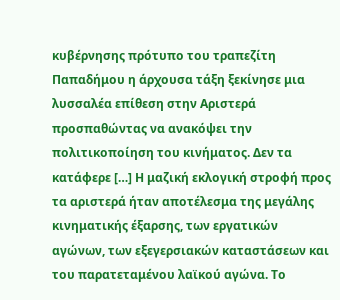κυβέρνησης πρότυπο του τραπεζίτη Παπαδήμου η άρχουσα τάξη ξεκίνησε μια λυσσαλέα επίθεση στην Αριστερά προσπαθώντας να ανακόψει την πολιτικοποίηση του κινήματος. Δεν τα κατάφερε […] Η μαζική εκλογική στροφή προς τα αριστερά ήταν αποτέλεσμα της μεγάλης κινηματικής έξαρσης, των εργατικών αγώνων, των εξεγερσιακών καταστάσεων και του παρατεταμένου λαϊκού αγώνα. Το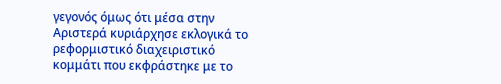γεγονός όμως ότι μέσα στην Αριστερά κυριάρχησε εκλογικά το ρεφορμιστικό διαχειριστικό κομμάτι που εκφράστηκε με το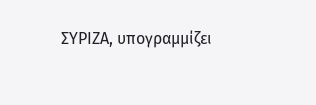ΣΥΡΙΖΑ, υπογραμμίζει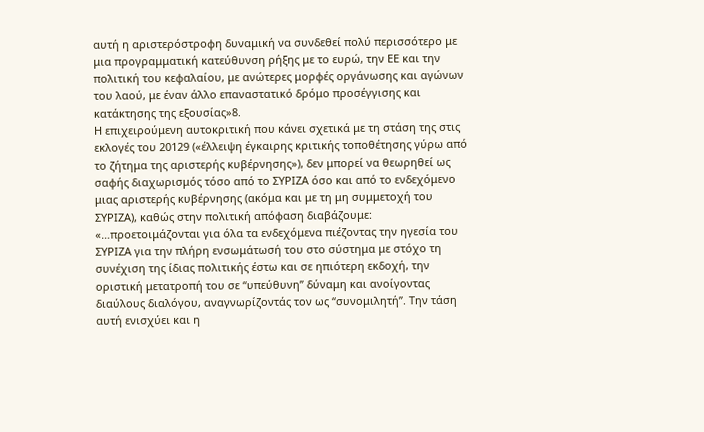αυτή η αριστερόστροφη δυναμική να συνδεθεί πολύ περισσότερο με μια προγραμματική κατεύθυνση ρήξης με το ευρώ, την ΕΕ και την πολιτική του κεφαλαίου, με ανώτερες μορφές οργάνωσης και αγώνων του λαού, με έναν άλλο επαναστατικό δρόμο προσέγγισης και κατάκτησης της εξουσίας»8.
Η επιχειρούμενη αυτοκριτική που κάνει σχετικά με τη στάση της στις εκλογές του 20129 («έλλειψη έγκαιρης κριτικής τοποθέτησης γύρω από το ζήτημα της αριστερής κυβέρνησης»), δεν μπορεί να θεωρηθεί ως σαφής διαχωρισμός τόσο από το ΣΥΡΙΖΑ όσο και από το ενδεχόμενο μιας αριστερής κυβέρνησης (ακόμα και με τη μη συμμετοχή του ΣΥΡΙΖΑ), καθώς στην πολιτική απόφαση διαβάζουμε: «…προετοιμάζονται για όλα τα ενδεχόμενα πιέζοντας την ηγεσία του ΣΥΡΙΖΑ για την πλήρη ενσωμάτωσή του στο σύστημα με στόχο τη συνέχιση της ίδιας πολιτικής έστω και σε ηπιότερη εκδοχή, την οριστική μετατροπή του σε “υπεύθυνη” δύναμη και ανοίγοντας διαύλους διαλόγου, αναγνωρίζοντάς τον ως “συνομιλητή”. Την τάση αυτή ενισχύει και η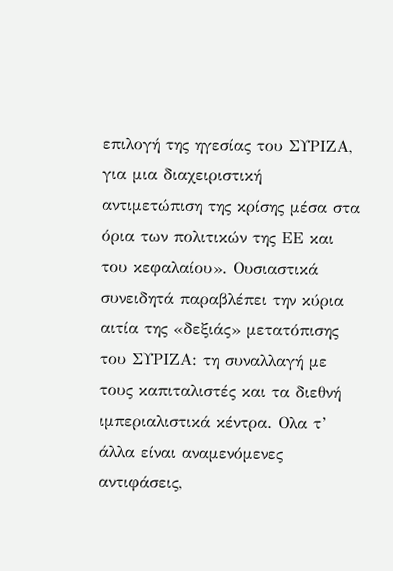επιλογή της ηγεσίας του ΣΥΡΙΖΑ, για μια διαχειριστική αντιμετώπιση της κρίσης μέσα στα όρια των πολιτικών της ΕΕ και του κεφαλαίου». Ουσιαστικά συνειδητά παραβλέπει την κύρια αιτία της «δεξιάς» μετατόπισης του ΣΥΡΙΖΑ: τη συναλλαγή με τους καπιταλιστές και τα διεθνή ιμπεριαλιστικά κέντρα. Ολα τ’ άλλα είναι αναμενόμενες αντιφάσεις,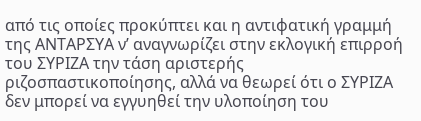από τις οποίες προκύπτει και η αντιφατική γραμμή της ΑΝΤΑΡΣΥΑ ν’ αναγνωρίζει στην εκλογική επιρροή του ΣΥΡΙΖΑ την τάση αριστερής ριζοσπαστικοποίησης, αλλά να θεωρεί ότι ο ΣΥΡΙΖΑ δεν μπορεί να εγγυηθεί την υλοποίηση του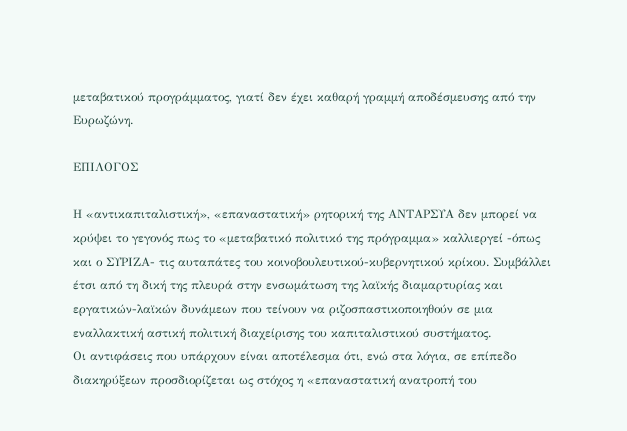μεταβατικού προγράμματος, γιατί δεν έχει καθαρή γραμμή αποδέσμευσης από την Ευρωζώνη.

ΕΠΙΛΟΓΟΣ

Η «αντικαπιταλιστική», «επαναστατική» ρητορική της ΑΝΤΑΡΣΥΑ δεν μπορεί να κρύψει το γεγονός πως το «μεταβατικό πολιτικό της πρόγραμμα» καλλιεργεί -όπως και ο ΣΥΡΙΖΑ- τις αυταπάτες του κοινοβουλευτικού-κυβερνητικού κρίκου. Συμβάλλει έτσι από τη δική της πλευρά στην ενσωμάτωση της λαϊκής διαμαρτυρίας και εργατικών-λαϊκών δυνάμεων που τείνουν να ριζοσπαστικοποιηθούν σε μια εναλλακτική αστική πολιτική διαχείρισης του καπιταλιστικού συστήματος.
Οι αντιφάσεις που υπάρχουν είναι αποτέλεσμα ότι, ενώ στα λόγια, σε επίπεδο διακηρύξεων προσδιορίζεται ως στόχος η «επαναστατική ανατροπή του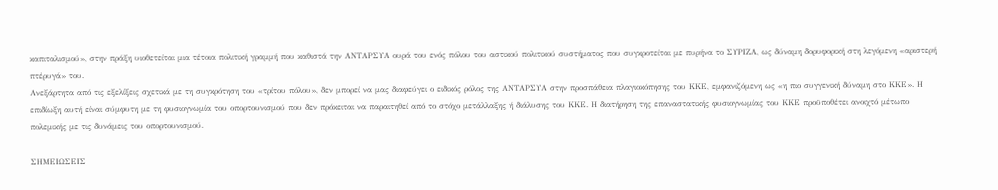καπιταλισμού», στην πράξη υιοθετείται μια τέτοια πολιτική γραμμή που καθιστά την ΑΝΤΑΡΣΥΑ ουρά του ενός πόλου του αστικού πολιτικού συστήματος που συγκροτείται με πυρήνα το ΣΥΡΙΖΑ, ως δύναμη δορυφορική στη λεγόμενη «αριστερή πτέρυγά» του.
Ανεξάρτητα από τις εξελίξεις σχετικά με τη συγκρότηση του «τρίτου πόλου», δεν μπορεί να μας διαφεύγει ο ειδικός ρόλος της ΑΝΤΑΡΣΥΑ στην προσπάθεια πλαγιοκόπησης του ΚΚΕ, εμφανιζόμενη ως «η πιο συγγενική δύναμη στο ΚΚΕ». Η επιδίωξη αυτή είναι σύμφυτη με τη φυσιογνωμία του οπορτουνισμού που δεν πρόκειται να παραιτηθεί από το στόχο μετάλλαξης ή διάλυσης του ΚΚΕ. Η διατήρηση της επαναστατικής φυσιογνωμίας του ΚΚΕ προϋποθέτει ανοιχτό μέτωπο πολεμικής με τις δυνάμεις του οπορτουνισμού.

ΣΗΜΕΙΩΣΕΙΣ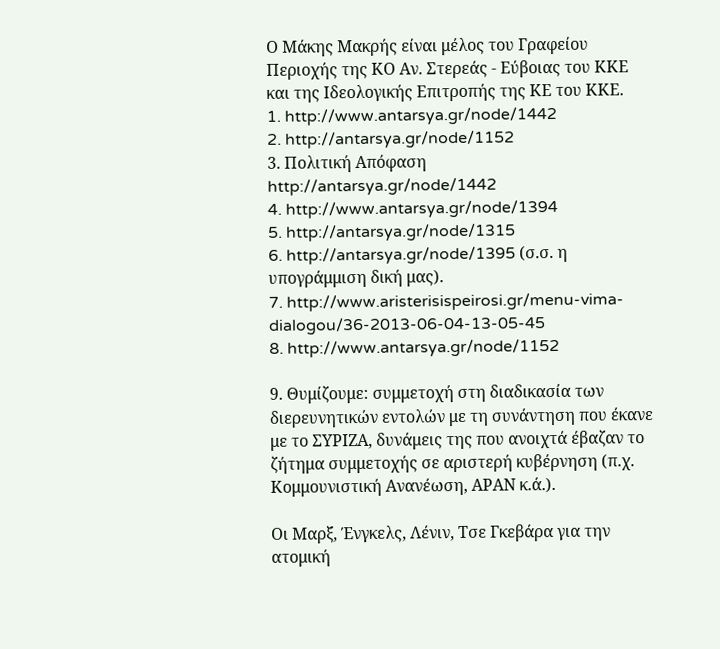Ο Μάκης Μακρής είναι μέλος του Γραφείου Περιοχής της ΚΟ Αν. Στερεάς - Εύβοιας του ΚΚΕ και της Ιδεολογικής Επιτροπής της ΚΕ του ΚΚΕ.
1. http://www.antarsya.gr/node/1442
2. http://antarsya.gr/node/1152
3. Πολιτική Απόφαση http://antarsya.gr/node/1442
4. http://www.antarsya.gr/node/1394
5. http://antarsya.gr/node/1315
6. http://antarsya.gr/node/1395 (σ.σ. η υπογράμμιση δική μας).
7. http://www.aristerisispeirosi.gr/menu-vima-dialogou/36-2013-06-04-13-05-45
8. http://www.antarsya.gr/node/1152

9. Θυμίζουμε: συμμετοχή στη διαδικασία των διερευνητικών εντολών με τη συνάντηση που έκανε με το ΣΥΡΙΖΑ, δυνάμεις της που ανοιχτά έβαζαν το ζήτημα συμμετοχής σε αριστερή κυβέρνηση (π.χ. Κομμουνιστική Ανανέωση, ΑΡΑΝ κ.ά.).

Οι Μαρξ, Ένγκελς, Λένιν, Τσε Γκεβάρα για την ατομική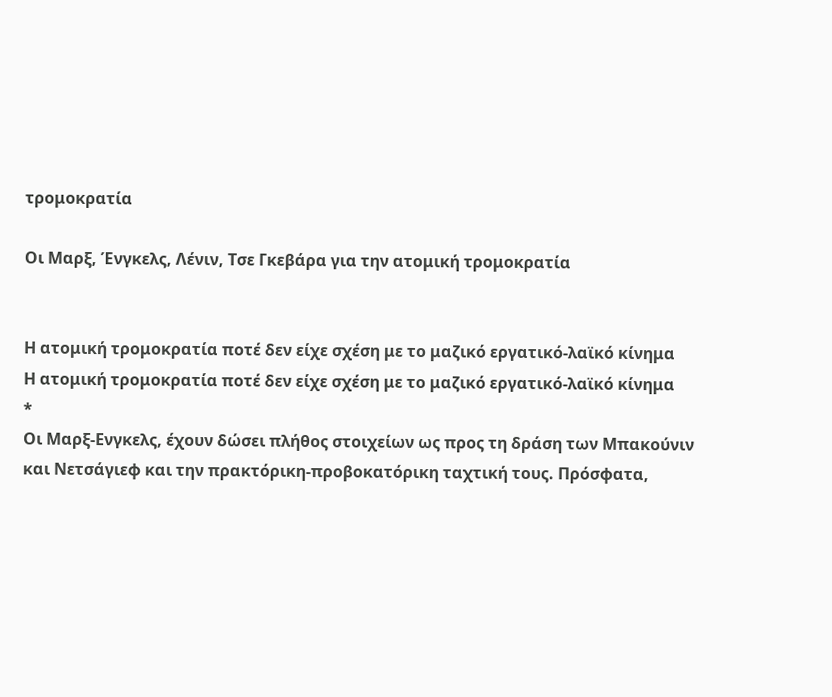τρομοκρατία

Οι Μαρξ, Ένγκελς, Λένιν, Τσε Γκεβάρα για την ατομική τρομοκρατία


Η ατομική τρομοκρατία ποτέ δεν είχε σχέση με το μαζικό εργατικό-λαϊκό κίνημα
Η ατομική τρομοκρατία ποτέ δεν είχε σχέση με το μαζικό εργατικό-λαϊκό κίνημα
*
Οι Μαρξ-Ενγκελς, έχουν δώσει πλήθος στοιχείων ως προς τη δράση των Μπακούνιν και Νετσάγιεφ και την πρακτόρικη-προβοκατόρικη ταχτική τους. Πρόσφατα,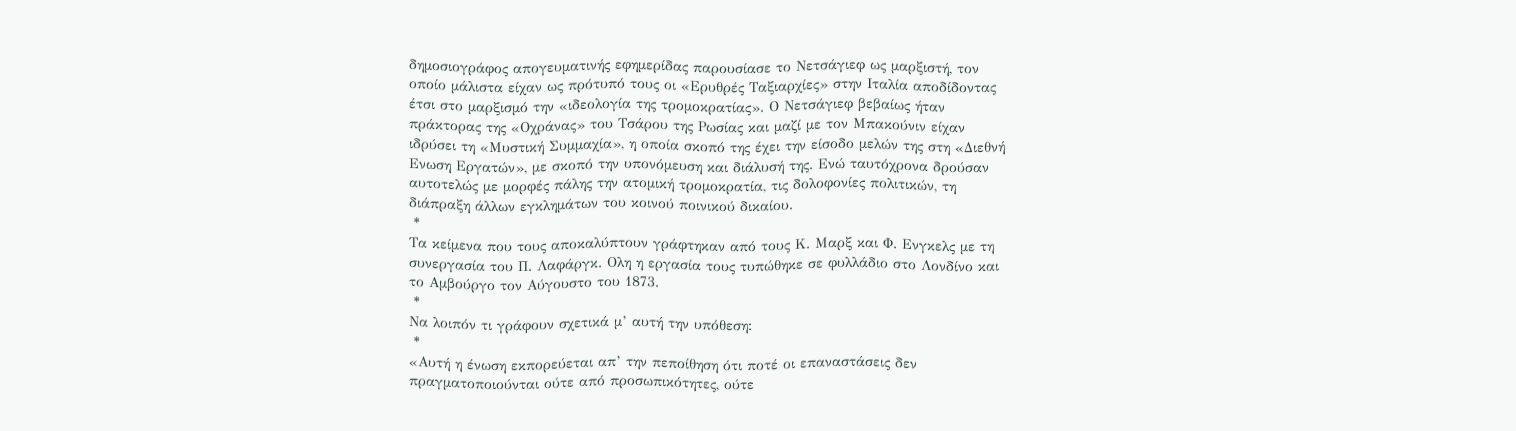δημοσιογράφος απογευματινής εφημερίδας παρουσίασε το Νετσάγιεφ ως μαρξιστή, τον οποίο μάλιστα είχαν ως πρότυπό τους οι «Ερυθρές Ταξιαρχίες» στην Ιταλία αποδίδοντας έτσι στο μαρξισμό την «ιδεολογία της τρομοκρατίας». Ο Νετσάγιεφ βεβαίως ήταν πράκτορας της «Οχράνας» του Τσάρου της Ρωσίας και μαζί με τον Μπακούνιν είχαν ιδρύσει τη «Μυστική Συμμαχία», η οποία σκοπό της έχει την είσοδο μελών της στη «Διεθνή Ενωση Εργατών», με σκοπό την υπονόμευση και διάλυσή της. Ενώ ταυτόχρονα δρούσαν αυτοτελώς με μορφές πάλης την ατομική τρομοκρατία, τις δολοφονίες πολιτικών, τη διάπραξη άλλων εγκλημάτων του κοινού ποινικού δικαίου.
 *
Τα κείμενα που τους αποκαλύπτουν γράφτηκαν από τους Κ. Μαρξ και Φ. Ενγκελς με τη συνεργασία του Π. Λαφάργκ. Ολη η εργασία τους τυπώθηκε σε φυλλάδιο στο Λονδίνο και το Αμβούργο τον Αύγουστο του 1873.
 *
Να λοιπόν τι γράφουν σχετικά μ’ αυτή την υπόθεση:
 *
«Αυτή η ένωση εκπορεύεται απ’ την πεποίθηση ότι ποτέ οι επαναστάσεις δεν πραγματοποιούνται ούτε από προσωπικότητες, ούτε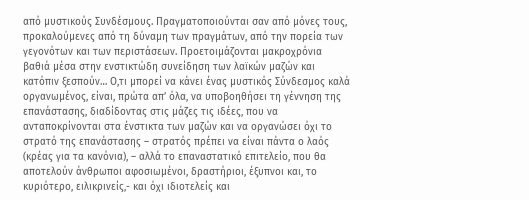από μυστικούς Συνδέσμους. Πραγματοποιούνται σαν από μόνες τους, προκαλούμενες από τη δύναμη των πραγμάτων, από την πορεία των γεγονότων και των περιστάσεων. Προετοιμάζονται μακροχρόνια βαθιά μέσα στην ενστικτώδη συνείδηση των λαϊκών μαζών και κατόπιν ξεσπούν… Ο,τι μπορεί να κάνει ένας μυστικός Σύνδεσμος καλά οργανωμένος, είναι, πρώτα απ’ όλα, να υποβοηθήσει τη γέννηση της επανάστασης, διαδίδοντας στις μάζες τις ιδέες, που να ανταποκρίνονται στα ένστικτα των μαζών και να οργανώσει όχι το στρατό της επανάστασης – στρατός πρέπει να είναι πάντα ο λαός (κρέας για τα κανόνια), – αλλά το επαναστατικό επιτελείο, που θα αποτελούν άνθρωποι αφοσιωμένοι, δραστήριοι, έξυπνοι και, το κυριότερο, ειλικρινείς,- και όχι ιδιοτελείς και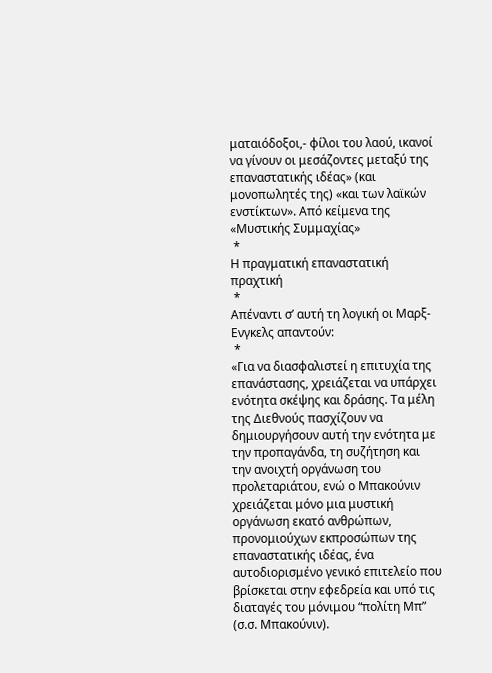ματαιόδοξοι,- φίλοι του λαού, ικανοί να γίνουν οι μεσάζοντες μεταξύ της επαναστατικής ιδέας» (και μονοπωλητές της) «και των λαϊκών ενστίκτων». Από κείμενα της «Μυστικής Συμμαχίας»
 *
Η πραγματική επαναστατική πραχτική
 *
Απέναντι σ’ αυτή τη λογική οι Μαρξ-Ενγκελς απαντούν:
 *
«Για να διασφαλιστεί η επιτυχία της επανάστασης, χρειάζεται να υπάρχει ενότητα σκέψης και δράσης. Τα μέλη της Διεθνούς πασχίζουν να δημιουργήσουν αυτή την ενότητα με την προπαγάνδα, τη συζήτηση και την ανοιχτή οργάνωση του προλεταριάτου, ενώ ο Μπακούνιν χρειάζεται μόνο μια μυστική οργάνωση εκατό ανθρώπων, προνομιούχων εκπροσώπων της επαναστατικής ιδέας, ένα αυτοδιορισμένο γενικό επιτελείο που βρίσκεται στην εφεδρεία και υπό τις διαταγές του μόνιμου “πολίτη Μπ” (σ.σ. Μπακούνιν).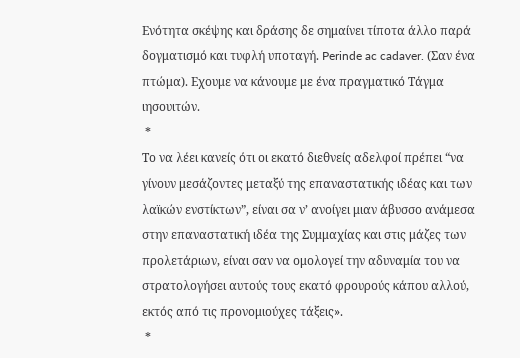Ενότητα σκέψης και δράσης δε σημαίνει τίποτα άλλο παρά δογματισμό και τυφλή υποταγή. Perinde ac cadaver. (Σαν ένα πτώμα). Εχουμε να κάνουμε με ένα πραγματικό Τάγμα ιησουιτών.
 *
Το να λέει κανείς ότι οι εκατό διεθνείς αδελφοί πρέπει “να γίνουν μεσάζοντες μεταξύ της επαναστατικής ιδέας και των λαϊκών ενστίκτων”, είναι σα ν’ ανοίγει μιαν άβυσσο ανάμεσα στην επαναστατική ιδέα της Συμμαχίας και στις μάζες των προλετάριων, είναι σαν να ομολογεί την αδυναμία του να στρατολογήσει αυτούς τους εκατό φρουρούς κάπου αλλού, εκτός από τις προνομιούχες τάξεις».
 *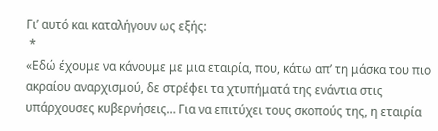Γι’ αυτό και καταλήγουν ως εξής:
 *
«Εδώ έχουμε να κάνουμε με μια εταιρία, που, κάτω απ’ τη μάσκα του πιο ακραίου αναρχισμού, δε στρέφει τα χτυπήματά της ενάντια στις υπάρχουσες κυβερνήσεις… Για να επιτύχει τους σκοπούς της, η εταιρία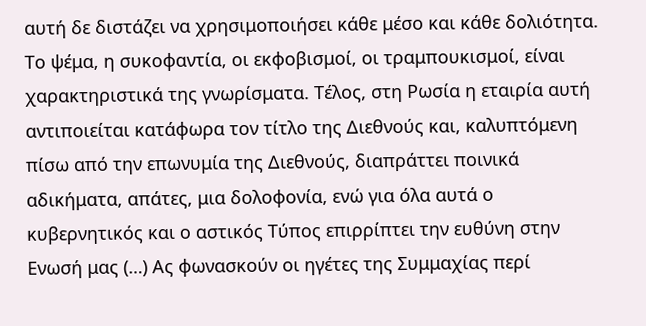αυτή δε διστάζει να χρησιμοποιήσει κάθε μέσο και κάθε δολιότητα. Το ψέμα, η συκοφαντία, οι εκφοβισμοί, οι τραμπουκισμοί, είναι χαρακτηριστικά της γνωρίσματα. Τέλος, στη Ρωσία η εταιρία αυτή αντιποιείται κατάφωρα τον τίτλο της Διεθνούς και, καλυπτόμενη πίσω από την επωνυμία της Διεθνούς, διαπράττει ποινικά αδικήματα, απάτες, μια δολοφονία, ενώ για όλα αυτά ο κυβερνητικός και ο αστικός Τύπος επιρρίπτει την ευθύνη στην Ενωσή μας (…) Ας φωνασκούν οι ηγέτες της Συμμαχίας περί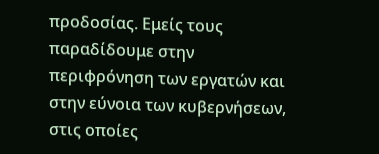προδοσίας. Εμείς τους παραδίδουμε στην περιφρόνηση των εργατών και στην εύνοια των κυβερνήσεων, στις οποίες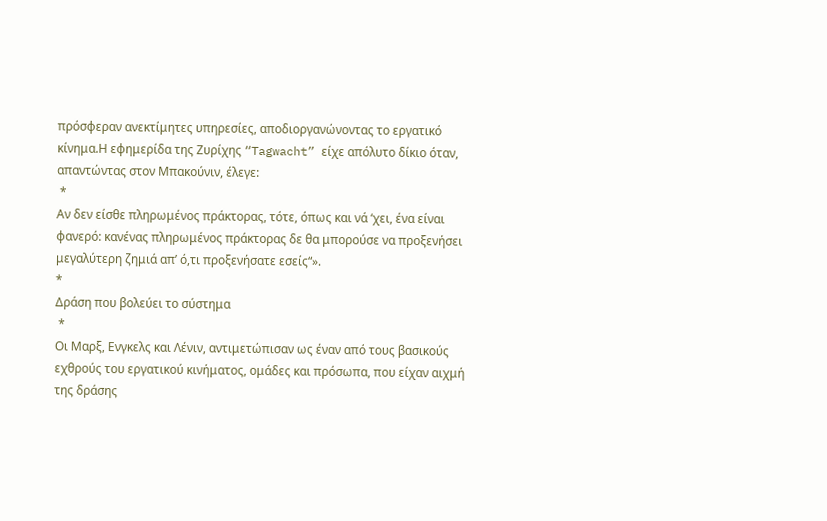πρόσφεραν ανεκτίμητες υπηρεσίες, αποδιοργανώνοντας το εργατικό κίνημα.Η εφημερίδα της Ζυρίχης “Tagwacht” είχε απόλυτο δίκιο όταν, απαντώντας στον Μπακούνιν, έλεγε:
 *
Αν δεν είσθε πληρωμένος πράκτορας, τότε, όπως και νά ‘χει, ένα είναι φανερό: κανένας πληρωμένος πράκτορας δε θα μπορούσε να προξενήσει μεγαλύτερη ζημιά απ’ ό,τι προξενήσατε εσείς“».
*
Δράση που βολεύει το σύστημα
 *
Οι Μαρξ, Ενγκελς και Λένιν, αντιμετώπισαν ως έναν από τους βασικούς εχθρούς του εργατικού κινήματος, ομάδες και πρόσωπα, που είχαν αιχμή της δράσης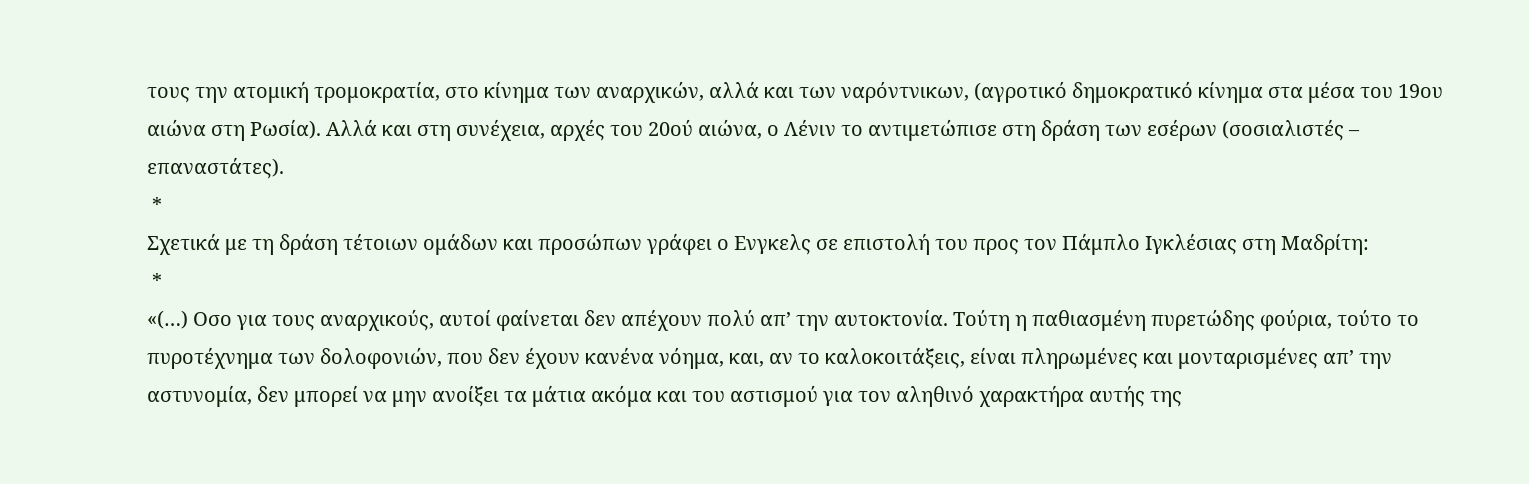τους την ατομική τρομοκρατία, στο κίνημα των αναρχικών, αλλά και των ναρόντνικων, (αγροτικό δημοκρατικό κίνημα στα μέσα του 19ου αιώνα στη Ρωσία). Αλλά και στη συνέχεια, αρχές του 20ού αιώνα, ο Λένιν το αντιμετώπισε στη δράση των εσέρων (σοσιαλιστές – επαναστάτες).
 *
Σχετικά με τη δράση τέτοιων ομάδων και προσώπων γράφει ο Ενγκελς σε επιστολή του προς τον Πάμπλο Ιγκλέσιας στη Μαδρίτη:
 *
«(…) Οσο για τους αναρχικούς, αυτοί φαίνεται δεν απέχουν πολύ απ’ την αυτοκτονία. Τούτη η παθιασμένη πυρετώδης φούρια, τούτο το πυροτέχνημα των δολοφονιών, που δεν έχουν κανένα νόημα, και, αν το καλοκοιτάξεις, είναι πληρωμένες και μονταρισμένες απ’ την αστυνομία, δεν μπορεί να μην ανοίξει τα μάτια ακόμα και του αστισμού για τον αληθινό χαρακτήρα αυτής της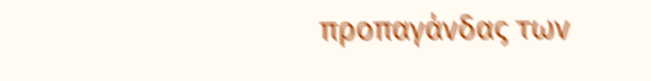προπαγάνδας των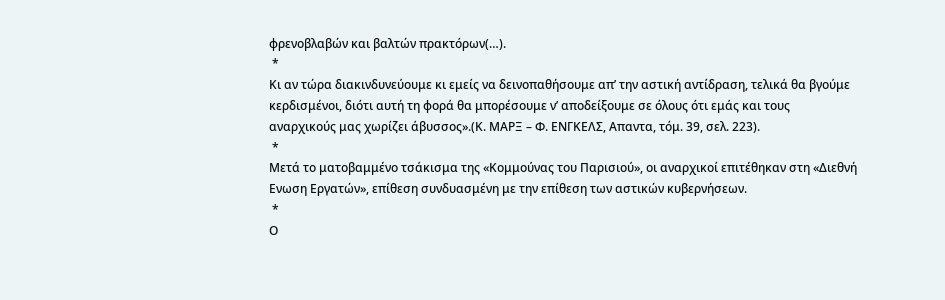φρενοβλαβών και βαλτών πρακτόρων(…).
 *
Κι αν τώρα διακινδυνεύουμε κι εμείς να δεινοπαθήσουμε απ’ την αστική αντίδραση, τελικά θα βγούμε κερδισμένοι, διότι αυτή τη φορά θα μπορέσουμε ν’ αποδείξουμε σε όλους ότι εμάς και τους αναρχικούς μας χωρίζει άβυσσος».(Κ. ΜΑΡΞ – Φ. ΕΝΓΚΕΛΣ, Απαντα, τόμ. 39, σελ. 223).
 *
Μετά το ματοβαμμένο τσάκισμα της «Κομμούνας του Παρισιού», οι αναρχικοί επιτέθηκαν στη «Διεθνή Ενωση Εργατών», επίθεση συνδυασμένη με την επίθεση των αστικών κυβερνήσεων.
 *
Ο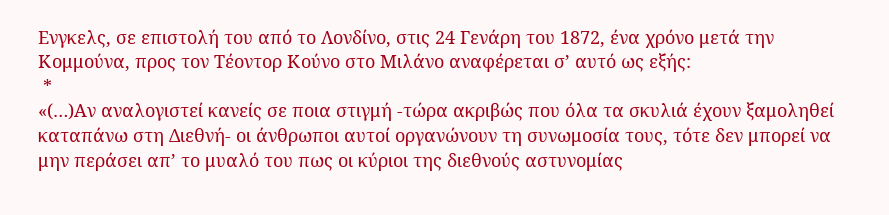Ενγκελς, σε επιστολή του από το Λονδίνο, στις 24 Γενάρη του 1872, ένα χρόνο μετά την Κομμούνα, προς τον Τέοντορ Κούνο στο Μιλάνο αναφέρεται σ’ αυτό ως εξής:
 *
«(…)Αν αναλογιστεί κανείς σε ποια στιγμή -τώρα ακριβώς που όλα τα σκυλιά έχουν ξαμοληθεί καταπάνω στη Διεθνή- οι άνθρωποι αυτοί οργανώνουν τη συνωμοσία τους, τότε δεν μπορεί να μην περάσει απ’ το μυαλό του πως οι κύριοι της διεθνούς αστυνομίας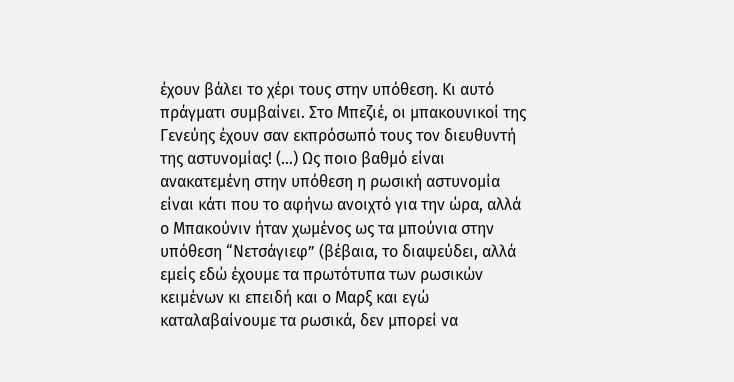έχουν βάλει το χέρι τους στην υπόθεση. Κι αυτό πράγματι συμβαίνει. Στο Μπεζιέ, οι μπακουνικοί της Γενεύης έχουν σαν εκπρόσωπό τους τον διευθυντή της αστυνομίας! (…) Ως ποιο βαθμό είναι ανακατεμένη στην υπόθεση η ρωσική αστυνομία είναι κάτι που το αφήνω ανοιχτό για την ώρα, αλλά ο Μπακούνιν ήταν χωμένος ως τα μπούνια στην υπόθεση “Νετσάγιεφ” (βέβαια, το διαψεύδει, αλλά εμείς εδώ έχουμε τα πρωτότυπα των ρωσικών κειμένων κι επειδή και ο Μαρξ και εγώ καταλαβαίνουμε τα ρωσικά, δεν μπορεί να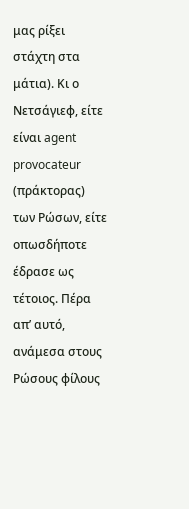μας ρίξει στάχτη στα μάτια). Κι ο Νετσάγιεφ, είτε είναι agent provocateur (πράκτορας) των Ρώσων, είτε οπωσδήποτε έδρασε ως τέτοιος. Πέρα απ’ αυτό, ανάμεσα στους Ρώσους φίλους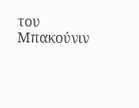του Μπακούνιν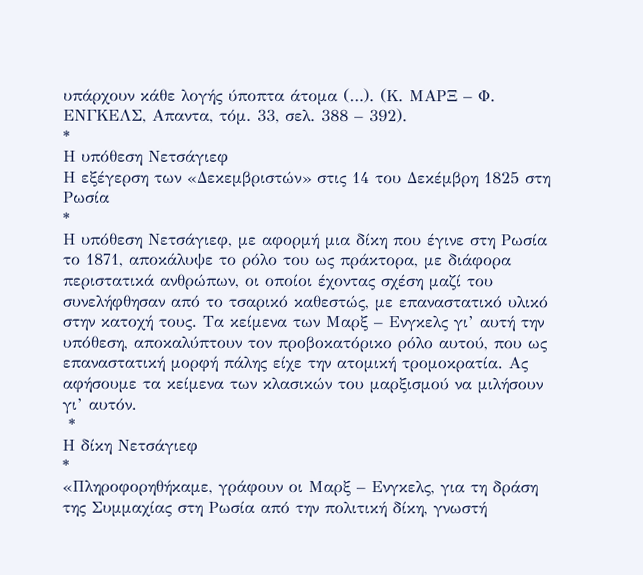υπάρχουν κάθε λογής ύποπτα άτομα (…). (Κ. ΜΑΡΞ – Φ. ΕΝΓΚΕΛΣ, Απαντα, τόμ. 33, σελ. 388 – 392).
*
Η υπόθεση Νετσάγιεφ
Η εξέγερση των «Δεκεμβριστών» στις 14 του Δεκέμβρη 1825 στη Ρωσία
*
Η υπόθεση Νετσάγιεφ, με αφορμή μια δίκη που έγινε στη Ρωσία το 1871, αποκάλυψε το ρόλο του ως πράκτορα, με διάφορα περιστατικά ανθρώπων, οι οποίοι έχοντας σχέση μαζί του συνελήφθησαν από το τσαρικό καθεστώς, με επαναστατικό υλικό στην κατοχή τους. Τα κείμενα των Μαρξ – Ενγκελς γι’ αυτή την υπόθεση, αποκαλύπτουν τον προβοκατόρικο ρόλο αυτού, που ως επαναστατική μορφή πάλης είχε την ατομική τρομοκρατία. Ας αφήσουμε τα κείμενα των κλασικών του μαρξισμού να μιλήσουν γι’ αυτόν.
 *
Η δίκη Νετσάγιεφ
*
«Πληροφορηθήκαμε, γράφουν οι Μαρξ – Ενγκελς, για τη δράση της Συμμαχίας στη Ρωσία από την πολιτική δίκη, γνωστή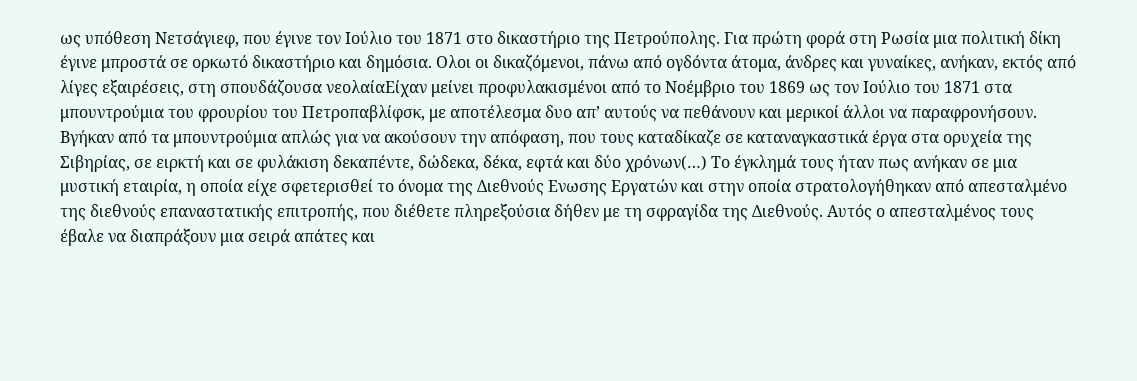ως υπόθεση Νετσάγιεφ, που έγινε τον Ιούλιο του 1871 στο δικαστήριο της Πετρούπολης. Για πρώτη φορά στη Ρωσία μια πολιτική δίκη έγινε μπροστά σε ορκωτό δικαστήριο και δημόσια. Ολοι οι δικαζόμενοι, πάνω από ογδόντα άτομα, άνδρες και γυναίκες, ανήκαν, εκτός από λίγες εξαιρέσεις, στη σπουδάζουσα νεολαίαΕίχαν μείνει προφυλακισμένοι από το Νοέμβριο του 1869 ως τον Ιούλιο του 1871 στα μπουντρούμια του φρουρίου του Πετροπαβλίφσκ, με αποτέλεσμα δυο απ’ αυτούς να πεθάνουν και μερικοί άλλοι να παραφρονήσουν. Βγήκαν από τα μπουντρούμια απλώς για να ακούσουν την απόφαση, που τους καταδίκαζε σε καταναγκαστικά έργα στα ορυχεία της Σιβηρίας, σε ειρκτή και σε φυλάκιση δεκαπέντε, δώδεκα, δέκα, εφτά και δύο χρόνων(…) Το έγκλημά τους ήταν πως ανήκαν σε μια μυστική εταιρία, η οποία είχε σφετερισθεί το όνομα της Διεθνούς Ενωσης Εργατών και στην οποία στρατολογήθηκαν από απεσταλμένο της διεθνούς επαναστατικής επιτροπής, που διέθετε πληρεξούσια δήθεν με τη σφραγίδα της Διεθνούς. Αυτός ο απεσταλμένος τους έβαλε να διαπράξουν μια σειρά απάτες και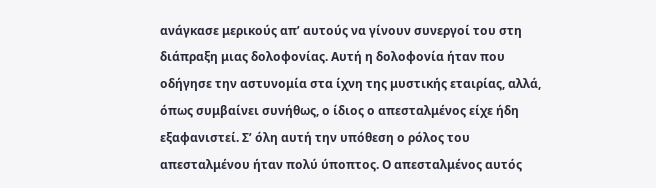ανάγκασε μερικούς απ’ αυτούς να γίνουν συνεργοί του στη διάπραξη μιας δολοφονίας. Αυτή η δολοφονία ήταν που οδήγησε την αστυνομία στα ίχνη της μυστικής εταιρίας, αλλά, όπως συμβαίνει συνήθως, ο ίδιος ο απεσταλμένος είχε ήδη εξαφανιστεί. Σ’ όλη αυτή την υπόθεση ο ρόλος του απεσταλμένου ήταν πολύ ύποπτος. Ο απεσταλμένος αυτός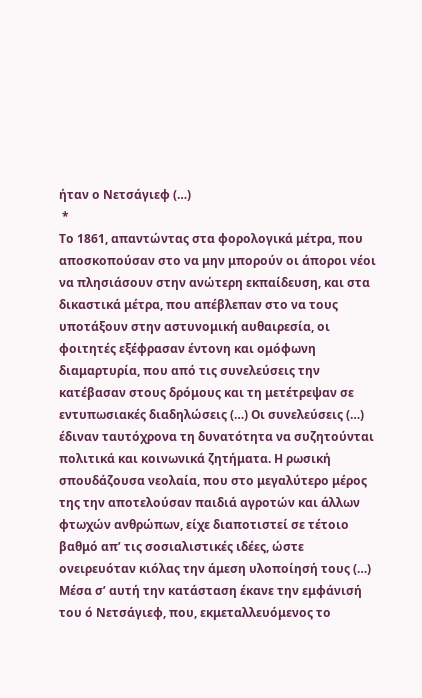ήταν ο Νετσάγιεφ (…)
 *
Το 1861, απαντώντας στα φορολογικά μέτρα, που αποσκοπούσαν στο να μην μπορούν οι άποροι νέοι να πλησιάσουν στην ανώτερη εκπαίδευση, και στα δικαστικά μέτρα, που απέβλεπαν στο να τους υποτάξουν στην αστυνομική αυθαιρεσία, οι φοιτητές εξέφρασαν έντονη και ομόφωνη διαμαρτυρία, που από τις συνελεύσεις την κατέβασαν στους δρόμους και τη μετέτρεψαν σε εντυπωσιακές διαδηλώσεις (…) Οι συνελεύσεις (…) έδιναν ταυτόχρονα τη δυνατότητα να συζητούνται πολιτικά και κοινωνικά ζητήματα. Η ρωσική σπουδάζουσα νεολαία, που στο μεγαλύτερο μέρος της την αποτελούσαν παιδιά αγροτών και άλλων φτωχών ανθρώπων, είχε διαποτιστεί σε τέτοιο βαθμό απ’ τις σοσιαλιστικές ιδέες, ώστε ονειρευόταν κιόλας την άμεση υλοποίησή τους (…) Μέσα σ’ αυτή την κατάσταση έκανε την εμφάνισή του ό Νετσάγιεφ, που, εκμεταλλευόμενος το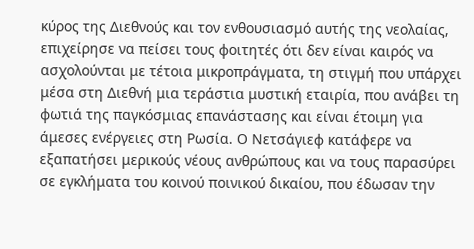κύρος της Διεθνούς και τον ενθουσιασμό αυτής της νεολαίας, επιχείρησε να πείσει τους φοιτητές ότι δεν είναι καιρός να ασχολούνται με τέτοια μικροπράγματα, τη στιγμή που υπάρχει μέσα στη Διεθνή μια τεράστια μυστική εταιρία, που ανάβει τη φωτιά της παγκόσμιας επανάστασης και είναι έτοιμη για άμεσες ενέργειες στη Ρωσία. Ο Νετσάγιεφ κατάφερε να εξαπατήσει μερικούς νέους ανθρώπους και να τους παρασύρει σε εγκλήματα του κοινού ποινικού δικαίου, που έδωσαν την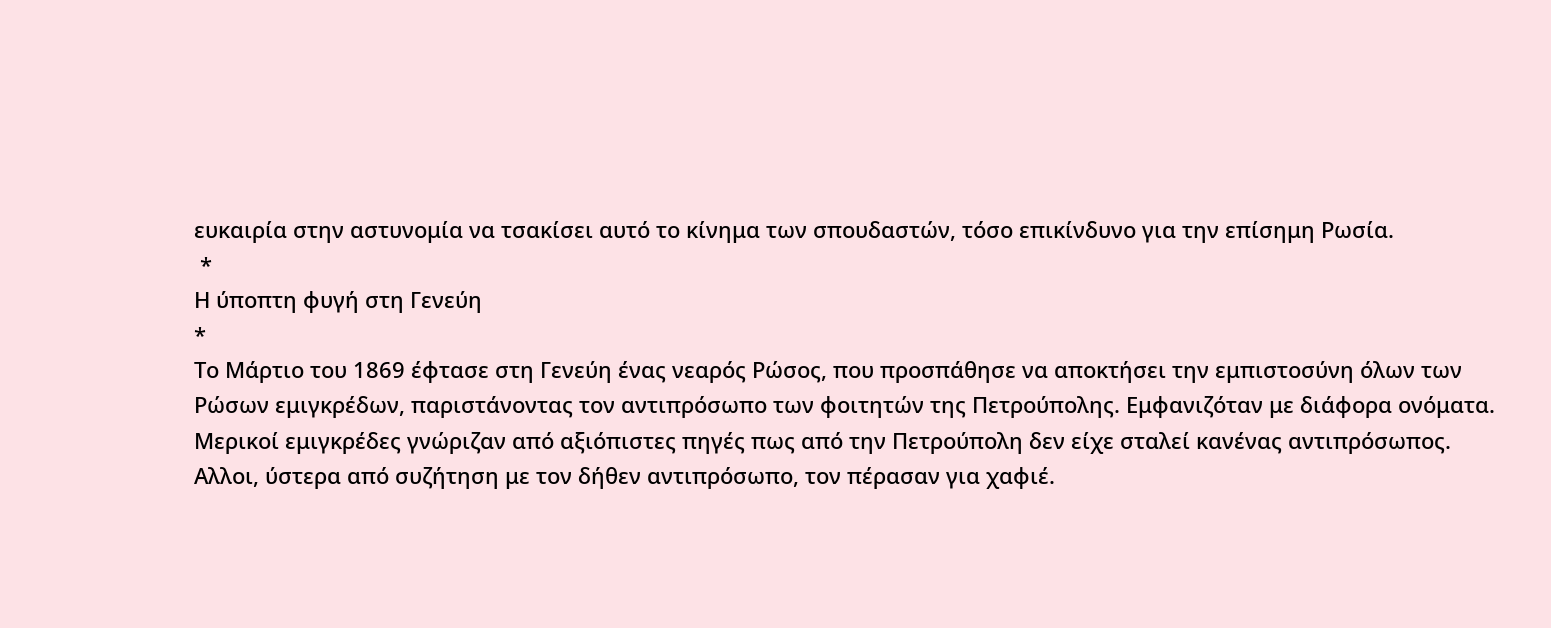ευκαιρία στην αστυνομία να τσακίσει αυτό το κίνημα των σπουδαστών, τόσο επικίνδυνο για την επίσημη Ρωσία.
 *
Η ύποπτη φυγή στη Γενεύη
*
Το Μάρτιο του 1869 έφτασε στη Γενεύη ένας νεαρός Ρώσος, που προσπάθησε να αποκτήσει την εμπιστοσύνη όλων των Ρώσων εμιγκρέδων, παριστάνοντας τον αντιπρόσωπο των φοιτητών της Πετρούπολης. Εμφανιζόταν με διάφορα ονόματα. Μερικοί εμιγκρέδες γνώριζαν από αξιόπιστες πηγές πως από την Πετρούπολη δεν είχε σταλεί κανένας αντιπρόσωπος. Αλλοι, ύστερα από συζήτηση με τον δήθεν αντιπρόσωπο, τον πέρασαν για χαφιέ.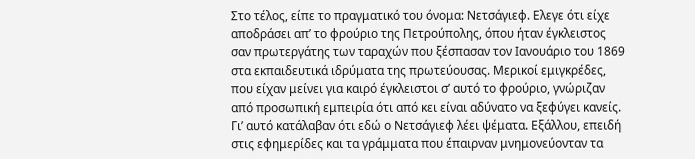Στο τέλος, είπε το πραγματικό του όνομα: Νετσάγιεφ. Ελεγε ότι είχε αποδράσει απ’ το φρούριο της Πετρούπολης, όπου ήταν έγκλειστος σαν πρωτεργάτης των ταραχών που ξέσπασαν τον Ιανουάριο του 1869 στα εκπαιδευτικά ιδρύματα της πρωτεύουσας. Μερικοί εμιγκρέδες, που είχαν μείνει για καιρό έγκλειστοι σ’ αυτό το φρούριο, γνώριζαν από προσωπική εμπειρία ότι από κει είναι αδύνατο να ξεφύγει κανείς. Γι’ αυτό κατάλαβαν ότι εδώ ο Νετσάγιεφ λέει ψέματα. Εξάλλου, επειδή στις εφημερίδες και τα γράμματα που έπαιρναν μνημονεύονταν τα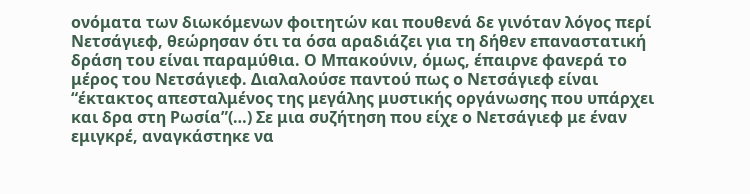ονόματα των διωκόμενων φοιτητών και πουθενά δε γινόταν λόγος περί Νετσάγιεφ, θεώρησαν ότι τα όσα αραδιάζει για τη δήθεν επαναστατική δράση του είναι παραμύθια. Ο Μπακούνιν, όμως, έπαιρνε φανερά το μέρος του Νετσάγιεφ. Διαλαλούσε παντού πως ο Νετσάγιεφ είναι “έκτακτος απεσταλμένος της μεγάλης μυστικής οργάνωσης που υπάρχει και δρα στη Ρωσία”(…) Σε μια συζήτηση που είχε ο Νετσάγιεφ με έναν εμιγκρέ, αναγκάστηκε να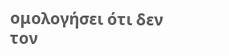ομολογήσει ότι δεν τον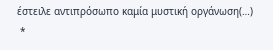έστειλε αντιπρόσωπο καμία μυστική οργάνωση(…)
 *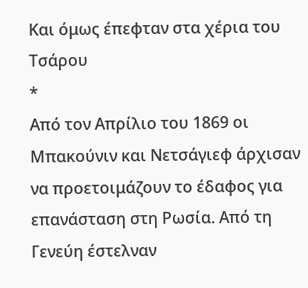Και όμως έπεφταν στα χέρια του Τσάρου
*
Από τον Απρίλιο του 1869 οι Μπακούνιν και Νετσάγιεφ άρχισαν να προετοιμάζουν το έδαφος για επανάσταση στη Ρωσία. Από τη Γενεύη έστελναν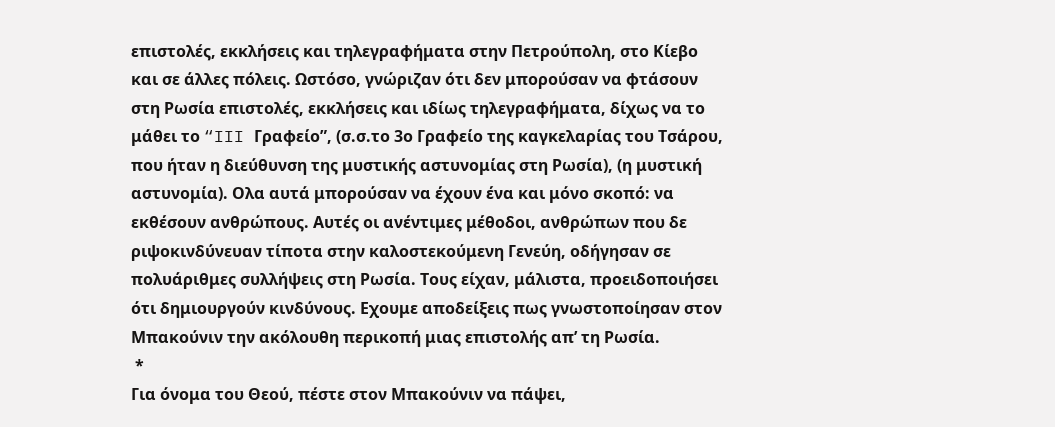επιστολές, εκκλήσεις και τηλεγραφήματα στην Πετρούπολη, στο Κίεβο και σε άλλες πόλεις. Ωστόσο, γνώριζαν ότι δεν μπορούσαν να φτάσουν στη Ρωσία επιστολές, εκκλήσεις και ιδίως τηλεγραφήματα, δίχως να το μάθει το “III Γραφείο”, (σ.σ.το 3ο Γραφείο της καγκελαρίας του Τσάρου, που ήταν η διεύθυνση της μυστικής αστυνομίας στη Ρωσία), (η μυστική αστυνομία). Ολα αυτά μπορούσαν να έχουν ένα και μόνο σκοπό: να εκθέσουν ανθρώπους. Αυτές οι ανέντιμες μέθοδοι, ανθρώπων που δε ριψοκινδύνευαν τίποτα στην καλοστεκούμενη Γενεύη, οδήγησαν σε πολυάριθμες συλλήψεις στη Ρωσία. Τους είχαν, μάλιστα, προειδοποιήσει ότι δημιουργούν κινδύνους. Εχουμε αποδείξεις πως γνωστοποίησαν στον Μπακούνιν την ακόλουθη περικοπή μιας επιστολής απ’ τη Ρωσία.
 *
Για όνομα του Θεού, πέστε στον Μπακούνιν να πάψει,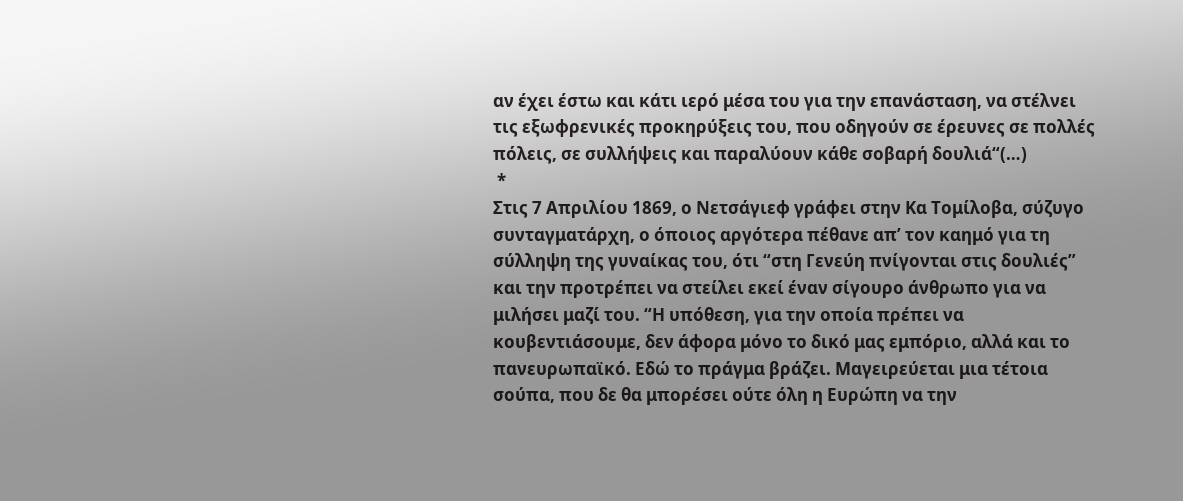αν έχει έστω και κάτι ιερό μέσα του για την επανάσταση, να στέλνει τις εξωφρενικές προκηρύξεις του, που οδηγούν σε έρευνες σε πολλές πόλεις, σε συλλήψεις και παραλύουν κάθε σοβαρή δουλιά“(…)
 *
Στις 7 Απριλίου 1869, ο Νετσάγιεφ γράφει στην Κα Τομίλοβα, σύζυγο συνταγματάρχη, ο όποιος αργότερα πέθανε απ’ τον καημό για τη σύλληψη της γυναίκας του, ότι “στη Γενεύη πνίγονται στις δουλιές” και την προτρέπει να στείλει εκεί έναν σίγουρο άνθρωπο για να μιλήσει μαζί του. “Η υπόθεση, για την οποία πρέπει να κουβεντιάσουμε, δεν άφορα μόνο το δικό μας εμπόριο, αλλά και το πανευρωπαϊκό. Εδώ το πράγμα βράζει. Μαγειρεύεται μια τέτοια σούπα, που δε θα μπορέσει ούτε όλη η Ευρώπη να την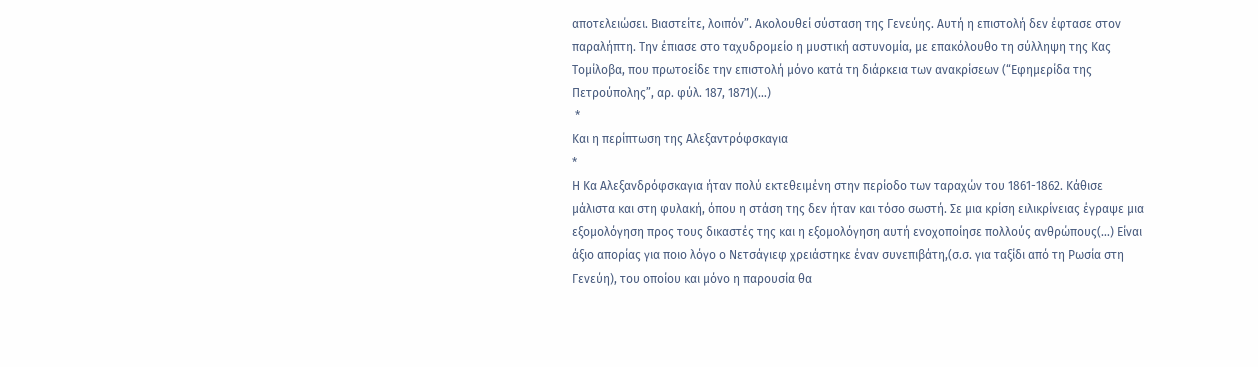αποτελειώσει. Βιαστείτε, λοιπόν”. Ακολουθεί σύσταση της Γενεύης. Αυτή η επιστολή δεν έφτασε στον παραλήπτη. Την έπιασε στο ταχυδρομείο η μυστική αστυνομία, με επακόλουθο τη σύλληψη της Κας Τομίλοβα, που πρωτοείδε την επιστολή μόνο κατά τη διάρκεια των ανακρίσεων (“Εφημερίδα της Πετρούπολης”, αρ. φύλ. 187, 1871)(…)
 *
Και η περίπτωση της Αλεξαντρόφσκαγια
*
Η Κα Αλεξανδρόφσκαγια ήταν πολύ εκτεθειμένη στην περίοδο των ταραχών του 1861-1862. Κάθισε μάλιστα και στη φυλακή, όπου η στάση της δεν ήταν και τόσο σωστή. Σε μια κρίση ειλικρίνειας έγραψε μια εξομολόγηση προς τους δικαστές της και η εξομολόγηση αυτή ενοχοποίησε πολλούς ανθρώπους(…) Είναι άξιο απορίας για ποιο λόγο ο Νετσάγιεφ χρειάστηκε έναν συνεπιβάτη,(σ.σ. για ταξίδι από τη Ρωσία στη Γενεύη), του οποίου και μόνο η παρουσία θα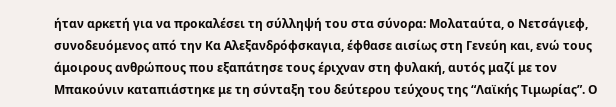ήταν αρκετή για να προκαλέσει τη σύλληψή του στα σύνορα: Μολαταύτα, ο Νετσάγιεφ, συνοδευόμενος από την Κα Αλεξανδρόφσκαγια, έφθασε αισίως στη Γενεύη και, ενώ τους άμοιρους ανθρώπους που εξαπάτησε τους έριχναν στη φυλακή, αυτός μαζί με τον Μπακούνιν καταπιάστηκε με τη σύνταξη του δεύτερου τεύχους της “Λαϊκής Τιμωρίας”. Ο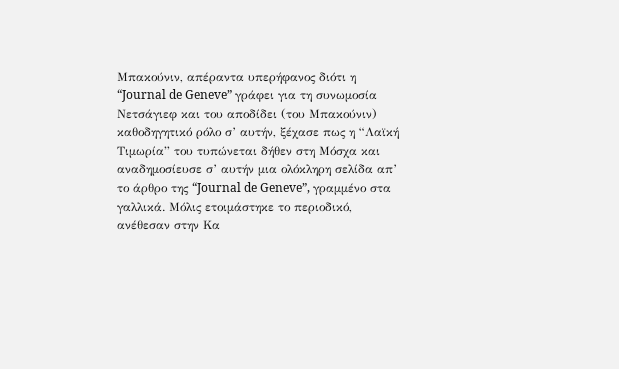Μπακούνιν, απέραντα υπερήφανος διότι η “Journal de Geneve” γράφει για τη συνωμοσία Νετσάγιεφ και του αποδίδει (του Μπακούνιν) καθοδηγητικό ρόλο σ’ αυτήν, ξέχασε πως η “Λαϊκή Τιμωρία” του τυπώνεται δήθεν στη Μόσχα και αναδημοσίευσε σ’ αυτήν μια ολόκληρη σελίδα απ’ το άρθρο της “Journal de Geneve”, γραμμένο στα γαλλικά. Μόλις ετοιμάστηκε το περιοδικό, ανέθεσαν στην Κα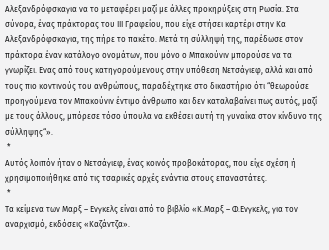Αλεξανδρόφσκαγια να το μεταφέρει μαζί με άλλες προκηρύξεις στη Ρωσία. Στα σύνορα, ένας πράκτορας του ΙΙΙ Γραφείου, που είχε στήσει καρτέρι στην Κα Αλεξανδρόφσκαγια, της πήρε το πακέτο. Μετά τη σύλληψή της, παρέδωσε στον πράκτορα έναν κατάλογο ονομάτων, που μόνο ο Μπακούνιν μπορούσε να τα γνωρίζει. Ενας από τους κατηγορούμενους στην υπόθεση Νετσάγιεφ, αλλά και από τους πιο κοντινούς του ανθρώπους, παραδέχτηκε στο δικαστήριο ότι “θεωρούσε προηγούμενα τον Μπακούνιν έντιμο άνθρωπο και δεν καταλαβαίνει πως αυτός, μαζί με τους άλλους, μπόρεσε τόσο ύπουλα να εκθέσει αυτή τη γυναίκα στον κίνδυνο της σύλληψης“».
 *
Αυτός λοιπόν ήταν ο Νετσάγιεφ, ένας κοινός προβοκάτορας, που είχε σχέση ή χρησιμοποιήθηκε από τις τσαρικές αρχές ενάντια στους επαναστάτες.
 *
Τα κείμενα των Μαρξ – Ενγκελς είναι από το βιβλίο «Κ.Μαρξ – Φ.Ενγκελς, για τον αναρχισμό, εκδόσεις «Καζάντζα».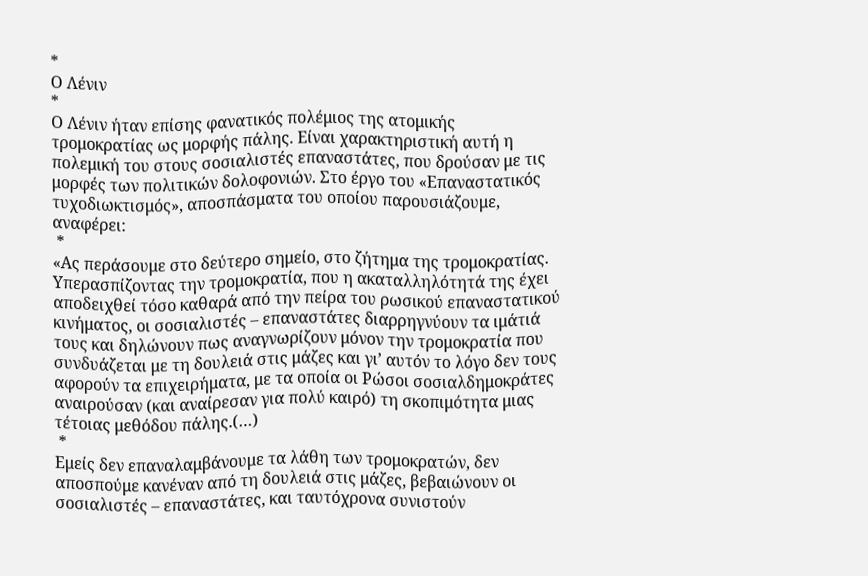*
Ο Λένιν
*
Ο Λένιν ήταν επίσης φανατικός πολέμιος της ατομικής τρομοκρατίας ως μορφής πάλης. Είναι χαρακτηριστική αυτή η πολεμική του στους σοσιαλιστές επαναστάτες, που δρούσαν με τις μορφές των πολιτικών δολοφονιών. Στο έργο του «Επαναστατικός τυχοδιωκτισμός», αποσπάσματα του οποίου παρουσιάζουμε, αναφέρει:
 *
«Ας περάσουμε στο δεύτερο σημείο, στο ζήτημα της τρομοκρατίας.
Υπερασπίζοντας την τρομοκρατία, που η ακαταλληλότητά της έχει αποδειχθεί τόσο καθαρά από την πείρα του ρωσικού επαναστατικού κινήματος, οι σοσιαλιστές – επαναστάτες διαρρηγνύουν τα ιμάτιά τους και δηλώνουν πως αναγνωρίζουν μόνον την τρομοκρατία που συνδυάζεται με τη δουλειά στις μάζες και γι’ αυτόν το λόγο δεν τους αφορούν τα επιχειρήματα, με τα οποία οι Ρώσοι σοσιαλδημοκράτες αναιρούσαν (και αναίρεσαν για πολύ καιρό) τη σκοπιμότητα μιας τέτοιας μεθόδου πάλης.(…)
 *
Εμείς δεν επαναλαμβάνουμε τα λάθη των τρομοκρατών, δεν αποσπούμε κανέναν από τη δουλειά στις μάζες, βεβαιώνουν οι σοσιαλιστές – επαναστάτες, και ταυτόχρονα συνιστούν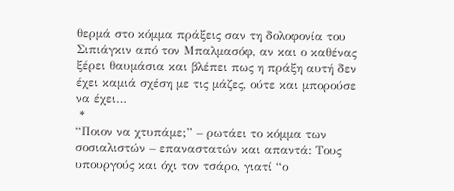θερμά στο κόμμα πράξεις σαν τη δολοφονία του Σιπιάγκιν από τον Μπαλμασόφ, αν και ο καθένας ξέρει θαυμάσια και βλέπει πως η πράξη αυτή δεν έχει καμιά σχέση με τις μάζες, ούτε και μπορούσε να έχει…
 *
“Ποιον να χτυπάμε;” – ρωτάει το κόμμα των σοσιαλιστών – επαναστατών και απαντά: Τους υπουργούς και όχι τον τσάρο, γιατί “ο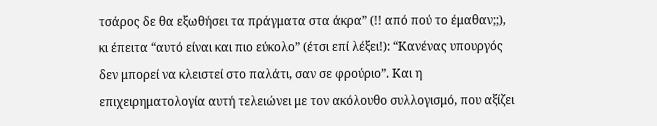τσάρος δε θα εξωθήσει τα πράγματα στα άκρα” (!! από πού το έμαθαν;;), κι έπειτα “αυτό είναι και πιο εύκολο” (έτσι επί λέξει!): “Κανένας υπουργός δεν μπορεί να κλειστεί στο παλάτι, σαν σε φρούριο”. Και η επιχειρηματολογία αυτή τελειώνει με τον ακόλουθο συλλογισμό, που αξίζει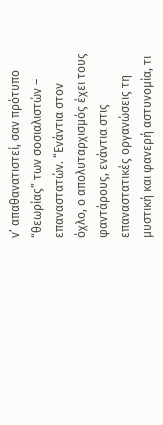ν’ απαθανατιστεί, σαν πρότυπο “θεωρίας” των σοσιαλιστών – επαναστατών. “Ενάντια στον όχλο, ο απολυταρχισμός έχει τους φαντάρους, ενάντια στις επαναστατικές οργανώσεις τη μυστική και φανερή αστυνομία, τι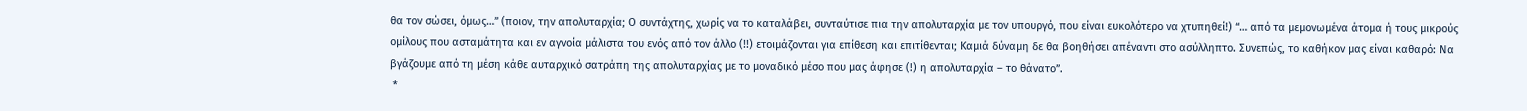θα τον σώσει, όμως…” (ποιον, την απολυταρχία; Ο συντάχτης, χωρίς να το καταλάβει, συνταύτισε πια την απολυταρχία με τον υπουργό, που είναι ευκολότερο να χτυπηθεί!) “… από τα μεμονωμένα άτομα ή τους μικρούς ομίλους που ασταμάτητα και εν αγνοία μάλιστα του ενός από τον άλλο (!!) ετοιμάζονται για επίθεση και επιτίθενται; Καμιά δύναμη δε θα βοηθήσει απέναντι στο ασύλληπτο. Συνεπώς, το καθήκον μας είναι καθαρό: Να βγάζουμε από τη μέση κάθε αυταρχικό σατράπη της απολυταρχίας με το μοναδικό μέσο που μας άφησε (!) η απολυταρχία – το θάνατο”.
 *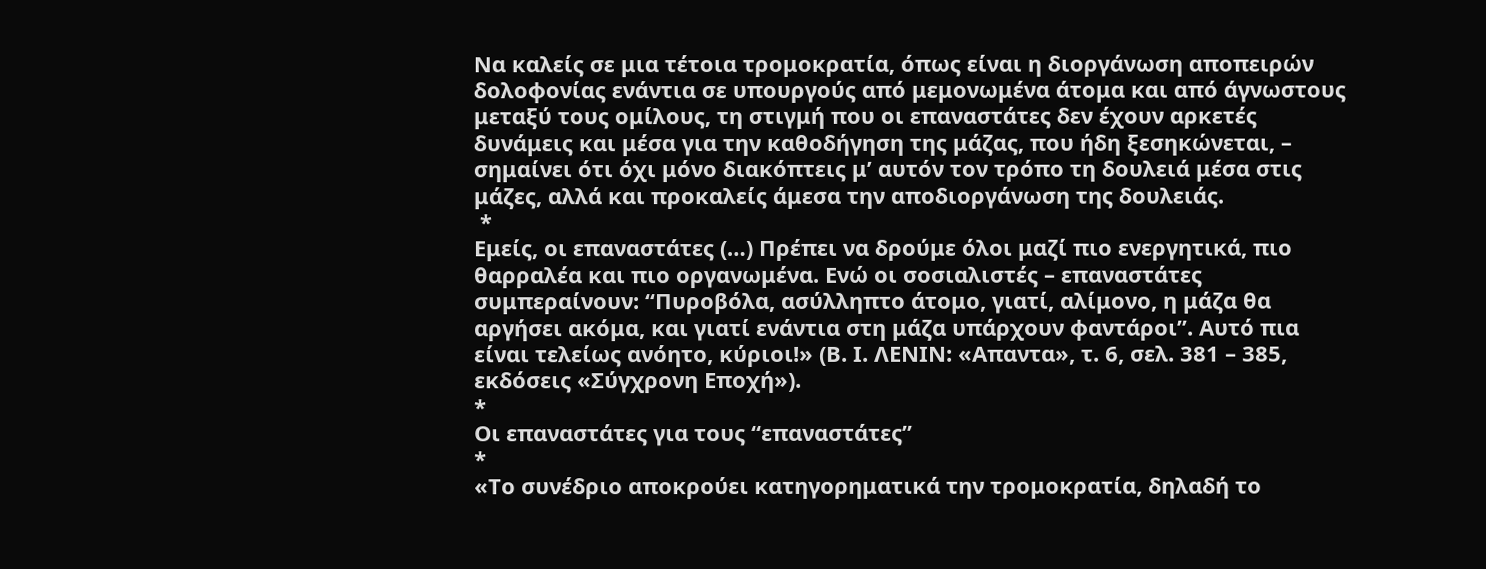Να καλείς σε μια τέτοια τρομοκρατία, όπως είναι η διοργάνωση αποπειρών δολοφονίας ενάντια σε υπουργούς από μεμονωμένα άτομα και από άγνωστους μεταξύ τους ομίλους, τη στιγμή που οι επαναστάτες δεν έχουν αρκετές δυνάμεις και μέσα για την καθοδήγηση της μάζας, που ήδη ξεσηκώνεται, – σημαίνει ότι όχι μόνο διακόπτεις μ’ αυτόν τον τρόπο τη δουλειά μέσα στις μάζες, αλλά και προκαλείς άμεσα την αποδιοργάνωση της δουλειάς.
 *
Εμείς, οι επαναστάτες (…) Πρέπει να δρούμε όλοι μαζί πιο ενεργητικά, πιο θαρραλέα και πιο οργανωμένα. Ενώ οι σοσιαλιστές – επαναστάτες συμπεραίνουν: “Πυροβόλα, ασύλληπτο άτομο, γιατί, αλίμονο, η μάζα θα αργήσει ακόμα, και γιατί ενάντια στη μάζα υπάρχουν φαντάροι”. Αυτό πια είναι τελείως ανόητο, κύριοι!» (Β. Ι. ΛΕΝΙΝ: «Απαντα», τ. 6, σελ. 381 – 385, εκδόσεις «Σύγχρονη Εποχή»).
*
Οι επαναστάτες για τους “επαναστάτες”
*
«Το συνέδριο αποκρούει κατηγορηματικά την τρομοκρατία, δηλαδή το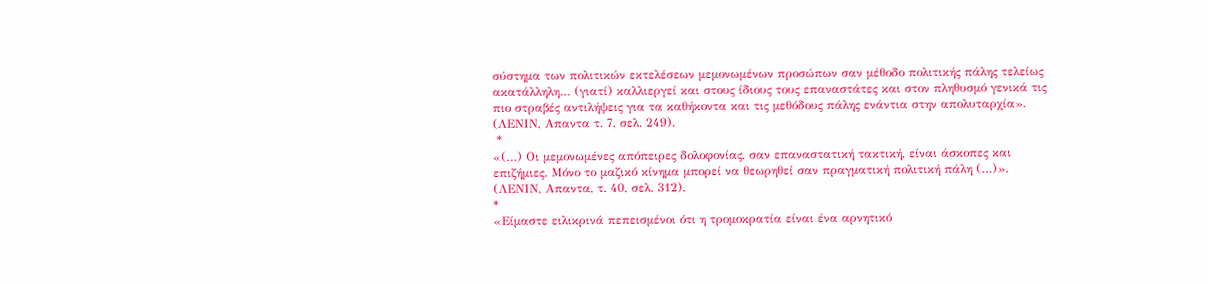σύστημα των πολιτικών εκτελέσεων μεμονωμένων προσώπων σαν μέθοδο πολιτικής πάλης τελείως ακατάλληλη… (γιατί) καλλιεργεί και στους ίδιους τους επαναστάτες και στον πληθυσμό γενικά τις πιο στραβές αντιλήψεις για τα καθήκοντα και τις μεθόδους πάλης ενάντια στην απολυταρχία».
(ΛΕΝΙΝ, Απαντα τ. 7, σελ. 249).
 *
«(…) Οι μεμονωμένες απόπειρες δολοφονίας, σαν επαναστατική τακτική, είναι άσκοπες και επιζήμιες. Μόνο το μαζικό κίνημα μπορεί να θεωρηθεί σαν πραγματική πολιτική πάλη (…)».
(ΛΕΝΙΝ, Απαντα, τ. 40, σελ. 312).
*
«Είμαστε ειλικρινά πεπεισμένοι ότι η τρομοκρατία είναι ένα αρνητικό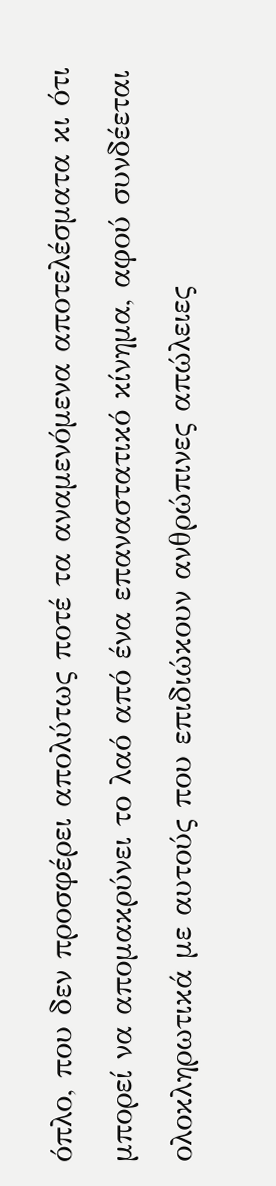όπλο, που δεν προσφέρει απολύτως ποτέ τα αναμενόμενα αποτελέσματα κι ότι μπορεί να απομακρύνει το λαό από ένα επαναστατικό κίνημα, αφού συνδέεται ολοκληρωτικά με αυτούς που επιδιώκουν ανθρώπινες απώλειες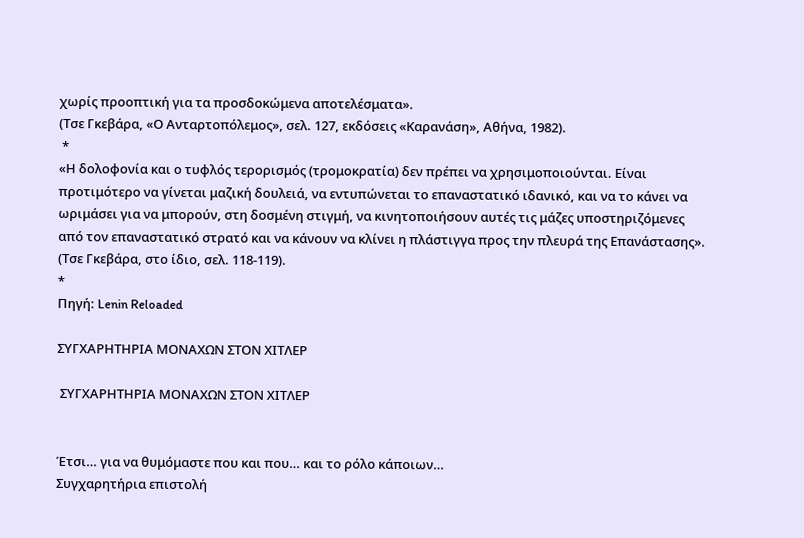χωρίς προοπτική για τα προσδοκώμενα αποτελέσματα».
(Τσε Γκεβάρα, «Ο Ανταρτοπόλεμος», σελ. 127, εκδόσεις «Καρανάση», Αθήνα, 1982).
 *
«Η δολοφονία και ο τυφλός τερορισμός (τρομοκρατία) δεν πρέπει να χρησιμοποιούνται. Είναι προτιμότερο να γίνεται μαζική δουλειά, να εντυπώνεται το επαναστατικό ιδανικό, και να το κάνει να ωριμάσει για να μπορούν, στη δοσμένη στιγμή, να κινητοποιήσουν αυτές τις μάζες υποστηριζόμενες από τον επαναστατικό στρατό και να κάνουν να κλίνει η πλάστιγγα προς την πλευρά της Επανάστασης».
(Τσε Γκεβάρα, στο ίδιο, σελ. 118-119).
*
Πηγή: Lenin Reloaded

ΣΥΓΧΑΡΗΤΗΡΙΑ ΜΟΝΑΧΩΝ ΣΤΟΝ ΧΙΤΛΕΡ

 ΣΥΓΧΑΡΗΤΗΡΙΑ ΜΟΝΑΧΩΝ ΣΤΟΝ ΧΙΤΛΕΡ


Έτσι… για να θυμόμαστε που και που… και το ρόλο κάποιων…
Συγχαρητήρια επιστολή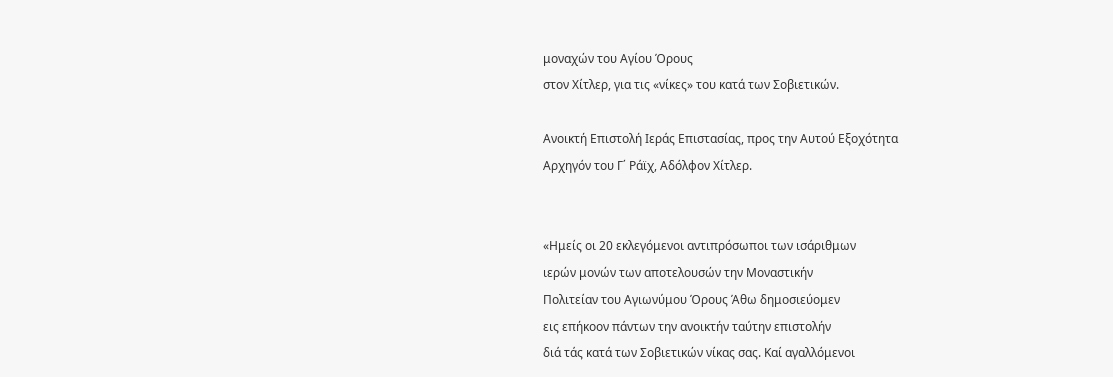μοναχών του Αγίου Όρους
στον Χίτλερ, για τις «νίκες» του κατά των Σοβιετικών.

Ανοικτή Επιστολή Ιεράς Επιστασίας, προς την Αυτού Εξοχότητα
Αρχηγόν του Γ΄ Ράϊχ, Αδόλφον Χίτλερ.


«Ημείς οι 20 εκλεγόμενοι αντιπρόσωποι των ισάριθμων
ιερών μονών των αποτελουσών την Μοναστικήν
Πολιτείαν του Αγιωνύμου Όρους Άθω δημοσιεύομεν
εις επήκοον πάντων την ανοικτήν ταύτην επιστολήν
διά τάς κατά των Σοβιετικών νίκας σας. Καί αγαλλόμενοι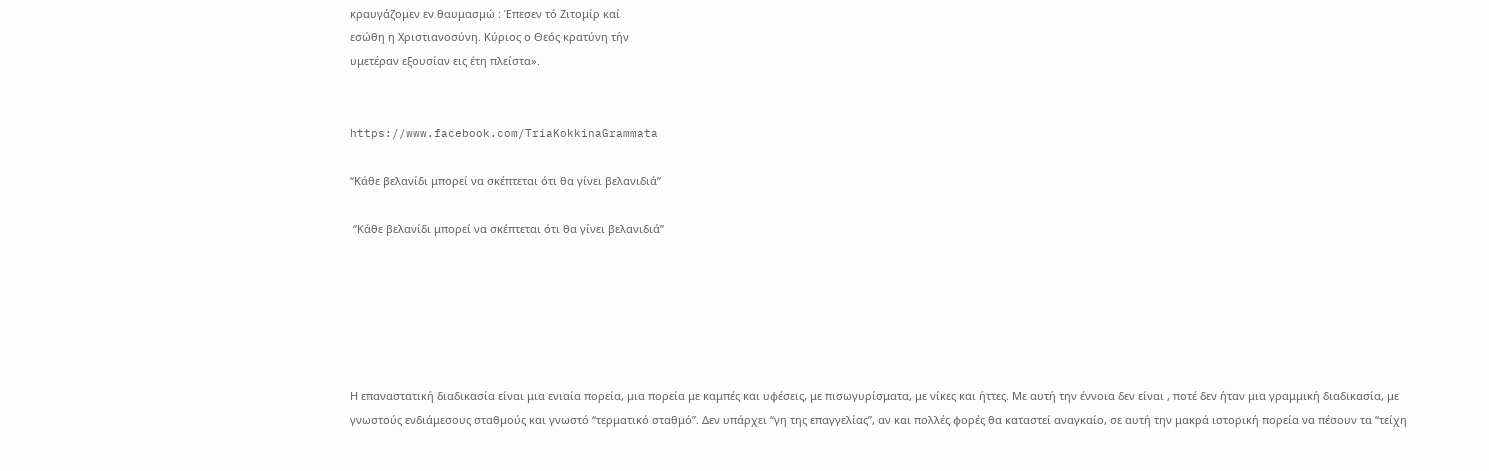κραυγάζομεν εν θαυμασμώ : Έπεσεν τό Ζιτομίρ καί
εσώθη η Χριστιανοσύνη. Κύριος ο Θεός κρατύνη τήν
υμετέραν εξουσίαν εις έτη πλείστα».


https://www.facebook.com/TriaKokkinaGrammata

“Κάθε βελανίδι μπορεί να σκέπτεται ότι θα γίνει βελανιδιά”

 “Κάθε βελανίδι μπορεί να σκέπτεται ότι θα γίνει βελανιδιά”






Η επαναστατική διαδικασία είναι μια ενιαία πορεία, μια πορεία με καμπές και υφέσεις, με πισωγυρίσματα, με νίκες και ήττες. Με αυτή την έννοια δεν είναι , ποτέ δεν ήταν μια γραμμική διαδικασία, με γνωστούς ενδιάμεσους σταθμούς και γνωστό “τερματικό σταθμό”. Δεν υπάρχει “γη της επαγγελίας”, αν και πολλές φορές θα καταστεί αναγκαίο, σε αυτή την μακρά ιστορική πορεία να πέσουν τα “τείχη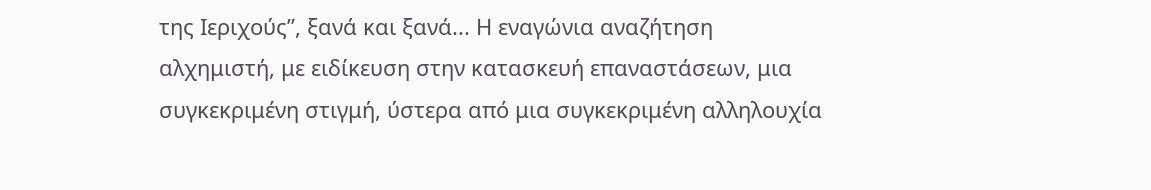της Ιεριχούς”, ξανά και ξανά... Η εναγώνια αναζήτηση αλχημιστή, με ειδίκευση στην κατασκευή επαναστάσεων, μια συγκεκριμένη στιγμή, ύστερα από μια συγκεκριμένη αλληλουχία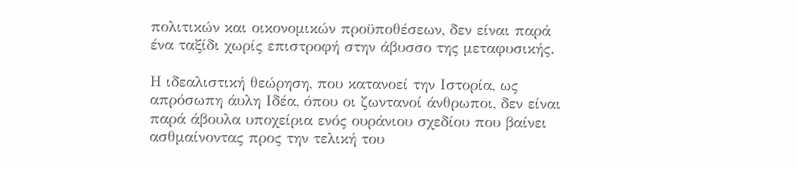πολιτικών και οικονομικών προϋποθέσεων, δεν είναι παρά ένα ταξίδι χωρίς επιστροφή στην άβυσσο της μεταφυσικής.

Η ιδεαλιστική θεώρηση, που κατανοεί την Ιστορία, ως απρόσωπη άυλη Ιδέα, όπου οι ζωντανοί άνθρωποι, δεν είναι παρά άβουλα υποχείρια ενός ουράνιου σχεδίου που βαίνει ασθμαίνοντας προς την τελική του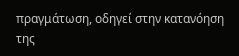πραγμάτωση, οδηγεί στην κατανόηση της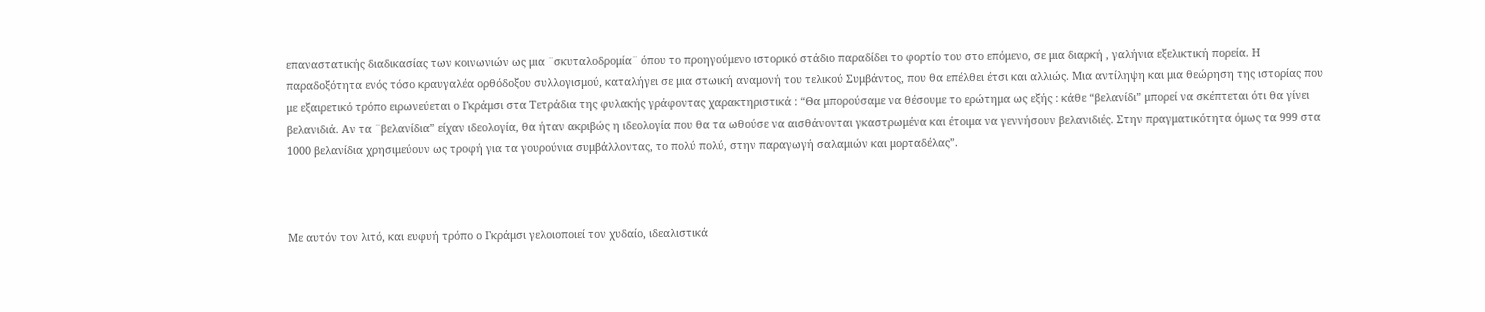επαναστατικής διαδικασίας των κοινωνιών ως μια ¨σκυταλοδρομία¨ όπου το προηγούμενο ιστορικό στάδιο παραδίδει το φορτίο του στο επόμενο, σε μια διαρκή , γαλήνια εξελικτική πορεία. Η παραδοξότητα ενός τόσο κραυγαλέα ορθόδοξου συλλογισμού, καταλήγει σε μια στωική αναμονή του τελικού Συμβάντος, που θα επέλθει έτσι και αλλιώς. Μια αντίληψη και μια θεώρηση της ιστορίας που με εξαιρετικό τρόπο ειρωνεύεται ο Γκράμσι στα Τετράδια της φυλακής γράφοντας χαρακτηριστικά : “Θα μπορούσαμε να θέσουμε το ερώτημα ως εξής : κάθε “βελανίδι” μπορεί να σκέπτεται ότι θα γίνει βελανιδιά. Αν τα ¨βελανίδια” είχαν ιδεολογία, θα ήταν ακριβώς η ιδεολογία που θα τα ωθούσε να αισθάνονται γκαστρωμένα και έτοιμα να γεννήσουν βελανιδιές. Στην πραγματικότητα όμως τα 999 στα 1000 βελανίδια χρησιμεύουν ως τροφή για τα γουρούνια συμβάλλοντας, το πολύ πολύ, στην παραγωγή σαλαμιών και μορταδέλας”.



Με αυτόν τον λιτό, και ευφυή τρόπο ο Γκράμσι γελοιοποιεί τον χυδαίο, ιδεαλιστικά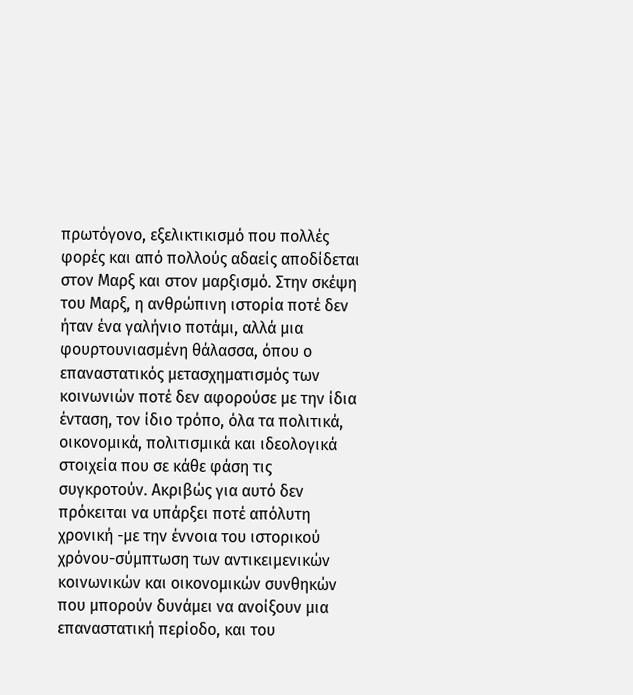πρωτόγονο, εξελικτικισμό που πολλές φορές και από πολλούς αδαείς αποδίδεται στον Μαρξ και στον μαρξισμό. Στην σκέψη του Μαρξ, η ανθρώπινη ιστορία ποτέ δεν ήταν ένα γαλήνιο ποτάμι, αλλά μια φουρτουνιασμένη θάλασσα, όπου ο επαναστατικός μετασχηματισμός των κοινωνιών ποτέ δεν αφορούσε με την ίδια ένταση, τον ίδιο τρόπο, όλα τα πολιτικά, οικονομικά, πολιτισμικά και ιδεολογικά στοιχεία που σε κάθε φάση τις συγκροτούν. Ακριβώς για αυτό δεν πρόκειται να υπάρξει ποτέ απόλυτη χρονική -με την έννοια του ιστορικού χρόνου-σύμπτωση των αντικειμενικών κοινωνικών και οικονομικών συνθηκών που μπορούν δυνάμει να ανοίξουν μια επαναστατική περίοδο, και του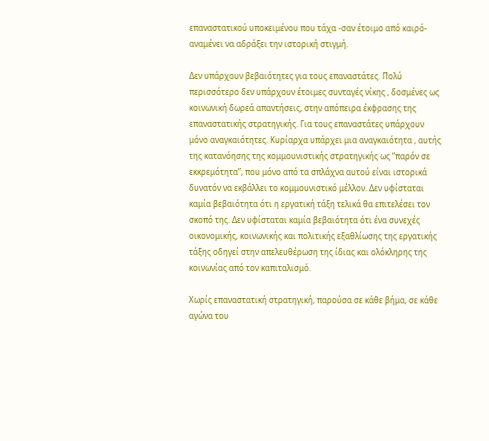επαναστατικού υποκειμένου που τάχα -σαν έτοιμο από καιρό- αναμένει να αδράξει την ιστορική στιγμή.

Δεν υπάρχουν βεβαιότητες για τους επαναστάτες. Πολύ περισσότερο δεν υπάρχουν έτοιμες συνταγές νίκης , δοσμένες ως κοινωνική δωρεά απαντήσεις, στην απόπειρα έκφρασης της επαναστατικής στρατηγικής. Για τους επαναστάτες υπάρχουν μόνο αναγκαιότητες. Κυρίαρχα υπάρχει μια αναγκαιότητα , αυτής της κατανόησης της κομμουνιστικής στρατηγικής ως “παρόν σε εκκρεμότητα”, που μόνο από τα σπλάχνα αυτού είναι ιστορικά δυνατόν να εκβάλλει το κομμουνιστικό μέλλον. Δεν υφίσταται καμία βεβαιότητα ότι η εργατική τάξη τελικά θα επιτελέσει τον σκοπό της. Δεν υφίσταται καμία βεβαιότητα ότι ένα συνεχές οικονομικής, κοινωνικής και πολιτικής εξαθλίωσης της εργατικής τάξης οδηγεί στην απελευθέρωση της ίδιας και ολόκληρης της κοινωνίας από τον καπιταλισμό.

Χωρίς επαναστατική στρατηγική, παρούσα σε κάθε βήμα, σε κάθε αγώνα του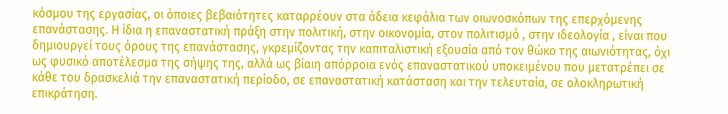κόσμου της εργασίας, οι όποιες βεβαιότητες καταρρέουν στα άδεια κεφάλια των οιωνοσκόπων της επερχόμενης επανάστασης. Η ίδια η επαναστατική πράξη στην πολιτική, στην οικονομία, στον πολιτισμό , στην ιδεολογία , είναι που δημιουργεί τους όρους της επανάστασης, γκρεμίζοντας την καπιταλιστική εξουσία από τον θώκο της αιωνιότητας, όχι ως φυσικό αποτέλεσμα της σήψης της, αλλά ως βίαιη απόρροια ενός επαναστατικού υποκειμένου που μετατρέπει σε κάθε του δρασκελιά την επαναστατική περίοδο, σε επαναστατική κατάσταση και την τελευταία, σε ολοκληρωτική επικράτηση.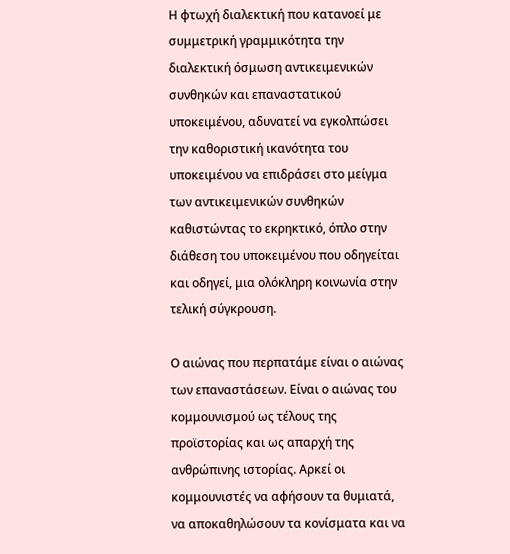Η φτωχή διαλεκτική που κατανοεί με συμμετρική γραμμικότητα την διαλεκτική όσμωση αντικειμενικών συνθηκών και επαναστατικού υποκειμένου, αδυνατεί να εγκολπώσει την καθοριστική ικανότητα του υποκειμένου να επιδράσει στο μείγμα των αντικειμενικών συνθηκών καθιστώντας το εκρηκτικό, όπλο στην διάθεση του υποκειμένου που οδηγείται και οδηγεί, μια ολόκληρη κοινωνία στην τελική σύγκρουση.

Ο αιώνας που περπατάμε είναι ο αιώνας των επαναστάσεων. Είναι ο αιώνας του κομμουνισμού ως τέλους της προϊστορίας και ως απαρχή της ανθρώπινης ιστορίας. Αρκεί οι κομμουνιστές να αφήσουν τα θυμιατά, να αποκαθηλώσουν τα κονίσματα και να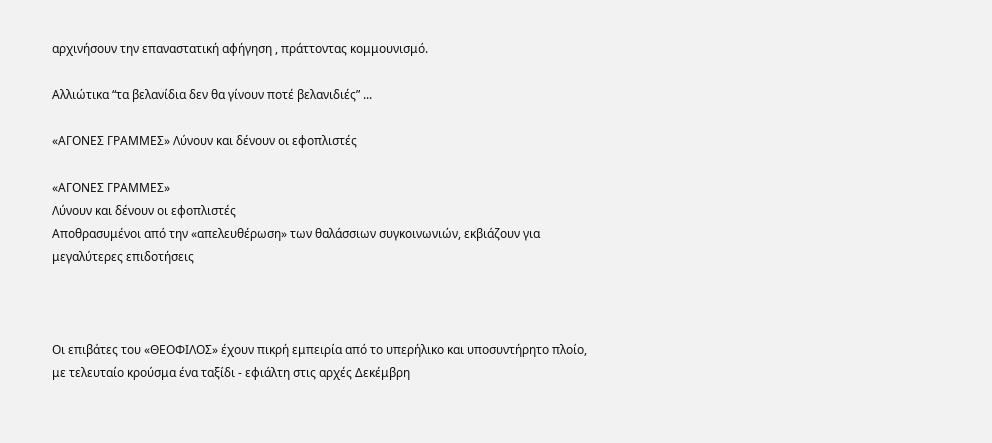αρχινήσουν την επαναστατική αφήγηση , πράττοντας κομμουνισμό.

Αλλιώτικα “τα βελανίδια δεν θα γίνουν ποτέ βελανιδιές” ...

«ΑΓΟΝΕΣ ΓΡΑΜΜΕΣ» Λύνουν και δένουν οι εφοπλιστές

«ΑΓΟΝΕΣ ΓΡΑΜΜΕΣ»
Λύνουν και δένουν οι εφοπλιστές
Αποθρασυμένοι από την «απελευθέρωση» των θαλάσσιων συγκοινωνιών, εκβιάζουν για μεγαλύτερες επιδοτήσεις



Οι επιβάτες του «ΘΕΟΦΙΛΟΣ» έχουν πικρή εμπειρία από το υπερήλικο και υποσυντήρητο πλοίο, με τελευταίο κρούσμα ένα ταξίδι - εφιάλτη στις αρχές Δεκέμβρη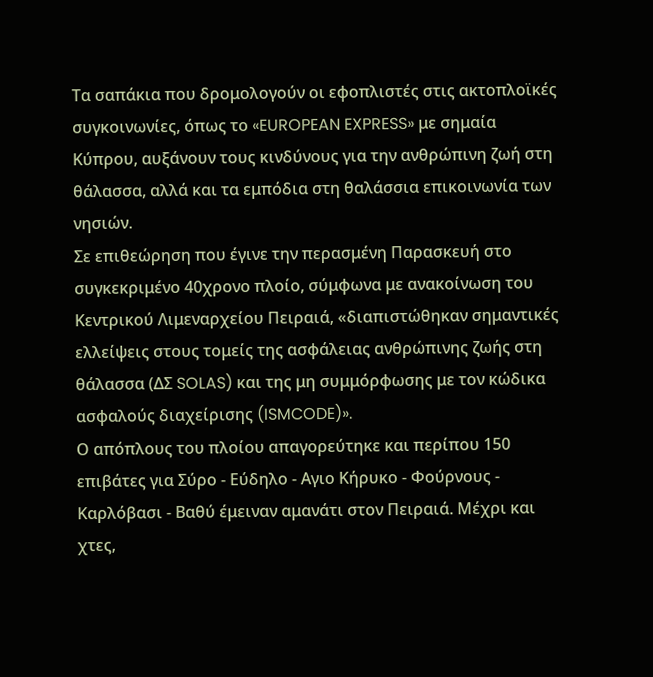Τα σαπάκια που δρομολογούν οι εφοπλιστές στις ακτοπλοϊκές συγκοινωνίες, όπως το «EUROPEAN EXPRESS» με σημαία Κύπρου, αυξάνουν τους κινδύνους για την ανθρώπινη ζωή στη θάλασσα, αλλά και τα εμπόδια στη θαλάσσια επικοινωνία των νησιών.
Σε επιθεώρηση που έγινε την περασμένη Παρασκευή στο συγκεκριμένο 40χρονο πλοίο, σύμφωνα με ανακοίνωση του Κεντρικού Λιμεναρχείου Πειραιά, «διαπιστώθηκαν σημαντικές ελλείψεις στους τομείς της ασφάλειας ανθρώπινης ζωής στη θάλασσα (ΔΣ SOLAS) και της μη συμμόρφωσης με τον κώδικα ασφαλούς διαχείρισης (ISMCODE)».
Ο απόπλους του πλοίου απαγορεύτηκε και περίπου 150 επιβάτες για Σύρο - Εύδηλο - Αγιο Κήρυκο - Φούρνους - Καρλόβασι - Βαθύ έμειναν αμανάτι στον Πειραιά. Μέχρι και χτες,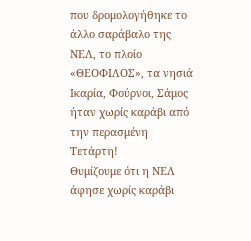που δρομολογήθηκε το άλλο σαράβαλο της ΝΕΛ, το πλοίο «ΘΕΟΦΙΛΟΣ», τα νησιά Ικαρία, Φούρνοι, Σάμος ήταν χωρίς καράβι από την περασμένη Τετάρτη!
Θυμίζουμε ότι η ΝΕΛ άφησε χωρίς καράβι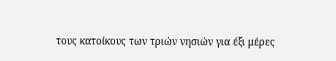τους κατοίκους των τριών νησιών για έξι μέρες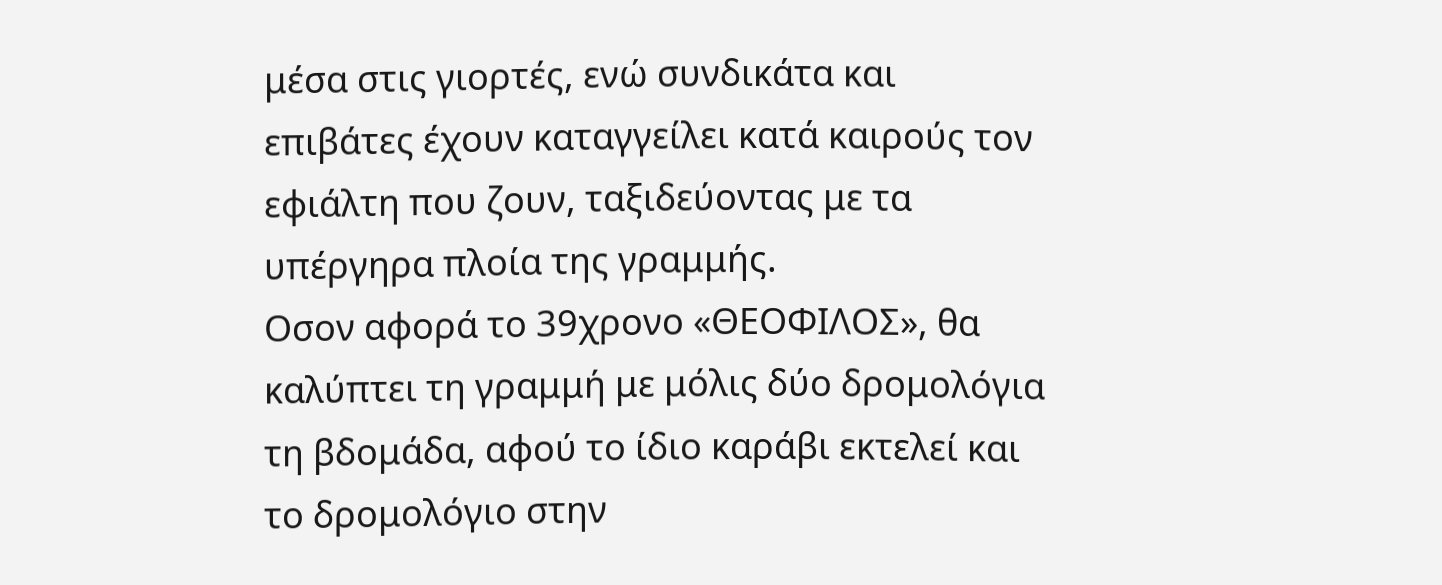μέσα στις γιορτές, ενώ συνδικάτα και επιβάτες έχουν καταγγείλει κατά καιρούς τον εφιάλτη που ζουν, ταξιδεύοντας με τα υπέργηρα πλοία της γραμμής.
Οσον αφορά το 39χρονο «ΘΕΟΦΙΛΟΣ», θα καλύπτει τη γραμμή με μόλις δύο δρομολόγια τη βδομάδα, αφού το ίδιο καράβι εκτελεί και το δρομολόγιο στην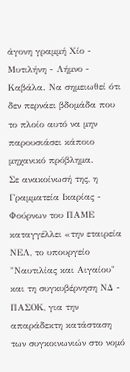άγονη γραμμή Χίο - Μυτιλήνη - Λήμνο - Καβάλα. Να σημειωθεί ότι δεν περνάει βδομάδα που το πλοίο αυτό να μην παρουσιάσει κάποιο μηχανικό πρόβλημα.
Σε ανακοίνωσή της, η Γραμματεία Ικαρίας - Φούρνων του ΠΑΜΕ καταγγέλλει «την εταιρεία ΝΕΛ, το υπουργείο "Ναυτιλίας και Αιγαίου" και τη συγκυβέρνηση ΝΔ - ΠΑΣΟΚ, για την απαράδεκτη κατάσταση των συγκοινωνιών στο νομό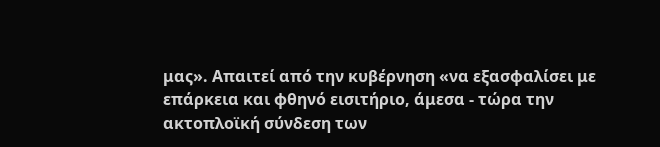μας». Απαιτεί από την κυβέρνηση «να εξασφαλίσει με επάρκεια και φθηνό εισιτήριο, άμεσα - τώρα την ακτοπλοϊκή σύνδεση των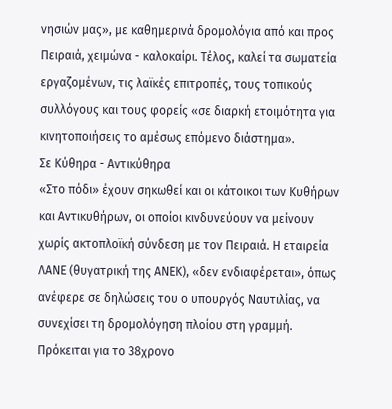νησιών μας», με καθημερινά δρομολόγια από και προς Πειραιά, χειμώνα - καλοκαίρι. Τέλος, καλεί τα σωματεία εργαζομένων, τις λαϊκές επιτροπές, τους τοπικούς συλλόγους και τους φορείς «σε διαρκή ετοιμότητα για κινητοποιήσεις το αμέσως επόμενο διάστημα».
Σε Κύθηρα - Αντικύθηρα
«Στο πόδι» έχουν σηκωθεί και οι κάτοικοι των Κυθήρων και Αντικυθήρων, οι οποίοι κινδυνεύουν να μείνουν χωρίς ακτοπλοϊκή σύνδεση με τον Πειραιά. Η εταιρεία ΛΑΝΕ (θυγατρική της ΑΝΕΚ), «δεν ενδιαφέρεται», όπως ανέφερε σε δηλώσεις του ο υπουργός Ναυτιλίας, να συνεχίσει τη δρομολόγηση πλοίου στη γραμμή.
Πρόκειται για το 38χρονο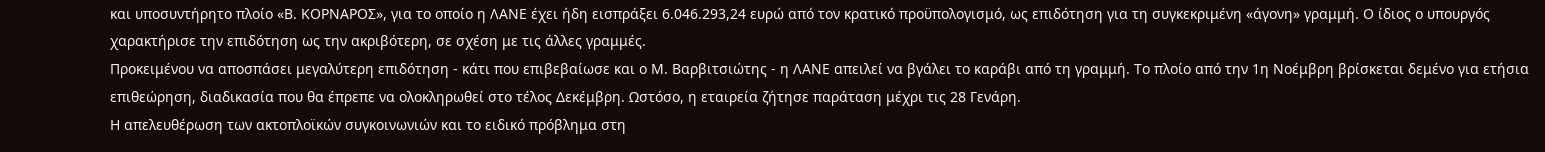και υποσυντήρητο πλοίο «Β. ΚΟΡΝΑΡΟΣ», για το οποίο η ΛΑΝΕ έχει ήδη εισπράξει 6.046.293,24 ευρώ από τον κρατικό προϋπολογισμό, ως επιδότηση για τη συγκεκριμένη «άγονη» γραμμή. Ο ίδιος ο υπουργός χαρακτήρισε την επιδότηση ως την ακριβότερη, σε σχέση με τις άλλες γραμμές.
Προκειμένου να αποσπάσει μεγαλύτερη επιδότηση - κάτι που επιβεβαίωσε και ο Μ. Βαρβιτσιώτης - η ΛΑΝΕ απειλεί να βγάλει το καράβι από τη γραμμή. Το πλοίο από την 1η Νοέμβρη βρίσκεται δεμένο για ετήσια επιθεώρηση, διαδικασία που θα έπρεπε να ολοκληρωθεί στο τέλος Δεκέμβρη. Ωστόσο, η εταιρεία ζήτησε παράταση μέχρι τις 28 Γενάρη.
Η απελευθέρωση των ακτοπλοϊκών συγκοινωνιών και το ειδικό πρόβλημα στη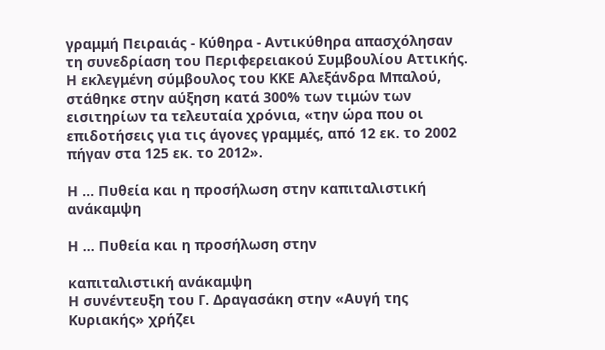γραμμή Πειραιάς - Κύθηρα - Αντικύθηρα απασχόλησαν τη συνεδρίαση του Περιφερειακού Συμβουλίου Αττικής. Η εκλεγμένη σύμβουλος του ΚΚΕ Αλεξάνδρα Μπαλού, στάθηκε στην αύξηση κατά 300% των τιμών των εισιτηρίων τα τελευταία χρόνια, «την ώρα που οι επιδοτήσεις για τις άγονες γραμμές, από 12 εκ. το 2002 πήγαν στα 125 εκ. το 2012».

Η ... Πυθεία και η προσήλωση στην καπιταλιστική ανάκαμψη

Η ... Πυθεία και η προσήλωση στην

καπιταλιστική ανάκαμψη
Η συνέντευξη του Γ. Δραγασάκη στην «Αυγή της Κυριακής» χρήζει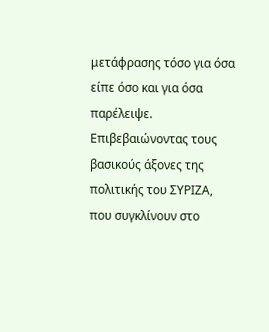μετάφρασης τόσο για όσα είπε όσο και για όσα παρέλειψε. Επιβεβαιώνοντας τους βασικούς άξονες της πολιτικής του ΣΥΡΙΖΑ, που συγκλίνουν στο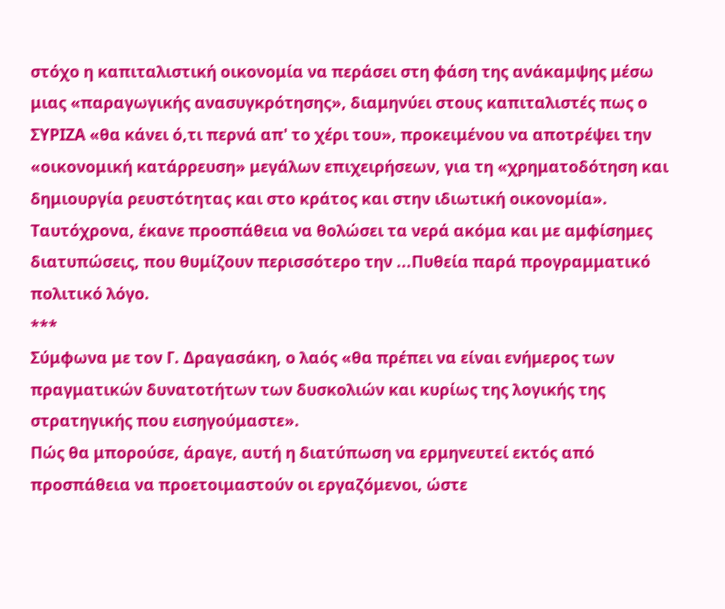στόχο η καπιταλιστική οικονομία να περάσει στη φάση της ανάκαμψης μέσω μιας «παραγωγικής ανασυγκρότησης», διαμηνύει στους καπιταλιστές πως ο ΣΥΡΙΖΑ «θα κάνει ό,τι περνά απ' το χέρι του», προκειμένου να αποτρέψει την «οικονομική κατάρρευση» μεγάλων επιχειρήσεων, για τη «χρηματοδότηση και δημιουργία ρευστότητας και στο κράτος και στην ιδιωτική οικονομία». Ταυτόχρονα, έκανε προσπάθεια να θολώσει τα νερά ακόμα και με αμφίσημες διατυπώσεις, που θυμίζουν περισσότερο την ...Πυθεία παρά προγραμματικό πολιτικό λόγο.
***
Σύμφωνα με τον Γ. Δραγασάκη, ο λαός «θα πρέπει να είναι ενήμερος των πραγματικών δυνατοτήτων των δυσκολιών και κυρίως της λογικής της στρατηγικής που εισηγούμαστε».
Πώς θα μπορούσε, άραγε, αυτή η διατύπωση να ερμηνευτεί εκτός από προσπάθεια να προετοιμαστούν οι εργαζόμενοι, ώστε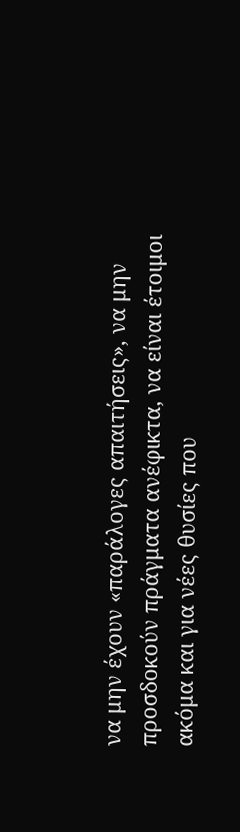να μην έχουν «παράλογες απαιτήσεις», να μην προσδοκούν πράγματα ανέφικτα, να είναι έτοιμοι ακόμα και για νέες θυσίες που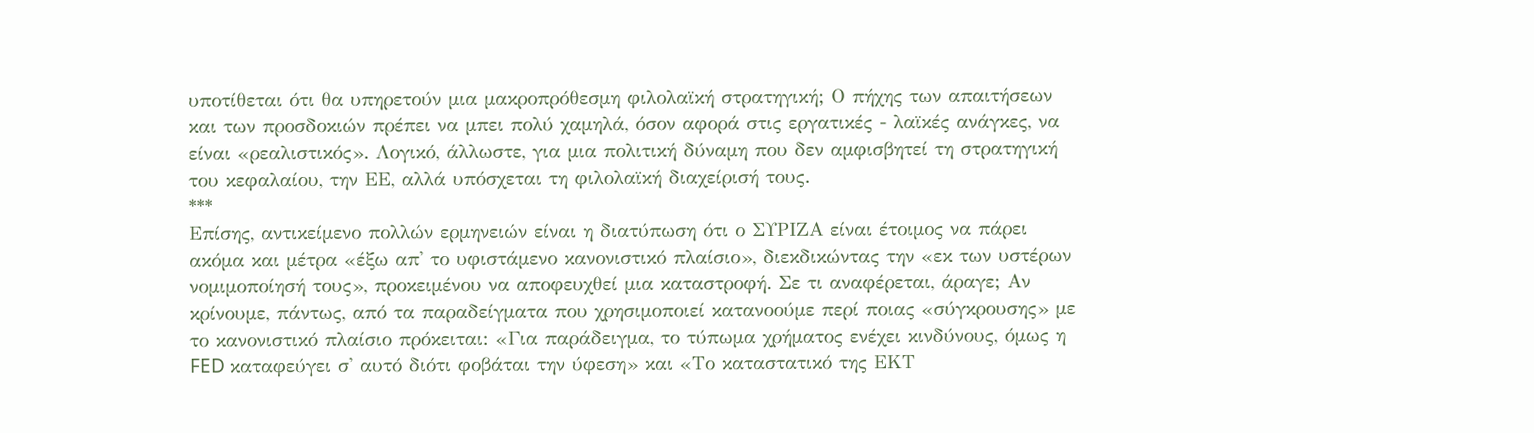υποτίθεται ότι θα υπηρετούν μια μακροπρόθεσμη φιλολαϊκή στρατηγική; Ο πήχης των απαιτήσεων και των προσδοκιών πρέπει να μπει πολύ χαμηλά, όσον αφορά στις εργατικές - λαϊκές ανάγκες, να είναι «ρεαλιστικός». Λογικό, άλλωστε, για μια πολιτική δύναμη που δεν αμφισβητεί τη στρατηγική του κεφαλαίου, την ΕΕ, αλλά υπόσχεται τη φιλολαϊκή διαχείρισή τους.
***
Επίσης, αντικείμενο πολλών ερμηνειών είναι η διατύπωση ότι ο ΣΥΡΙΖΑ είναι έτοιμος να πάρει ακόμα και μέτρα «έξω απ' το υφιστάμενο κανονιστικό πλαίσιο», διεκδικώντας την «εκ των υστέρων νομιμοποίησή τους», προκειμένου να αποφευχθεί μια καταστροφή. Σε τι αναφέρεται, άραγε; Αν κρίνουμε, πάντως, από τα παραδείγματα που χρησιμοποιεί κατανοούμε περί ποιας «σύγκρουσης» με το κανονιστικό πλαίσιο πρόκειται: «Για παράδειγμα, το τύπωμα χρήματος ενέχει κινδύνους, όμως η FED καταφεύγει σ' αυτό διότι φοβάται την ύφεση» και «Το καταστατικό της ΕΚΤ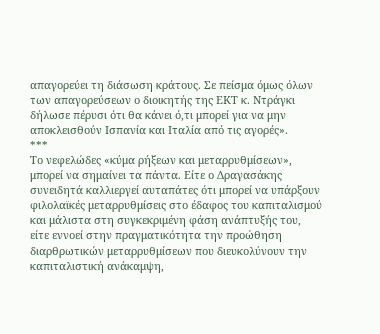απαγορεύει τη διάσωση κράτους. Σε πείσμα όμως όλων των απαγορεύσεων ο διοικητής της ΕΚΤ κ. Ντράγκι δήλωσε πέρυσι ότι θα κάνει ό,τι μπορεί για να μην αποκλεισθούν Ισπανία και Ιταλία από τις αγορές».
***
Το νεφελώδες «κύμα ρήξεων και μεταρρυθμίσεων», μπορεί να σημαίνει τα πάντα. Είτε ο Δραγασάκης συνειδητά καλλιεργεί αυταπάτες ότι μπορεί να υπάρξουν φιλολαϊκές μεταρρυθμίσεις στο έδαφος του καπιταλισμού και μάλιστα στη συγκεκριμένη φάση ανάπτυξής του, είτε εννοεί στην πραγματικότητα την προώθηση διαρθρωτικών μεταρρυθμίσεων που διευκολύνουν την καπιταλιστική ανάκαμψη,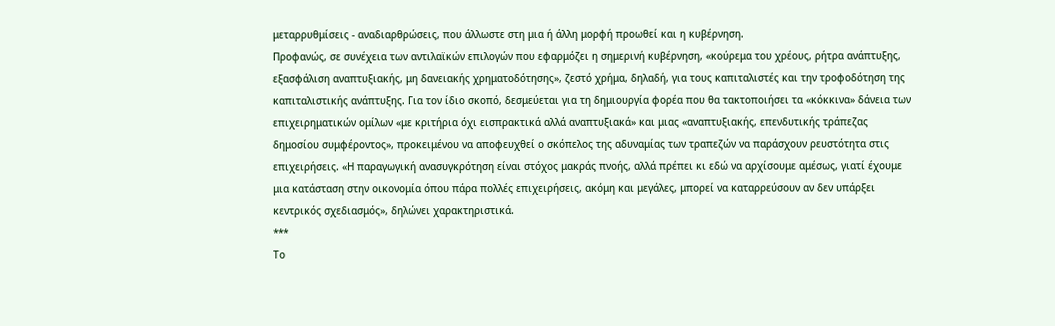μεταρρυθμίσεις - αναδιαρθρώσεις, που άλλωστε στη μια ή άλλη μορφή προωθεί και η κυβέρνηση.
Προφανώς, σε συνέχεια των αντιλαϊκών επιλογών που εφαρμόζει η σημερινή κυβέρνηση, «κούρεμα του χρέους, ρήτρα ανάπτυξης, εξασφάλιση αναπτυξιακής, μη δανειακής χρηματοδότησης», ζεστό χρήμα, δηλαδή, για τους καπιταλιστές και την τροφοδότηση της καπιταλιστικής ανάπτυξης. Για τον ίδιο σκοπό, δεσμεύεται για τη δημιουργία φορέα που θα τακτοποιήσει τα «κόκκινα» δάνεια των επιχειρηματικών ομίλων «με κριτήρια όχι εισπρακτικά αλλά αναπτυξιακά» και μιας «αναπτυξιακής, επενδυτικής τράπεζας δημοσίου συμφέροντος», προκειμένου να αποφευχθεί ο σκόπελος της αδυναμίας των τραπεζών να παράσχουν ρευστότητα στις επιχειρήσεις. «Η παραγωγική ανασυγκρότηση είναι στόχος μακράς πνοής, αλλά πρέπει κι εδώ να αρχίσουμε αμέσως, γιατί έχουμε μια κατάσταση στην οικονομία όπου πάρα πολλές επιχειρήσεις, ακόμη και μεγάλες, μπορεί να καταρρεύσουν αν δεν υπάρξει κεντρικός σχεδιασμός», δηλώνει χαρακτηριστικά.
***
Το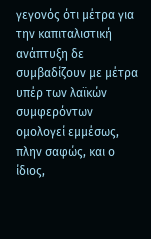γεγονός ότι μέτρα για την καπιταλιστική ανάπτυξη δε συμβαδίζουν με μέτρα υπέρ των λαϊκών συμφερόντων ομολογεί εμμέσως, πλην σαφώς, και ο ίδιος,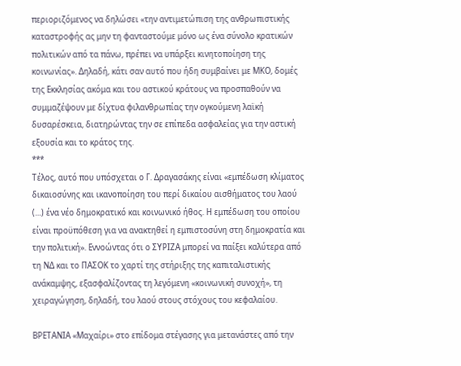περιοριζόμενος να δηλώσει «την αντιμετώπιση της ανθρωπιστικής καταστροφής ας μην τη φανταστούμε μόνο ως ένα σύνολο κρατικών πολιτικών από τα πάνω, πρέπει να υπάρξει κινητοποίηση της κοινωνίας». Δηλαδή, κάτι σαν αυτό που ήδη συμβαίνει με ΜΚΟ, δομές της Εκκλησίας ακόμα και του αστικού κράτους να προσπαθούν να συμμαζέψουν με δίχτυα φιλανθρωπίας την ογκούμενη λαϊκή δυσαρέσκεια, διατηρώντας την σε επίπεδα ασφαλείας για την αστική εξουσία και το κράτος της.
***
Τέλος, αυτό που υπόσχεται ο Γ. Δραγασάκης είναι «εμπέδωση κλίματος δικαιοσύνης και ικανοποίηση του περί δικαίου αισθήματος του λαού (...) ένα νέο δημοκρατικό και κοινωνικό ήθος. Η εμπέδωση του οποίου είναι προϋπόθεση για να ανακτηθεί η εμπιστοσύνη στη δημοκρατία και την πολιτική». Εννοώντας ότι ο ΣΥΡΙΖΑ μπορεί να παίξει καλύτερα από τη ΝΔ και το ΠΑΣΟΚ το χαρτί της στήριξης της καπιταλιστικής ανάκαμψης, εξασφαλίζοντας τη λεγόμενη «κοινωνική συνοχή», τη χειραγώγηση, δηλαδή, του λαού στους στόχους του κεφαλαίου.

ΒΡΕΤΑΝΙΑ «Μαχαίρι» στο επίδομα στέγασης για μετανάστες από την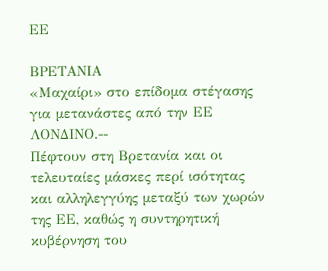ΕΕ

ΒΡΕΤΑΝΙΑ
«Μαχαίρι» στο επίδομα στέγασης για μετανάστες από την ΕΕ
ΛΟΝΔΙΝΟ.--
Πέφτουν στη Βρετανία και οι τελευταίες μάσκες περί ισότητας και αλληλεγγύης μεταξύ των χωρών της ΕΕ, καθώς η συντηρητική κυβέρνηση του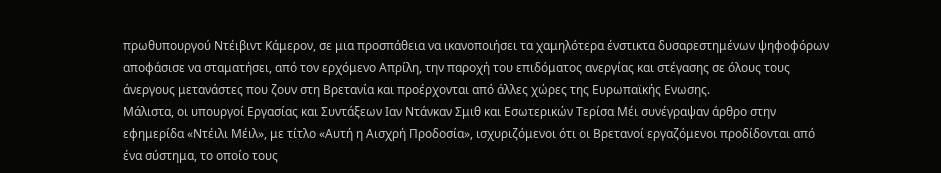πρωθυπουργού Ντέιβιντ Κάμερον, σε μια προσπάθεια να ικανοποιήσει τα χαμηλότερα ένστικτα δυσαρεστημένων ψηφοφόρων αποφάσισε να σταματήσει, από τον ερχόμενο Απρίλη, την παροχή του επιδόματος ανεργίας και στέγασης σε όλους τους άνεργους μετανάστες που ζουν στη Βρετανία και προέρχονται από άλλες χώρες της Ευρωπαϊκής Ενωσης.
Μάλιστα, οι υπουργοί Εργασίας και Συντάξεων Ιαν Ντάνκαν Σμιθ και Εσωτερικών Τερίσα Μέι συνέγραψαν άρθρο στην εφημερίδα «Ντέιλι Μέιλ», με τίτλο «Αυτή η Αισχρή Προδοσία», ισχυριζόμενοι ότι οι Βρετανοί εργαζόμενοι προδίδονται από ένα σύστημα, το οποίο τους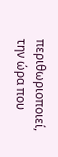περιθωριοποιεί, την ώρα που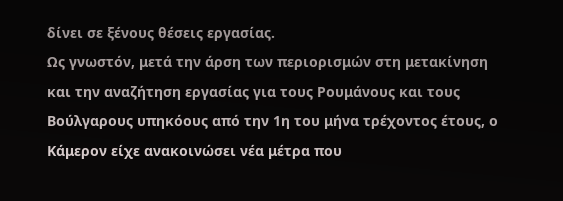δίνει σε ξένους θέσεις εργασίας.
Ως γνωστόν, μετά την άρση των περιορισμών στη μετακίνηση και την αναζήτηση εργασίας για τους Ρουμάνους και τους Βούλγαρους υπηκόους από την 1η του μήνα τρέχοντος έτους, ο Κάμερον είχε ανακοινώσει νέα μέτρα που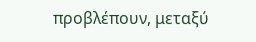προβλέπουν, μεταξύ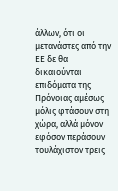άλλων, ότι οι μετανάστες από την ΕΕ δε θα δικαιούνται επιδόματα της Πρόνοιας αμέσως μόλις φτάσουν στη χώρα, αλλά μόνον εφόσον περάσουν τουλάχιστον τρεις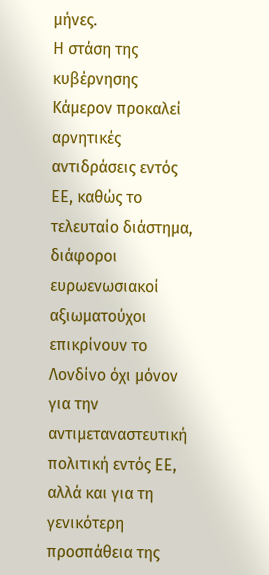μήνες.
Η στάση της κυβέρνησης Κάμερον προκαλεί αρνητικές αντιδράσεις εντός ΕΕ, καθώς το τελευταίο διάστημα, διάφοροι ευρωενωσιακοί αξιωματούχοι επικρίνουν το Λονδίνο όχι μόνον για την αντιμεταναστευτική πολιτική εντός ΕΕ, αλλά και για τη γενικότερη προσπάθεια της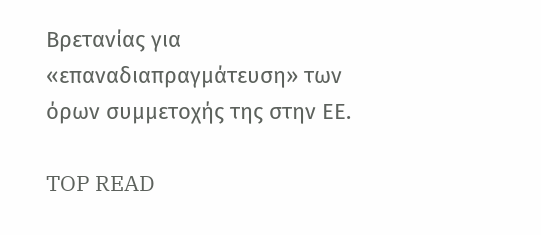Βρετανίας για «επαναδιαπραγμάτευση» των όρων συμμετοχής της στην ΕΕ.

TOP READ